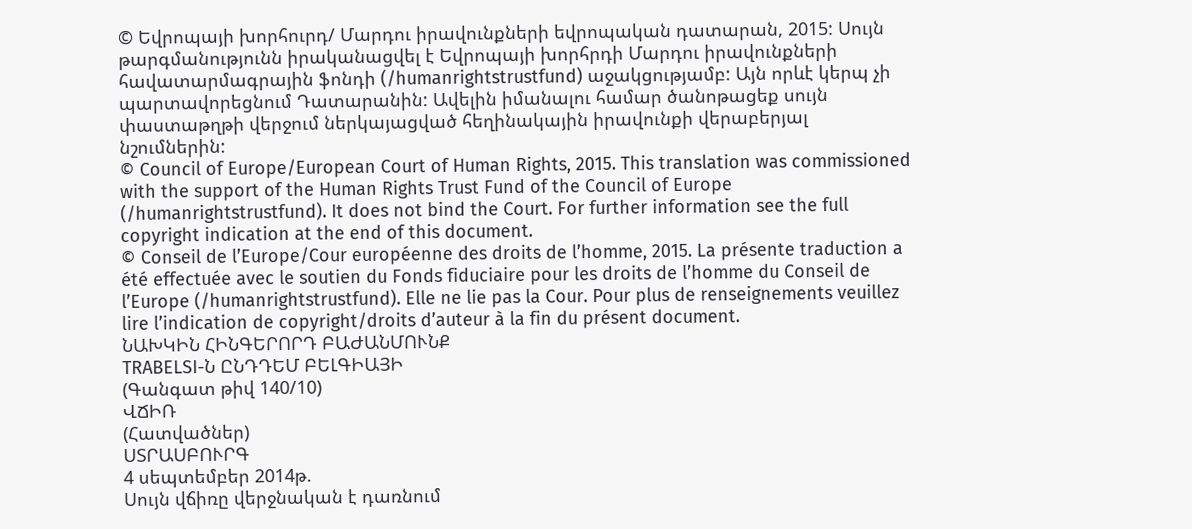© Եվրոպայի խորհուրդ/ Մարդու իրավունքների եվրոպական դատարան, 2015: Սույն թարգմանությունն իրականացվել է Եվրոպայի խորհրդի Մարդու իրավունքների հավատարմագրային ֆոնդի (/humanrightstrustfund) աջակցությամբ: Այն որևէ կերպ չի պարտավորեցնում Դատարանին: Ավելին իմանալու համար ծանոթացեք սույն փաստաթղթի վերջում ներկայացված հեղինակային իրավունքի վերաբերյալ նշումներին:
© Council of Europe/European Court of Human Rights, 2015. This translation was commissioned with the support of the Human Rights Trust Fund of the Council of Europe (/humanrightstrustfund). It does not bind the Court. For further information see the full copyright indication at the end of this document.
© Conseil de l’Europe/Cour européenne des droits de l’homme, 2015. La présente traduction a été effectuée avec le soutien du Fonds fiduciaire pour les droits de l’homme du Conseil de l’Europe (/humanrightstrustfund). Elle ne lie pas la Cour. Pour plus de renseignements veuillez lire l’indication de copyright/droits d’auteur à la fin du présent document.
ՆԱԽԿԻՆ ՀԻՆԳԵՐՈՐԴ ԲԱԺԱՆՄՈՒՆՔ
TRABELSI-Ն ԸՆԴԴԵՄ ԲԵԼԳԻԱՅԻ
(Գանգատ թիվ 140/10)
ՎՃԻՌ
(Հատվածներ)
ՍՏՐԱՍԲՈՒՐԳ
4 սեպտեմբեր 2014թ.
Սույն վճիռը վերջնական է դառնում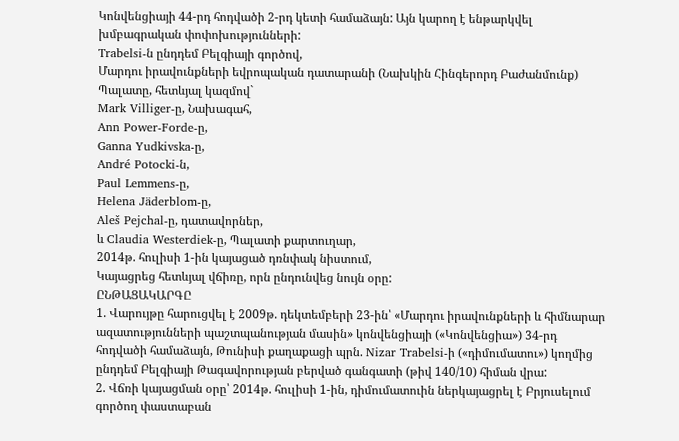Կոնվենցիայի 44-րդ հոդվածի 2-րդ կետի համաձայն: Այն կարող է ենթարկվել խմբագրական փոփոխությունների:
Trabelsi-ն ընդդեմ Բելգիայի գործով,
Մարդու իրավունքների եվրոպական դատարանի (Նախկին Հինգերորդ Բաժանմունք) Պալատը, հետևյալ կազմով`
Mark Villiger-ը, Նախագահ,
Ann Power-Forde-ը,
Ganna Yudkivska-ը,
André Potocki-ն,
Paul Lemmens-ը,
Helena Jäderblom-ը,
Aleš Pejchal-ը, դատավորներ,
և Claudia Westerdiek-ը, Պալատի քարտուղար,
2014թ. հուլիսի 1-ին կայացած դռնփակ նիստում,
Կայացրեց հետևյալ վճիռը, որն ընդունվեց նույն օրը:
ԸՆԹԱՑԱԿԱՐԳԸ
1. Վարույթը հարուցվել է 2009թ. դեկտեմբերի 23-ին՝ «Մարդու իրավունքների և հիմնարար ազատությունների պաշտպանության մասին» կոնվենցիայի («Կոնվենցիա») 34-րդ հոդվածի համաձայն, Թունիսի քաղաքացի պրն. Nizar Trabelsi-ի («դիմումատու») կողմից ընդդեմ Բելգիայի Թագավորության բերված գանգատի (թիվ 140/10) հիման վրա:
2. Վճռի կայացման օրը՝ 2014թ. հուլիսի 1-ին, դիմումատուին ներկայացրել է Բրյուսելում գործող փաստաբան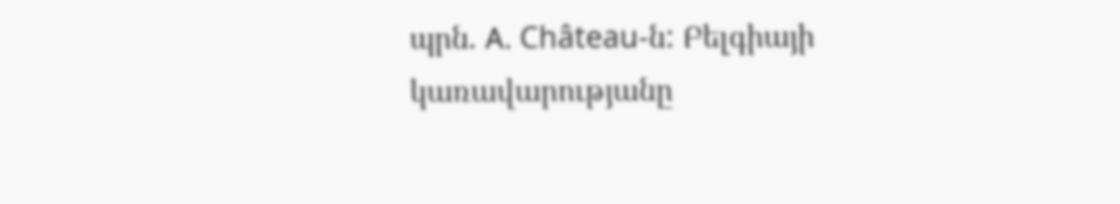պրն. A. Château-ն: Բելգիայի կառավարությանը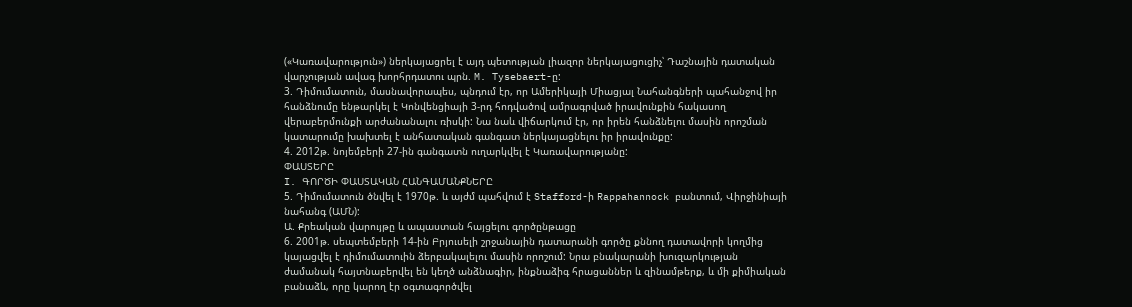(«Կառավարություն») ներկայացրել է այդ պետության լիազոր ներկայացուցիչ՝ Դաշնային դատական վարչության ավագ խորհրդատու պրն. M. Tysebaert-ը:
3. Դիմումատուն, մասնավորապես, պնդում էր, որ Ամերիկայի Միացյալ Նահանգների պահանջով իր հանձնումը ենթարկել է Կոնվենցիայի 3-րդ հոդվածով ամրագրված իրավունքին հակասող վերաբերմունքի արժանանալու ռիսկի: Նա նաև վիճարկում էր, որ իրեն հանձնելու մասին որոշման կատարումը խախտել է անհատական գանգատ ներկայացնելու իր իրավունքը:
4. 2012թ. նոյեմբերի 27-ին գանգատն ուղարկվել է Կառավարությանը:
ՓԱՍՏԵՐԸ
I. ԳՈՐԾԻ ՓԱՍՏԱԿԱՆ ՀԱՆԳԱՄԱՆՔՆԵՐԸ
5. Դիմումատուն ծնվել է 1970թ. և այժմ պահվում է Stafford-ի Rappahannock բանտում, Վիրջինիայի նահանգ (ԱՄՆ):
Ա. Քրեական վարույթը և ապաստան հայցելու գործընթացը
6. 2001թ. սեպտեմբերի 14-ին Բրյուսելի շրջանային դատարանի գործը քննող դատավորի կողմից կայացվել է դիմումատուին ձերբակալելու մասին որոշում: Նրա բնակարանի խուզարկության ժամանակ հայտնաբերվել են կեղծ անձնագիր, ինքնաձիգ հրացաններ և զինամթերք, և մի քիմիական բանաձև, որը կարող էր օգտագործվել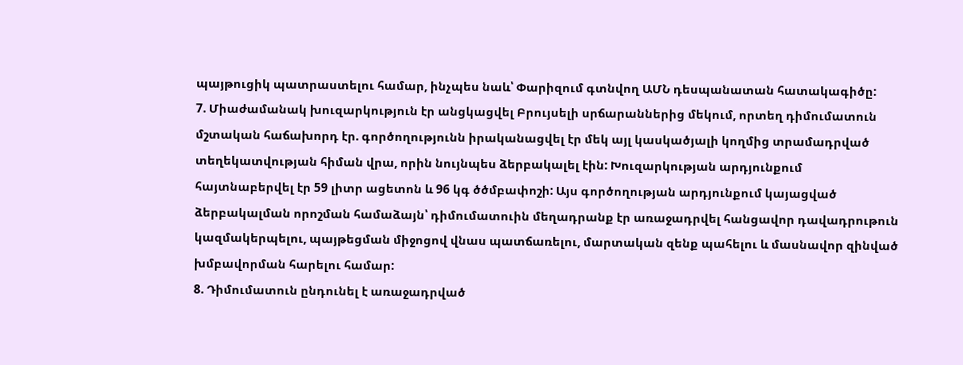պայթուցիկ պատրաստելու համար, ինչպես նաև՝ Փարիզում գտնվող ԱՄՆ դեսպանատան հատակագիծը:
7. Միաժամանակ խուզարկություն էր անցկացվել Բրույսելի սրճարաններից մեկում, որտեղ դիմումատուն մշտական հաճախորդ էր. գործողությունն իրականացվել էր մեկ այլ կասկածյալի կողմից տրամադրված տեղեկատվության հիման վրա, որին նույնպես ձերբակալել էին: Խուզարկության արդյունքում հայտնաբերվել էր 59 լիտր ացետոն և 96 կգ ծծմբափոշի: Այս գործողության արդյունքում կայացված ձերբակալման որոշման համաձայն՝ դիմումատուին մեղադրանք էր առաջադրվել հանցավոր դավադրութուն կազմակերպելու, պայթեցման միջոցով վնաս պատճառելու, մարտական զենք պահելու և մասնավոր զինված խմբավորման հարելու համար:
8. Դիմումատուն ընդունել է առաջադրված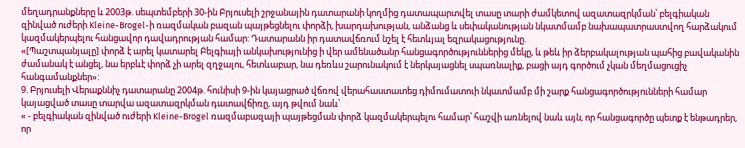մեղադրանքները և 2003թ. սեպտեմբերի 30-ին Բրյուսելի շրջանային դատարանի կողմից դատապարտվել տասը տարի ժամկետով ազատազրկման՝ բելգիական զինված ուժերի Kleine-Brogel-ի ռազմական բազան պայթեցնելու փորձի, խարդախության, անձանց և սեփականության նկատմամբ նախապատրաստվող հարձակում կազմակերպելու հանցավոր դավադրության համար: Դատարանն իր դատավճռում նշել է հետևյալ եզրակացությունը.
«[Պաշտպանյալը] փորձ է արել կատարել Բելգիայի անկախությունից ի վեր ամենածանր հանցագործություններից մեկը, և թեև իր ձերբակալության պահից բավականին ժամանակ է անցել, նա երբևէ փորձ չի արել զղջալու, հետևաբար, նա դեռևս շարունակում է ներկայացնել սպառնալիք, բացի այդ գործում չկան մեղմացուցիչ հանգամանքներ»:
9. Բրյուսելի Վերաքննիչ դատարանը 2004թ. հունիսի 9-ին կայացրած վճռով վերահաստատեց դիմումատուի նկատմամբ մի շարք հանցագործությունների համար կայացված տասը տարվա ազատազրկման դատավճիռը, այդ թվում նաև՝
« - բելգիական զինված ուժերի Kleine-Brogel ռազմաբազայի պայթեցման փորձ կազմակերպելու համար՝ հաշվի առնելով նաև այն, որ հանցագործը պետք է ենթադրեր, որ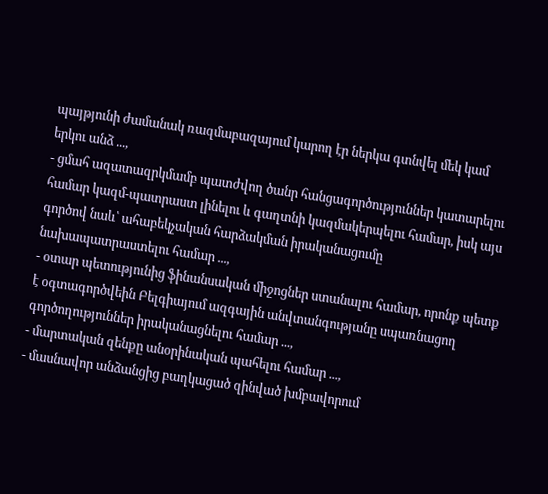պայթյունի ժամանակ ռազմաբազայում կարող էր ներկա գտնվել մեկ կամ երկու անձ ...,
- ցմահ ազատազրկմամբ պատժվող ծանր հանցագործություններ կատարելու համար կազմ-պատրաստ լինելու և գաղտնի կազմակերպելու համար, իսկ այս գործով նաև՝ ահաբեկչական հարձակման իրականացումը նախապատրաստելու համար ...,
- օտար պետությունից ֆինանսական միջոցներ ստանալու համար, որոնք պետք է օգտագործվեին Բելգիայում ազգային անվտանգությանը սպառնացող գործողություններ իրականացնելու համար ...,
- մարտական զենքը անօրինական պահելու համար ...,
- մասնավոր անձանցից բաղկացած զինված խմբավորում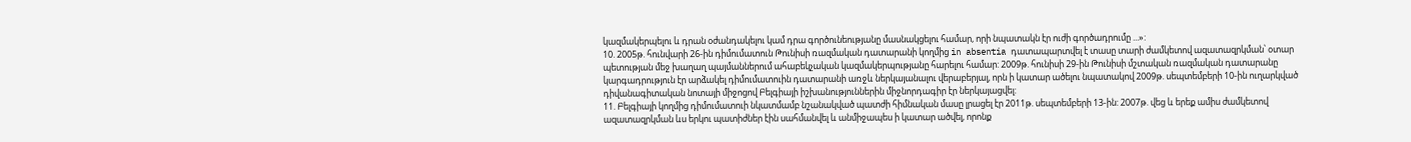կազմակերպելու և դրան օժանդակելու կամ դրա գործունեությանը մասնակցելու համար, որի նպատակն էր ուժի գործադրումը ...»:
10. 2005թ. հունվարի 26-ին դիմումատուն Թունիսի ռազմական դատարանի կողմից in absentia դատապարտվել է տասը տարի ժամկետով ազատազրկման՝ օտար պետության մեջ խաղաղ պայմաններում ահաբեկչական կազմակերպությանը հարելու համար: 2009թ. հունիսի 29-ին Թունիսի մշտական ռազմական դատարանը կարգադրություն էր արձակել դիմումատուին դատարանի առջև ներկայանալու վերաբերյալ, որն ի կատար ածելու նպատակով 2009թ. սեպտեմբերի 10-ին ուղարկված դիվանագիտական նոտայի միջոցով Բելգիայի իշխանություններին միջնորդագիր էր ներկայացվել:
11. Բելգիայի կողմից դիմումատուի նկատմամբ նշանակված պատժի հիմնական մասը լրացել էր 2011թ. սեպտեմբերի 13-ին: 2007թ. վեց և երեք ամիս ժամկետով ազատազրկման ևս երկու պատիժներ էին սահմանվել և անմիջապես ի կատար ածվել, որոնք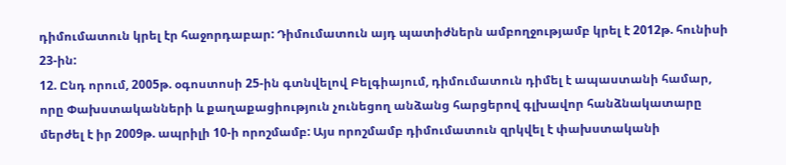դիմումատուն կրել էր հաջորդաբար: Դիմումատուն այդ պատիժներն ամբողջությամբ կրել է 2012թ. հունիսի 23-ին:
12. Ընդ որում, 2005թ. օգոստոսի 25-ին գտնվելով Բելգիայում, դիմումատուն դիմել է ապաստանի համար, որը Փախստականների և քաղաքացիություն չունեցող անձանց հարցերով գլխավոր հանձնակատարը մերժել է իր 2009թ. ապրիլի 10-ի որոշմամբ: Այս որոշմամբ դիմումատուն զրկվել է փախստականի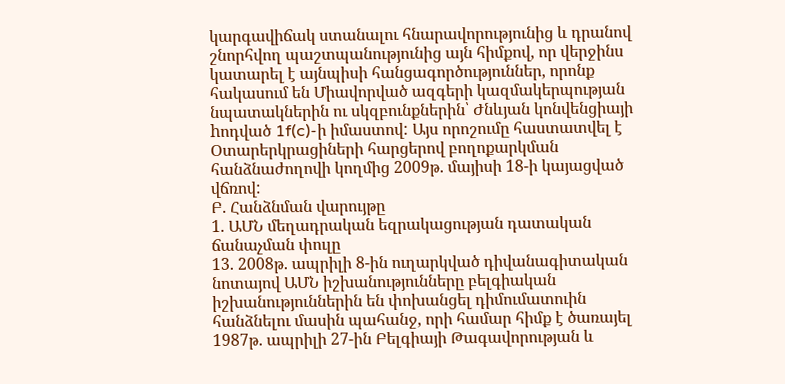կարգավիճակ ստանալու հնարավորությունից և դրանով շնորհվող պաշտպանությունից այն հիմքով, որ վերջինս կատարել է այնպիսի հանցագործություններ, որոնք հակասում են Միավորված ազգերի կազմակերպության նպատակներին ու սկզբունքներին՝ Ժնևյան կոնվենցիայի hոդված 1f(c)-ի իմաստով: Այս որոշումը հաստատվել է Օտարերկրացիների հարցերով բողոքարկման հանձնաժողովի կողմից 2009թ. մայիսի 18-ի կայացված վճռով:
Բ. Հանձնման վարույթը
1. ԱՄՆ մեղադրական եզրակացության դատական ճանաչման փուլը
13. 2008թ. ապրիլի 8-ին ուղարկված դիվանագիտական նոտայով ԱՄՆ իշխանությունները բելգիական իշխանություններին են փոխանցել դիմումատուին հանձնելու մասին պահանջ, որի համար հիմք է ծառայել 1987թ. ապրիլի 27-ին Բելգիայի Թագավորության և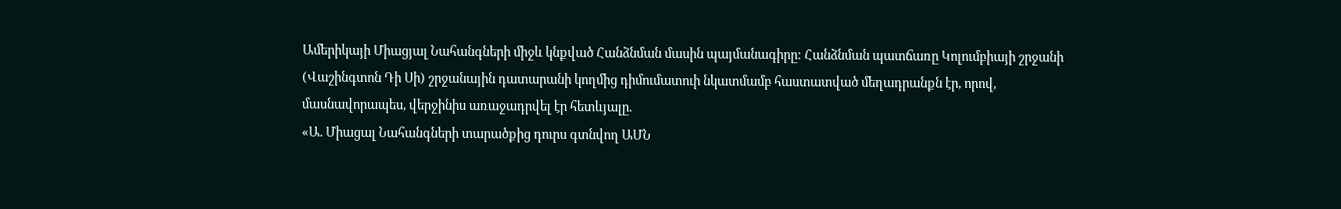Ամերիկայի Միացյալ Նահանգների միջև կնքված Հանձնման մասին պայմանագիրը: Հանձնման պատճառը Կոլումբիայի շրջանի (Վաշինգտոն Դի Սի) շրջանային դատարանի կողմից դիմումատուի նկատմամբ հաստատված մեղադրանքն էր, որով, մասնավորապես, վերջինիս առաջադրվել էր հետևյալը.
«Ա. Միացալ Նահանգների տարածքից դուրս գտնվող ԱՄՆ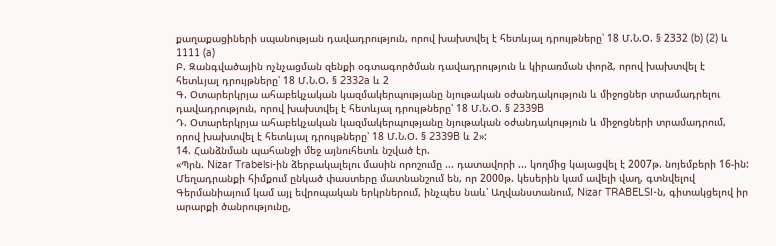քաղաքացիների սպանության դավադրություն, որով խախտվել է հետևյալ դրույթները՝ 18 Մ.Ն.Օ. § 2332 (b) (2) և 1111 (a)
Բ. Զանգվածային ոչնչացման զենքի օգտագործման դավադրություն և կիրառման փորձ, որով խախտվել է հետևյալ դրույթները՝ 18 Մ.Ն.Օ. § 2332a և 2
Գ. Օտարերկրյա ահաբեկչական կազմակերպությանը նյութական օժանդակություն և միջոցներ տրամադրելու դավադրություն, որով խախտվել է հետևյալ դրույթները՝ 18 Մ.Ն.Օ. § 2339B
Դ. Օտարերկրյա ահաբեկչական կազմակերպությանը նյութական օժանդակություն և միջոցների տրամադրում, որով խախտվել է հետևյալ դրույթները՝ 18 Մ.Ն.Օ. § 2339B և 2»:
14. Հանձնման պահանջի մեջ այնուհետև նշված էր.
«Պրն. Nizar Trabelsi-ին ձերբակալելու մասին որոշումը ... դատավորի ... կողմից կայացվել է 2007թ. նոյեմբերի 16-ին:
Մեղադրանքի հիմքում ընկած փաստերը մատնանշում են, որ 2000թ. կեսերին կամ ավելի վաղ, գտնվելով Գերմանիայում կամ այլ եվրոպական երկրներում, ինչպես նաև՝ Աղվանստանում, Nizar TRABELSI-ն, գիտակցելով իր արարքի ծանրությունը,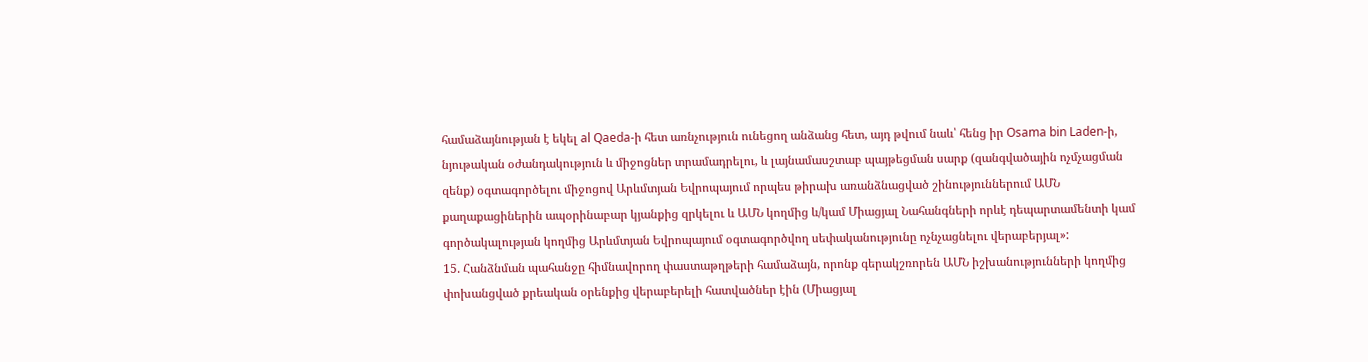համաձայնության է եկել al Qaeda-ի հետ առնչություն ունեցող անձանց հետ, այդ թվում նաև՝ հենց իր Osama bin Laden-ի, նյութական օժանդակություն և միջոցներ տրամադրելու, և լայնամասշտաբ պայթեցման սարք (զանգվածային ոչմչացման զենք) օգտագործելու միջոցով Արևմտյան Եվրոպայում որպես թիրախ առանձնացված շինություններում ԱՄՆ քաղաքացիներին ապօրինաբար կյանքից զրկելու և ԱՄՆ կողմից և/կամ Միացյալ Նահանգների որևէ դեպարտամենտի կամ գործակալության կողմից Արևմտյան Եվրոպայում օգտագործվող սեփականությունը ոչնչացնելու վերաբերյալ»:
15. Հանձնման պահանջը հիմնավորող փաստաթղթերի համաձայն, որոնք գերակշռորեն ԱՄՆ իշխանությունների կողմից փոխանցված քրեական օրենքից վերաբերելի հատվածներ էին (Միացյալ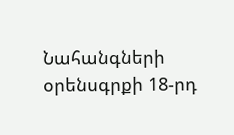Նահանգների օրենսգրքի 18-րդ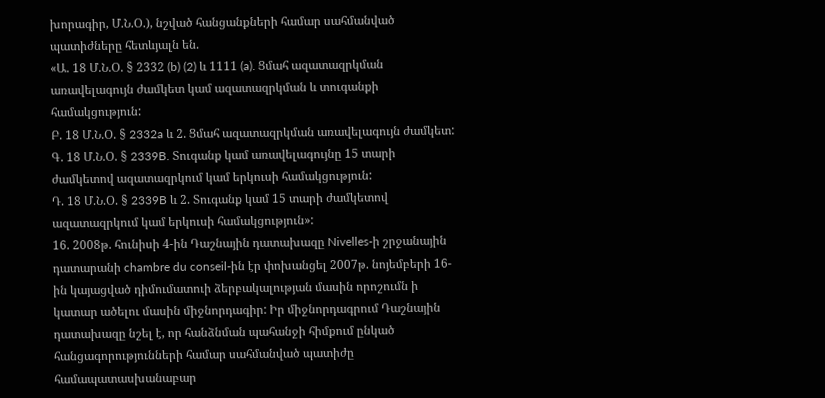խորագիր, Մ.Ն.Օ.), նշված հանցանքների համար սահմանված պատիժները հետևյալն են.
«Ա. 18 Մ.Ն.Օ. § 2332 (b) (2) և 1111 (a). Ցմահ ազատազրկման առավելագույն ժամկետ կամ ազատազրկման և տուգանքի համակցություն:
Բ. 18 Մ.Ն.Օ. § 2332a և 2. Ցմահ ազատազրկման առավելագույն ժամկետ:
Գ. 18 Մ.Ն.Օ. § 2339B. Տուգանք կամ առավելագույնը 15 տարի ժամկետով ազատազրկում կամ երկուսի համակցություն:
Դ. 18 Մ.Ն.Օ. § 2339B և 2. Տուգանք կամ 15 տարի ժամկետով ազատազրկում կամ երկուսի համակցություն»:
16. 2008թ. հունիսի 4-ին Դաշնային դատախազը Nivelles-ի շրջանային դատարանի chambre du conseil-ին էր փոխանցել 2007թ. նոյեմբերի 16-ին կայացված դիմումատուի ձերբակալության մասին որոշումն ի կատար ածելու մասին միջնորդագիր: Իր միջնորդագրում Դաշնային դատախազը նշել է, որ հանձնման պահանջի հիմքում ընկած հանցագորությունների համար սահմանված պատիժը համապատասխանաբար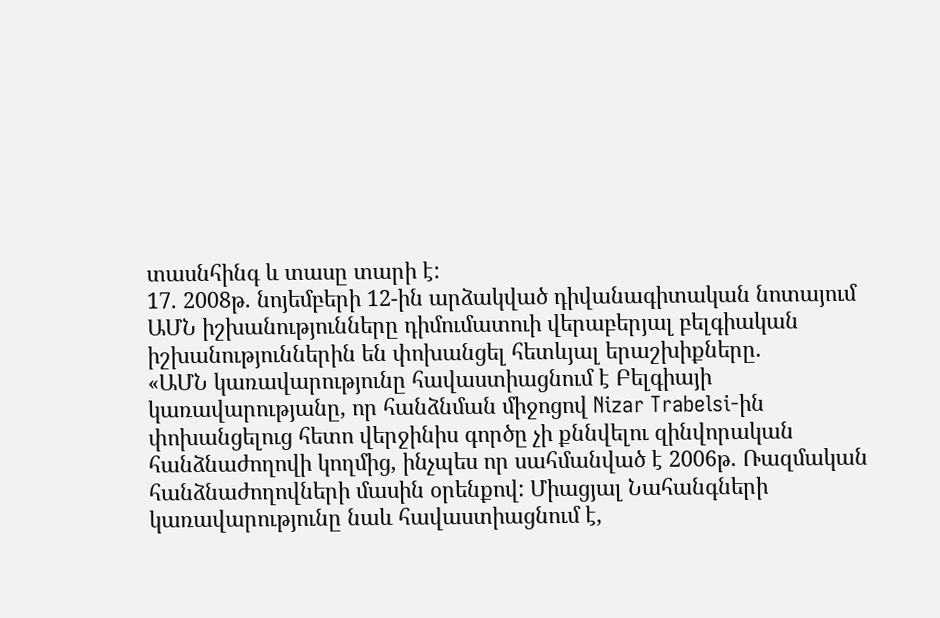տասնհինգ և տասը տարի է:
17. 2008թ. նոյեմբերի 12-ին արձակված դիվանագիտական նոտայում ԱՄՆ իշխանությունները դիմումատուի վերաբերյալ բելգիական իշխանություններին են փոխանցել հետևյալ երաշխիքները.
«ԱՄՆ կառավարությունը հավաստիացնում է Բելգիայի կառավարությանը, որ հանձնման միջոցով Nizar Trabelsi-ին փոխանցելուց հետո վերջինիս գործը չի քննվելու զինվորական հանձնաժողովի կողմից, ինչպես որ սահմանված է 2006թ. Ռազմական հանձնաժողովների մասին օրենքով: Միացյալ Նահանգների կառավարությունը նաև հավաստիացնում է,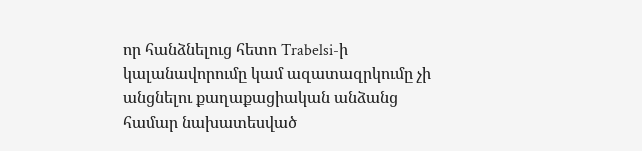որ հանձնելուց հետո Trabelsi-ի կալանավորումը կամ ազատազրկումը չի անցնելու քաղաքացիական անձանց համար նախատեսված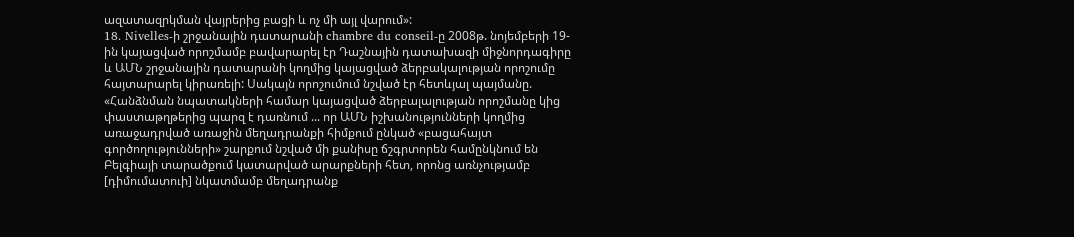ազատազրկման վայրերից բացի և ոչ մի այլ վարում»:
18. Nivelles-ի շրջանային դատարանի chambre du conseil-ը 2008թ. նոյեմբերի 19-ին կայացված որոշմամբ բավարարել էր Դաշնային դատախազի միջնորդագիրը և ԱՄՆ շրջանային դատարանի կողմից կայացված ձերբակալության որոշումը հայտարարել կիրառելի: Սակայն որոշումում նշված էր հետևյալ պայմանը.
«Հանձնման նպատակների համար կայացված ձերբալալության որոշմանը կից փաստաթղթերից պարզ է դառնում ... որ ԱՄՆ իշխանությունների կողմից առաջադրված առաջին մեղադրանքի հիմքում ընկած «բացահայտ գործողությունների» շարքում նշված մի քանիսը ճշգրտորեն համընկնում են Բելգիայի տարածքում կատարված արարքների հետ, որոնց առնչությամբ [դիմումատուի] նկատմամբ մեղադրանք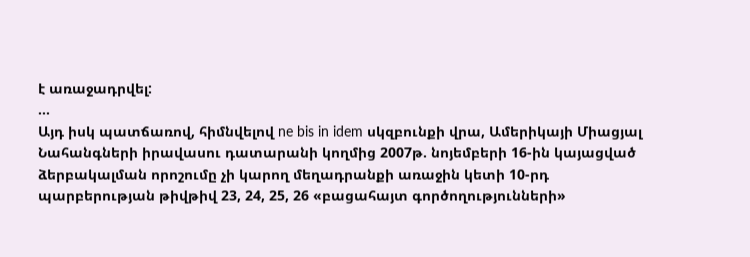է առաջադրվել:
...
Այդ իսկ պատճառով, հիմնվելով ne bis in idem սկզբունքի վրա, Ամերիկայի Միացյալ Նահանգների իրավասու դատարանի կողմից 2007թ. նոյեմբերի 16-ին կայացված ձերբակալման որոշումը չի կարող մեղադրանքի առաջին կետի 10-րդ պարբերության թիվթիվ 23, 24, 25, 26 «բացահայտ գործողությունների»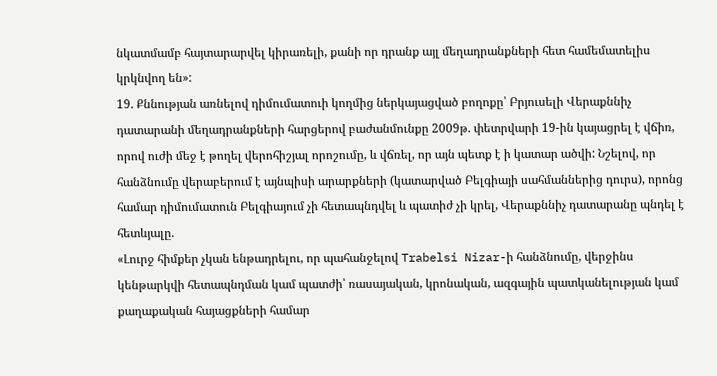նկատմամբ հայտարարվել կիրառելի, քանի որ դրանք այլ մեղադրանքների հետ համեմատելիս կրկնվող են»:
19. Քննության առնելով դիմումատուի կողմից ներկայացված բողոքը՝ Բրյուսելի Վերաքննիչ դատարանի մեղադրանքների հարցերով բաժանմունքը 2009թ. փետրվարի 19-ին կայացրել է վճիռ, որով ուժի մեջ է թողել վերոհիշյալ որոշումը, և վճռել, որ այն պետք է ի կատար ածվի: Նշելով, որ հանձնումը վերաբերում է այնպիսի արարքների (կատարված Բելգիայի սահմաններից դուրս), որոնց համար դիմումատուն Բելգիայում չի հետապնդվել և պատիժ չի կրել, Վերաքննիչ դատարանը պնդել է հետևյալը.
«Լուրջ հիմքեր չկան ենթադրելու, որ պահանջելով Trabelsi Nizar-ի հանձնումը, վերջինս կենթարկվի հետապնդման կամ պատժի՝ ռասայական, կրոնական, ազգային պատկանելության կամ քաղաքական հայացքների համար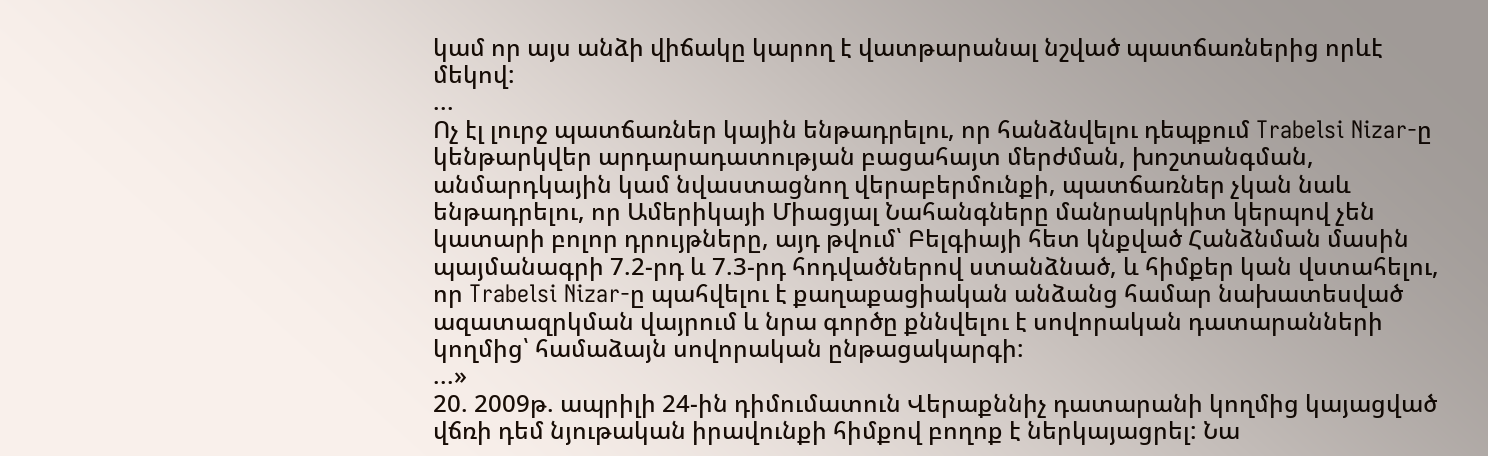կամ որ այս անձի վիճակը կարող է վատթարանալ նշված պատճառներից որևէ մեկով:
...
Ոչ էլ լուրջ պատճառներ կային ենթադրելու, որ հանձնվելու դեպքում Trabelsi Nizar-ը կենթարկվեր արդարադատության բացահայտ մերժման, խոշտանգման, անմարդկային կամ նվաստացնող վերաբերմունքի, պատճառներ չկան նաև ենթադրելու, որ Ամերիկայի Միացյալ Նահանգները մանրակրկիտ կերպով չեն կատարի բոլոր դրույթները, այդ թվում՝ Բելգիայի հետ կնքված Հանձնման մասին պայմանագրի 7.2-րդ և 7.3-րդ հոդվածներով ստանձնած, և հիմքեր կան վստահելու, որ Trabelsi Nizar-ը պահվելու է քաղաքացիական անձանց համար նախատեսված ազատազրկման վայրում և նրա գործը քննվելու է սովորական դատարանների կողմից՝ համաձայն սովորական ընթացակարգի:
...»
20. 2009թ. ապրիլի 24-ին դիմումատուն Վերաքննիչ դատարանի կողմից կայացված վճռի դեմ նյութական իրավունքի հիմքով բողոք է ներկայացրել: Նա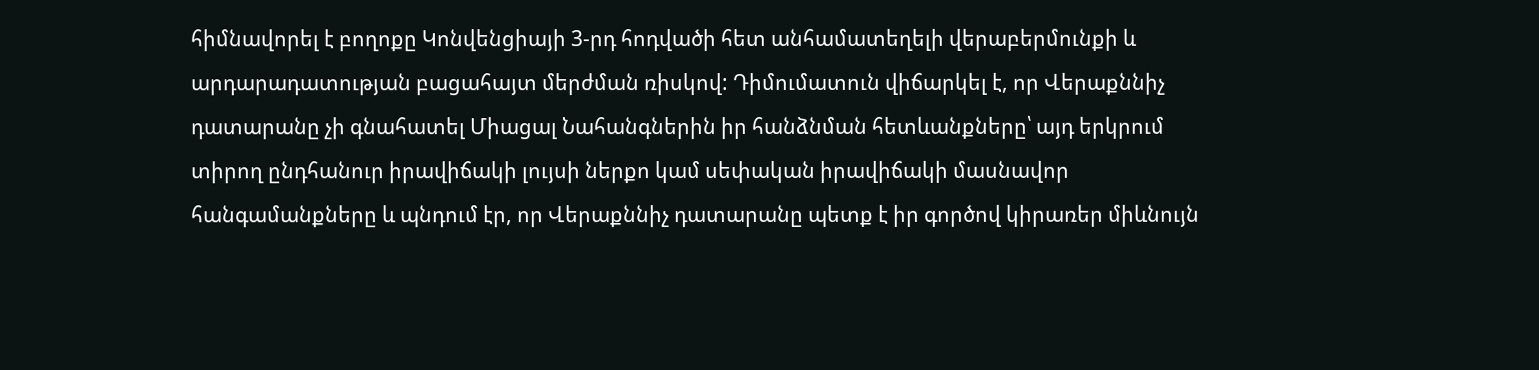հիմնավորել է բողոքը Կոնվենցիայի 3-րդ հոդվածի հետ անհամատեղելի վերաբերմունքի և արդարադատության բացահայտ մերժման ռիսկով: Դիմումատուն վիճարկել է, որ Վերաքննիչ դատարանը չի գնահատել Միացալ Նահանգներին իր հանձնման հետևանքները՝ այդ երկրում տիրող ընդհանուր իրավիճակի լույսի ներքո կամ սեփական իրավիճակի մասնավոր հանգամանքները և պնդում էր, որ Վերաքննիչ դատարանը պետք է իր գործով կիրառեր միևնույն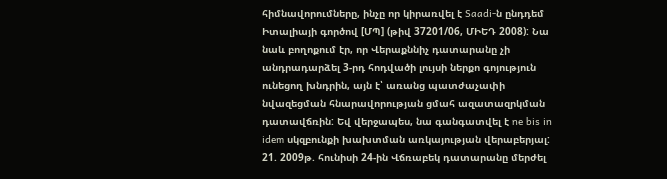հիմնավորումները, ինչը որ կիրառվել է Saadi-ն ընդդեմ Իտալիայի գործով [ՄՊ] (թիվ 37201/06, ՄԻԵԴ 2008): Նա նաև բողոքում էր, որ Վերաքննիչ դատարանը չի անդրադարձել 3-րդ հոդվածի լույսի ներքո գոյություն ունեցող խնդրին, այն է՝ առանց պատժաչափի նվազեցման հնարավորության ցմահ ազատազրկման դատավճռին: Եվ վերջապես, նա գանգատվել է ne bis in idem սկզբունքի խախտման առկայության վերաբերյալ:
21. 2009թ. հունիսի 24-ին Վճռաբեկ դատարանը մերժել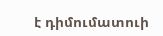է դիմումատուի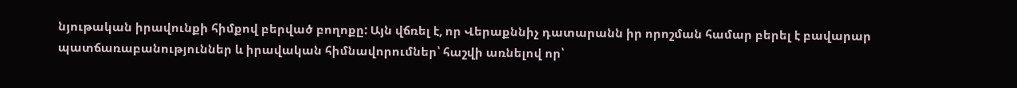նյութական իրավունքի հիմքով բերված բողոքը: Այն վճռել է, որ Վերաքննիչ դատարանն իր որոշման համար բերել է բավարար պատճառաբանություններ և իրավական հիմնավորումներ՝ հաշվի առնելով որ՝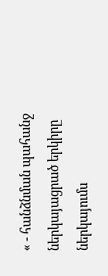« - հանձնման պահանջ ներկայացրած երկիրը ներկայումս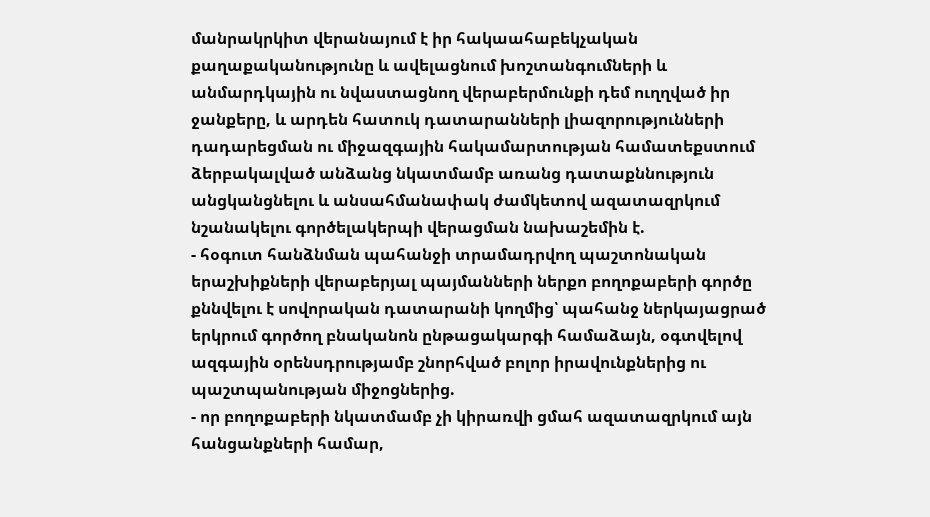մանրակրկիտ վերանայում է իր հակաահաբեկչական քաղաքականությունը և ավելացնում խոշտանգումների և անմարդկային ու նվաստացնող վերաբերմունքի դեմ ուղղված իր ջանքերը, և արդեն հատուկ դատարանների լիազորությունների դադարեցման ու միջազգային հակամարտության համատեքստում ձերբակալված անձանց նկատմամբ առանց դատաքննություն անցկանցնելու և անսահմանափակ ժամկետով ազատազրկում նշանակելու գործելակերպի վերացման նախաշեմին է.
- հօգուտ հանձնման պահանջի տրամադրվող պաշտոնական երաշխիքների վերաբերյալ պայմանների ներքո բողոքաբերի գործը քննվելու է սովորական դատարանի կողմից՝ պահանջ ներկայացրած երկրում գործող բնականոն ընթացակարգի համաձայն, օգտվելով ազգային օրենսդրությամբ շնորհված բոլոր իրավունքներից ու պաշտպանության միջոցներից.
- որ բողոքաբերի նկատմամբ չի կիրառվի ցմահ ազատազրկում այն հանցանքների համար,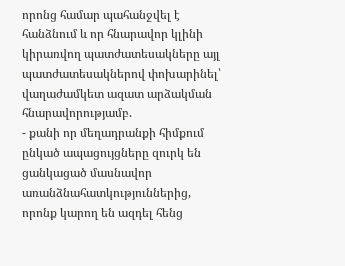որոնց համար պահանջվել է հանձնում և որ հնարավոր կլինի կիրառվող պատժատեսակները այլ պատժատեսակներով փոխարինել՝ վաղաժամկետ ազատ արձակման հնարավորությամբ.
- քանի որ մեղադրանքի հիմքում ընկած ապացույցները զուրկ են ցանկացած մասնավոր առանձնահատկություններից, որոնք կարող են ազդել հենց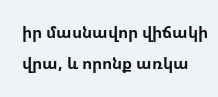իր մասնավոր վիճակի վրա, և որոնք առկա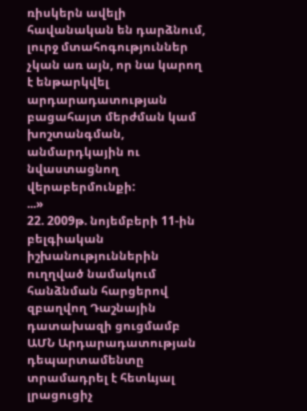ռիսկերն ավելի հավանական են դարձնում, լուրջ մտահոգություններ չկան առ այն, որ նա կարող է ենթարկվել արդարադատության բացահայտ մերժման կամ խոշտանգման, անմարդկային ու նվաստացնող վերաբերմունքի:
...»
22. 2009թ. նոյեմբերի 11-ին բելգիական իշխանություններին ուղղված նամակում հանձնման հարցերով զբաղվող Դաշնային դատախազի ցուցմամբ ԱՄՆ Արդարադատության դեպարտամենտը տրամադրել է հետևյալ լրացուցիչ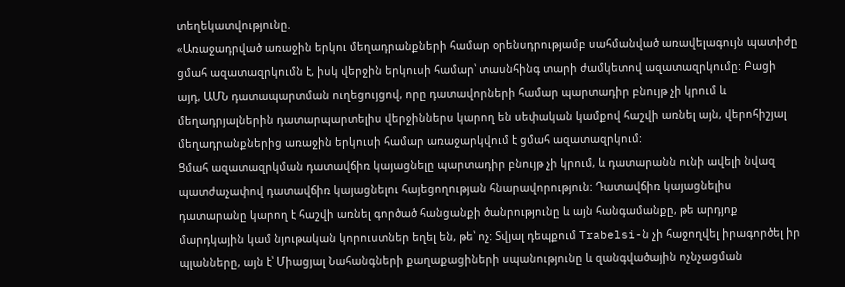տեղեկատվությունը.
«Առաջադրված առաջին երկու մեղադրանքների համար օրենսդրությամբ սահմանված առավելագույն պատիժը ցմահ ազատազրկումն է, իսկ վերջին երկուսի համար՝ տասնհինգ տարի ժամկետով ազատազրկումը: Բացի այդ, ԱՄՆ դատապարտման ուղեցույցով, որը դատավորների համար պարտադիր բնույթ չի կրում և մեղադրյալներին դատարպարտելիս վերջիններս կարող են սեփական կամքով հաշվի առնել այն, վերոհիշյալ մեղադրանքներից առաջին երկուսի համար առաջարկվում է ցմահ ազատազրկում:
Ցմահ ազատազրկման դատավճիռ կայացնելը պարտադիր բնույթ չի կրում, և դատարանն ունի ավելի նվազ պատժաչափով դատավճիռ կայացնելու հայեցողության հնարավորություն: Դատավճիռ կայացնելիս դատարանը կարող է հաշվի առնել գործած հանցանքի ծանրությունը և այն հանգամանքը, թե արդյոք մարդկային կամ նյութական կորուստներ եղել են, թե՝ ոչ: Տվյալ դեպքում Trabelsi-ն չի հաջողվել իրագործել իր պլանները, այն է՝ Միացյալ Նահանգների քաղաքացիների սպանությունը և զանգվածային ոչնչացման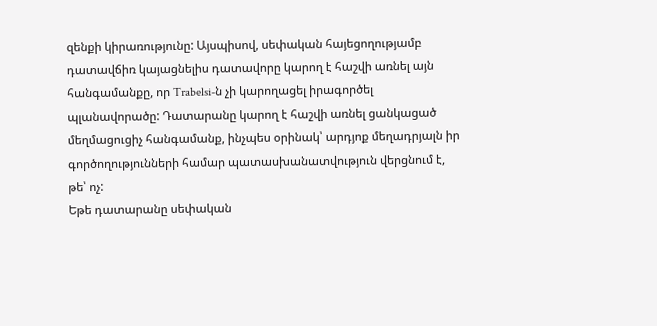զենքի կիրառությունը: Այսպիսով, սեփական հայեցողությամբ դատավճիռ կայացնելիս դատավորը կարող է հաշվի առնել այն հանգամանքը, որ Trabelsi-ն չի կարողացել իրագործել պլանավորածը: Դատարանը կարող է հաշվի առնել ցանկացած մեղմացուցիչ հանգամանք, ինչպես օրինակ՝ արդյոք մեղադրյալն իր գործողությունների համար պատասխանատվություն վերցնում է, թե՝ ոչ:
Եթե դատարանը սեփական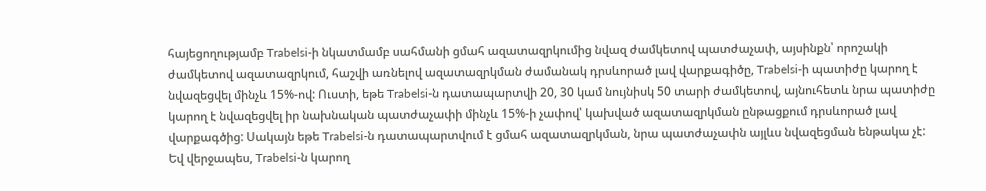հայեցողությամբ Trabelsi-ի նկատմամբ սահմանի ցմահ ազատազրկումից նվազ ժամկետով պատժաչափ, այսինքն՝ որոշակի ժամկետով ազատազրկում, հաշվի առնելով ազատազրկման ժամանակ դրսևորած լավ վարքագիծը, Trabelsi-ի պատիժը կարող է նվազեցվել մինչև 15%-ով: Ուստի, եթե Trabelsi-ն դատապարտվի 20, 30 կամ նույնիսկ 50 տարի ժամկետով, այնուհետև նրա պատիժը կարող է նվազեցվել իր նախնական պատժաչափի մինչև 15%-ի չափով՝ կախված ազատազրկման ընթացքում դրսևորած լավ վարքագծից: Սակայն եթե Trabelsi-ն դատապարտվում է ցմահ ազատազրկման, նրա պատժաչափն այլևս նվազեցման ենթակա չէ:
Եվ վերջապես, Trabelsi-ն կարող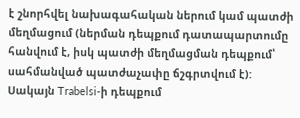է շնորհվել նախագահական ներում կամ պատժի մեղմացում (ներման դեպքում դատապարտումը հանվում է, իսկ պատժի մեղմացման դեպքում՝ սահմանված պատժաչափը ճշգրտվում է): Սակայն Trabelsi-ի դեպքում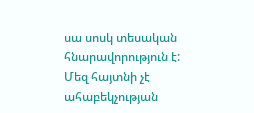սա սոսկ տեսական հնարավորություն է: Մեզ հայտնի չէ ահաբեկչության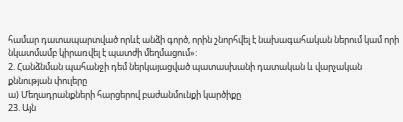համար դատապարտված որևէ անձի գործ, որին շնորհվել է նախագահական ներում կամ որի նկատմամբ կիրառվել է պատժի մեղմացում»:
2. Հանձնման պահանջի դեմ ներկայացված պատասխանի դատական և վարչական քննության փուլերը
ա) Մեղադրանքների հարցերով բաժանմունքի կարծիքը
23. Այն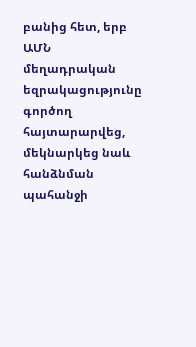բանից հետ, երբ ԱՄՆ մեղադրական եզրակացությունը գործող հայտարարվեց, մեկնարկեց նաև հանձնման պահանջի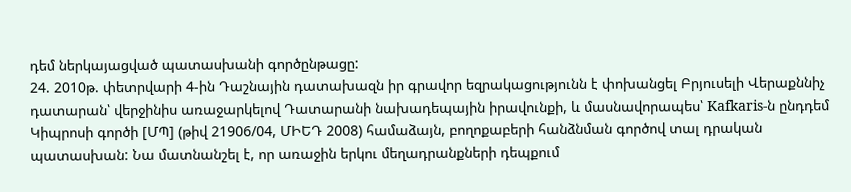դեմ ներկայացված պատասխանի գործընթացը:
24. 2010թ. փետրվարի 4-ին Դաշնային դատախազն իր գրավոր եզրակացությունն է փոխանցել Բրյուսելի Վերաքննիչ դատարան՝ վերջինիս առաջարկելով Դատարանի նախադեպային իրավունքի, և մասնավորապես՝ Kafkaris-ն ընդդեմ Կիպրոսի գործի [ՄՊ] (թիվ 21906/04, ՄԻԵԴ 2008) համաձայն, բողոքաբերի հանձնման գործով տալ դրական պատասխան: Նա մատնանշել է, որ առաջին երկու մեղադրանքների դեպքում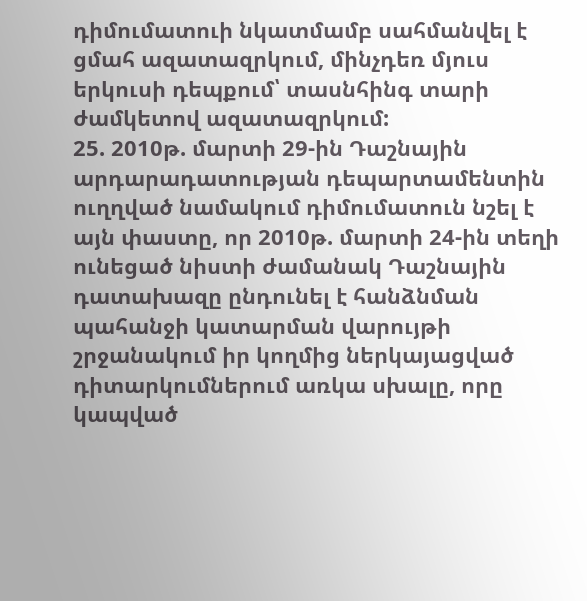դիմումատուի նկատմամբ սահմանվել է ցմահ ազատազրկում, մինչդեռ մյուս երկուսի դեպքում՝ տասնհինգ տարի ժամկետով ազատազրկում:
25. 2010թ. մարտի 29-ին Դաշնային արդարադատության դեպարտամենտին ուղղված նամակում դիմումատուն նշել է այն փաստը, որ 2010թ. մարտի 24-ին տեղի ունեցած նիստի ժամանակ Դաշնային դատախազը ընդունել է հանձնման պահանջի կատարման վարույթի շրջանակում իր կողմից ներկայացված դիտարկումներում առկա սխալը, որը կապված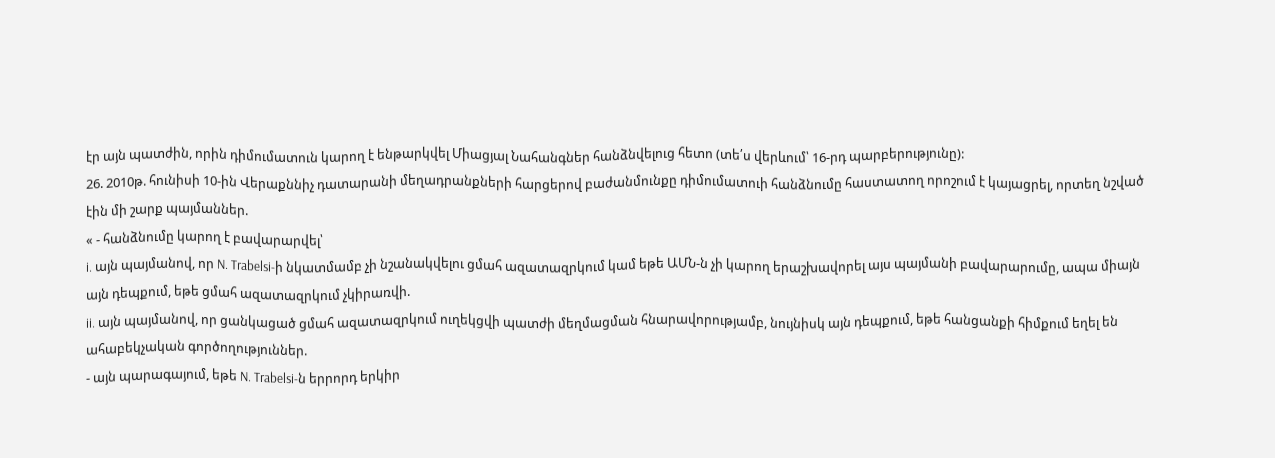էր այն պատժին, որին դիմումատուն կարող է ենթարկվել Միացյալ Նահանգներ հանձնվելուց հետո (տե՛ս վերևում՝ 16-րդ պարբերությունը):
26. 2010թ. հունիսի 10-ին Վերաքննիչ դատարանի մեղադրանքների հարցերով բաժանմունքը դիմումատուի հանձնումը հաստատող որոշում է կայացրել, որտեղ նշված էին մի շարք պայմաններ.
« - հանձնումը կարող է բավարարվել՝
i. այն պայմանով, որ N. Trabelsi-ի նկատմամբ չի նշանակվելու ցմահ ազատազրկում կամ եթե ԱՄՆ-ն չի կարող երաշխավորել այս պայմանի բավարարումը, ապա միայն այն դեպքում, եթե ցմահ ազատազրկում չկիրառվի.
ii. այն պայմանով, որ ցանկացած ցմահ ազատազրկում ուղեկցվի պատժի մեղմացման հնարավորությամբ, նույնիսկ այն դեպքում, եթե հանցանքի հիմքում եղել են ահաբեկչական գործողություններ.
- այն պարագայում, եթե N. Trabelsi-ն երրորդ երկիր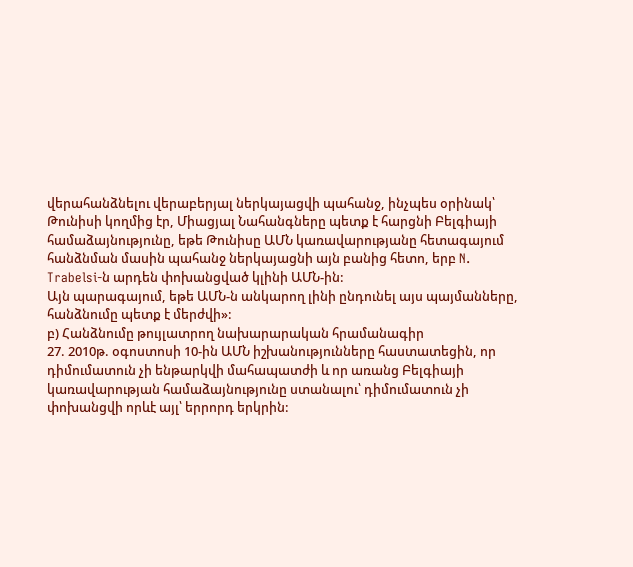վերահանձնելու վերաբերյալ ներկայացվի պահանջ, ինչպես օրինակ՝ Թունիսի կողմից էր, Միացյալ Նահանգները պետք է հարցնի Բելգիայի համաձայնությունը, եթե Թունիսը ԱՄՆ կառավարությանը հետագայում հանձնման մասին պահանջ ներկայացնի այն բանից հետո, երբ N. Trabelsi-ն արդեն փոխանցված կլինի ԱՄՆ-ին:
Այն պարագայում, եթե ԱՄՆ-ն անկարող լինի ընդունել այս պայմանները, հանձնումը պետք է մերժվի»:
բ) Հանձնումը թույլատրող նախարարական հրամանագիր
27. 2010թ. օգոստոսի 10-ին ԱՄՆ իշխանությունները հաստատեցին, որ դիմումատուն չի ենթարկվի մահապատժի և որ առանց Բելգիայի կառավարության համաձայնությունը ստանալու՝ դիմումատուն չի փոխանցվի որևէ այլ՝ երրորդ երկրին: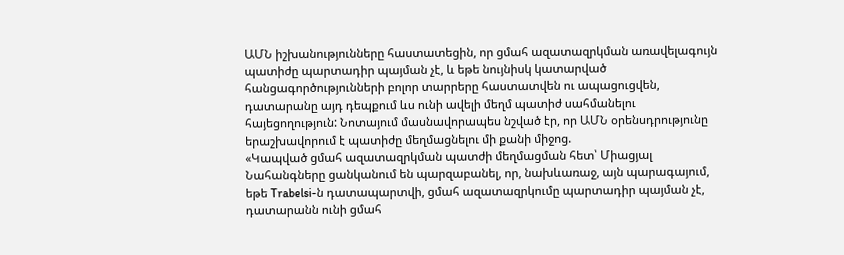ԱՄՆ իշխանությունները հաստատեցին, որ ցմահ ազատազրկման առավելագույն պատիժը պարտադիր պայման չէ, և եթե նույնիսկ կատարված հանցագործությունների բոլոր տարրերը հաստատվեն ու ապացուցվեն, դատարանը այդ դեպքում ևս ունի ավելի մեղմ պատիժ սահմանելու հայեցողություն: Նոտայում մասնավորապես նշված էր, որ ԱՄՆ օրենսդրությունը երաշխավորում է պատիժը մեղմացնելու մի քանի միջոց.
«Կապված ցմահ ազատազրկման պատժի մեղմացման հետ՝ Միացյալ Նահանգները ցանկանում են պարզաբանել, որ, նախևառաջ, այն պարագայում, եթե Trabelsi-ն դատապարտվի, ցմահ ազատազրկումը պարտադիր պայման չէ, դատարանն ունի ցմահ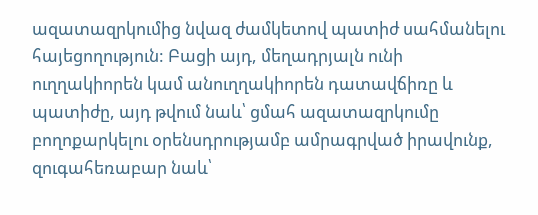ազատազրկումից նվազ ժամկետով պատիժ սահմանելու հայեցողություն: Բացի այդ, մեղադրյալն ունի ուղղակիորեն կամ անուղղակիորեն դատավճիռը և պատիժը, այդ թվում նաև՝ ցմահ ազատազրկումը բողոքարկելու օրենսդրությամբ ամրագրված իրավունք, զուգահեռաբար նաև՝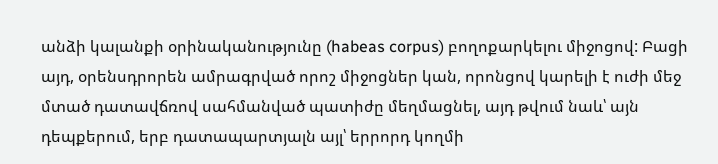անձի կալանքի օրինականությունը (habeas corpus) բողոքարկելու միջոցով: Բացի այդ, օրենսդրորեն ամրագրված որոշ միջոցներ կան, որոնցով կարելի է ուժի մեջ մտած դատավճռով սահմանված պատիժը մեղմացնել, այդ թվում նաև՝ այն դեպքերում, երբ դատապարտյալն այլ՝ երրորդ կողմի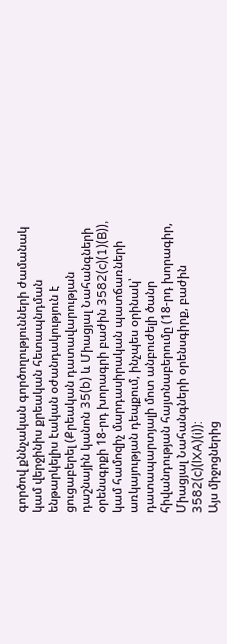գործով քննչական գործողությունների ժամանակ կամ վերջինիս քրեական հետապնդման ենթարկելիս էական օժանդակություն է ցուցաբերել (Քրեական դատավարության դաշնային կանոն 35(b) և Միացյալ Նահանգների օրենսգրքի 18-րդ խորագրի բաժին 3582(c)(1)(B)), կամ համոզիչ մարդասիրական պատճառների առկայության դեպքում, ինչպես օրինակ՝ դատապարտյալի մոտ անբուժելի ծանր հիվանդության հայտնաբերումը (18-րդ խորագիր, Միացյալ Նահանգների օրենսգիրք, բաժին 3582(c)(lXA)(i)):
Այս միջոցներից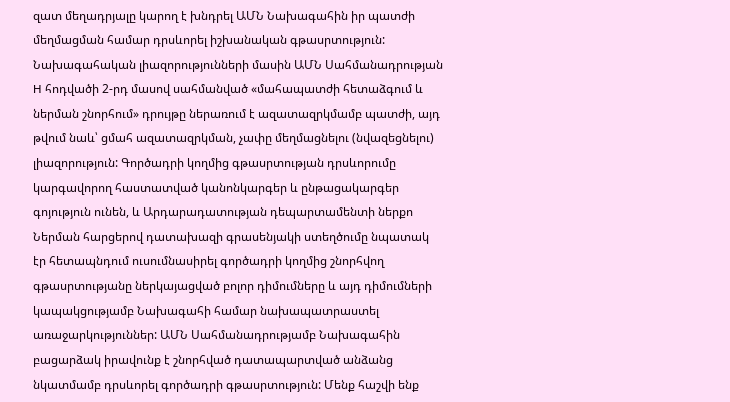զատ մեղադրյալը կարող է խնդրել ԱՄՆ Նախագահին իր պատժի մեղմացման համար դրսևորել իշխանական գթասրտություն: Նախագահական լիազորությունների մասին ԱՄՆ Սահմանադրության H հոդվածի 2-րդ մասով սահմանված «մահապատժի հետաձգում և ներման շնորհում» դրույթը ներառում է ազատազրկմամբ պատժի, այդ թվում նաև՝ ցմահ ազատազրկման, չափը մեղմացնելու (նվազեցնելու) լիազորություն: Գործադրի կողմից գթասրտության դրսևորումը կարգավորող հաստատված կանոնկարգեր և ընթացակարգեր գոյություն ունեն, և Արդարադատության դեպարտամենտի ներքո Ներման հարցերով դատախազի գրասենյակի ստեղծումը նպատակ էր հետապնդում ուսումնասիրել գործադրի կողմից շնորհվող գթասրտությանը ներկայացված բոլոր դիմումները և այդ դիմումների կապակցությամբ Նախագահի համար նախապատրաստել առաջարկություններ: ԱՄՆ Սահմանադրությամբ Նախագահին բացարձակ իրավունք է շնորհված դատապարտված անձանց նկատմամբ դրսևորել գործադրի գթասրտություն: Մենք հաշվի ենք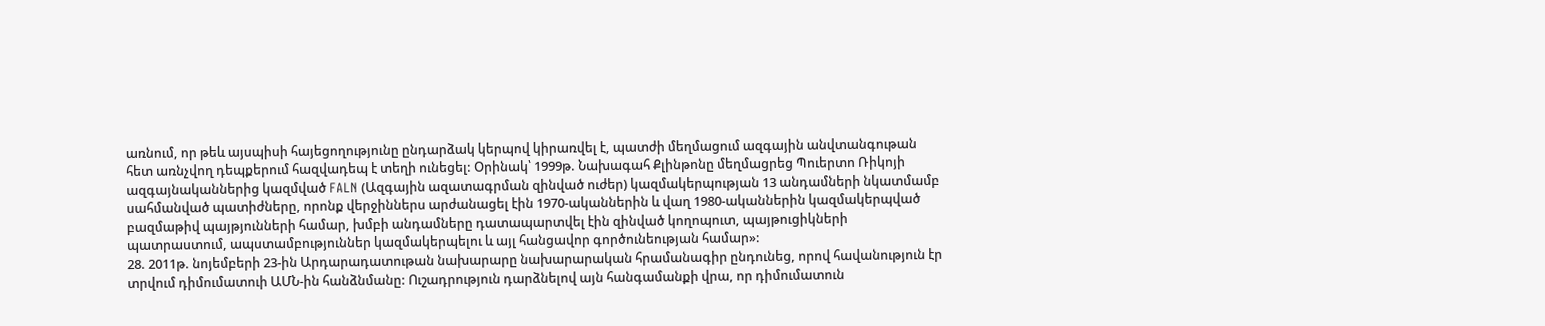առնում, որ թեև այսպիսի հայեցողությունը ընդարձակ կերպով կիրառվել է, պատժի մեղմացում ազգային անվտանգութան հետ առնչվող դեպքերում հազվադեպ է տեղի ունեցել: Օրինակ՝ 1999թ. Նախագահ Քլինթոնը մեղմացրեց Պուերտո Ռիկոյի ազգայնականներից կազմված FALN (Ազգային ազատագրման զինված ուժեր) կազմակերպության 13 անդամների նկատմամբ սահմանված պատիժները, որոնք վերջիններս արժանացել էին 1970-ականներին և վաղ 1980-ականներին կազմակերպված բազմաթիվ պայթյունների համար, խմբի անդամները դատապարտվել էին զինված կողոպուտ, պայթուցիկների պատրաստում, ապստամբություններ կազմակերպելու և այլ հանցավոր գործունեության համար»:
28. 2011թ. նոյեմբերի 23-ին Արդարադատութան նախարարը նախարարական հրամանագիր ընդունեց, որով հավանություն էր տրվում դիմումատուի ԱՄՆ-ին հանձնմանը: Ուշադրություն դարձնելով այն հանգամանքի վրա, որ դիմումատուն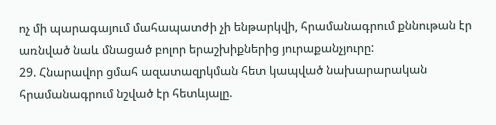ոչ մի պարագայում մահապատժի չի ենթարկվի, հրամանագրում քննութան էր առնված նաև մնացած բոլոր երաշխիքներից յուրաքանչյուրը:
29. Հնարավոր ցմահ ազատազրկման հետ կապված նախարարական հրամանագրում նշված էր հետևյալը.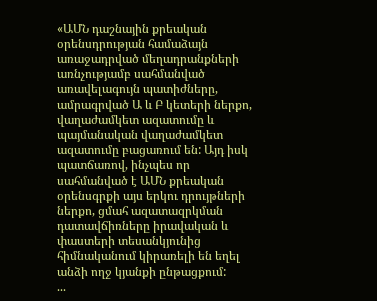«ԱՄՆ դաշնային քրեական օրենսդրության համաձայն առաջադրված մեղադրանքների առնչությամբ սահմանված առավելագույն պատիժները, ամրագրված Ա և Բ կետերի ներքո, վաղաժամկետ ազատումը և պայմանական վաղաժամկետ ազատումը բացառում են: Այդ իսկ պատճառով, ինչպես որ սահմանված է ԱՄՆ քրեական օրենսգրքի այս երկու դրույթների ներքո, ցմահ ազատազրկման դատավճիռները իրավական և փաստերի տեսանկյունից հիմնականում կիրառելի են եղել անձի ողջ կյանքի ընթացքում:
...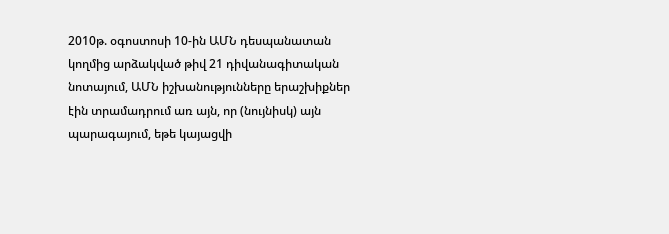2010թ. օգոստոսի 10-ին ԱՄՆ դեսպանատան կողմից արձակված թիվ 21 դիվանագիտական նոտայում, ԱՄՆ իշխանությունները երաշխիքներ էին տրամադրում առ այն, որ (նույնիսկ) այն պարագայում, եթե կայացվի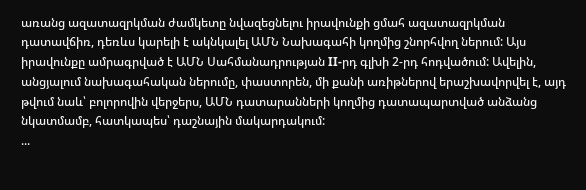առանց ազատազրկման ժամկետը նվազեցնելու իրավունքի ցմահ ազատազրկման դատավճիռ, դեռևս կարելի է ակնկալել ԱՄՆ Նախագահի կողմից շնորհվող ներում: Այս իրավունքը ամրագրված է ԱՄՆ Սահմանադրության II-րդ գլխի 2-րդ հոդվածում: Ավելին, անցյալում նախագահական ներումը, փաստորեն, մի քանի առիթներով երաշխավորվել է, այդ թվում նաև՝ բոլորովին վերջերս, ԱՄՆ դատարանների կողմից դատապարտված անձանց նկատմամբ, հատկապես՝ դաշնային մակարդակում:
...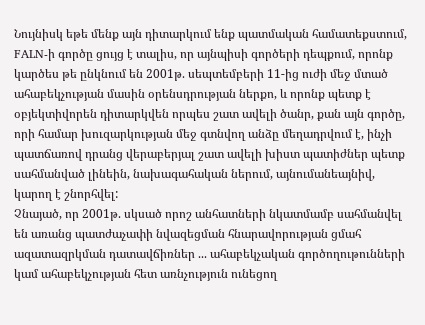Նույնիսկ եթե մենք այն դիտարկում ենք պատմական համատեքստում, FALN-ի գործը ցույց է տալիս, որ այնպիսի գործերի դեպքում, որոնք կարծես թե ընկնում են 2001թ. սեպտեմբերի 11-ից ուժի մեջ մտած ահաբեկչության մասին օրենսդրության ներքո, և որոնք պետք է օբյեկտիվորեն դիտարկվեն որպես շատ ավելի ծանր, քան այն գործը, որի համար խուզարկության մեջ գտնվող անձը մեղադրվում է, ինչի պատճառով դրանց վերաբերյալ շատ ավելի խիստ պատիժներ պետք սահմանված լինեին, նախագահական ներում, այնումանեայնիվ, կարող է շնորհվել:
Չնայած, որ 2001թ. սկսած որոշ անհատների նկատմամբ սահմանվել են առանց պատժաչափի նվազեցման հնարավորության ցմահ ազատազրկման դատավճիռներ ... ահաբեկչական գործողութունների կամ ահաբեկչության հետ առնչություն ունեցող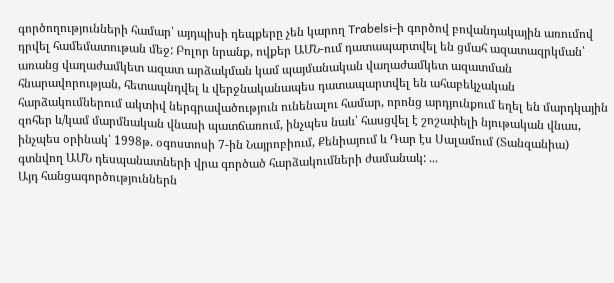գործողությունների համար՝ այդպիսի դեպքերը չեն կարող Trabelsi-ի գործով բովանդակային առումով դրվել համեմատութան մեջ: Բոլոր նրանք, ովքեր ԱՄՆ-ում դատապարտվել են ցմահ ազատազրկման՝ առանց վաղաժամկետ ազատ արձակման կամ պայմանական վաղաժամկետ ազատման հնարավորության, հետապնդվել և վերջնականապես դատապարտվել են ահաբեկչական հարձակումներում ակտիվ ներգրավածություն ունենալու համար, որոնց արդյունքում եղել են մարդկային զոհեր և/կամ մարմնական վնասի պատճառում, ինչպես նաև՝ հասցվել է շոշափելի նյութական վնաս, ինչպես օրինակ՝ 1998թ. օգոստոսի 7-ին Նայրոբիում, Քենիայում և Դար էս Սալամում (Տանզանիա) գտնվող ԱՄՆ դեսպանատների վրա գործած հարձակումների ժամանակ: ...
Այդ հանցագործություններն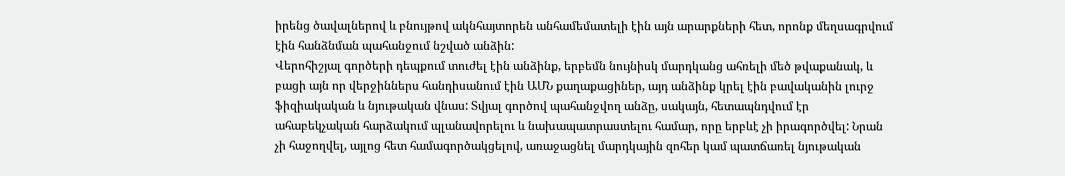իրենց ծավալներով և բնույթով ակնհայտորեն անհամեմատելի էին այն արարքների հետ, որոնք մեղսագրվում էին հանձնման պահանջում նշված անձին:
Վերոհիշյալ գործերի դեպքում տուժել էին անձինք, երբեմն նույնիսկ մարդկանց ահռելի մեծ թվաքանակ, և բացի այն որ վերջիններս հանդիսանում էին ԱՄՆ քաղաքացիներ, այդ անձինք կրել էին բավականին լուրջ ֆիզիակական և նյութական վնաս: Տվյալ գործով պահանջվող անձը, սակայն, հետապնդվում էր ահաբեկչական հարձակում պլանավորելու և նախապատրաստելու համար, որը երբևէ չի իրագործվել: Նրան չի հաջողվել, այլոց հետ համագործակցելով, առաջացնել մարդկային զոհեր կամ պատճառել նյութական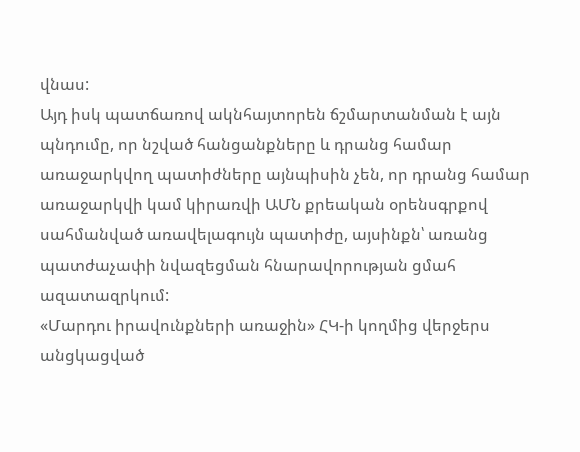վնաս:
Այդ իսկ պատճառով ակնհայտորեն ճշմարտանման է այն պնդումը, որ նշված հանցանքները և դրանց համար առաջարկվող պատիժները այնպիսին չեն, որ դրանց համար առաջարկվի կամ կիրառվի ԱՄՆ քրեական օրենսգրքով սահմանված առավելագույն պատիժը, այսինքն՝ առանց պատժաչափի նվազեցման հնարավորության ցմահ ազատազրկում:
«Մարդու իրավունքների առաջին» ՀԿ-ի կողմից վերջերս անցկացված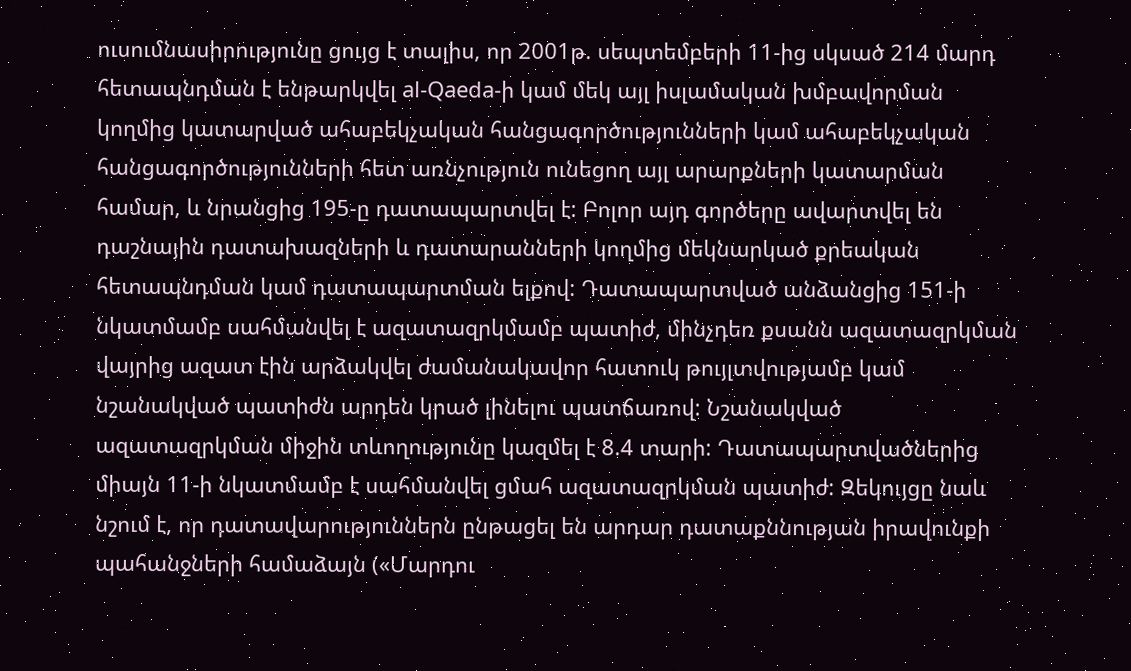ուսումնասիրությունը ցույց է տալիս, որ 2001թ. սեպտեմբերի 11-ից սկսած 214 մարդ հետապնդման է ենթարկվել al-Qaeda-ի կամ մեկ այլ իսլամական խմբավորման կողմից կատարված ահաբեկչական հանցագործությունների կամ ահաբեկչական հանցագործությունների հետ առնչություն ունեցող այլ արարքների կատարման համար, և նրանցից 195-ը դատապարտվել է: Բոլոր այդ գործերը ավարտվել են դաշնային դատախազների և դատարանների կողմից մեկնարկած քրեական հետապնդման կամ դատապարտման ելքով: Դատապարտված անձանցից 151-ի նկատմամբ սահմանվել է ազատազրկմամբ պատիժ, մինչդեռ քսանն ազատազրկման վայրից ազատ էին արձակվել ժամանակավոր հատուկ թույլտվությամբ կամ նշանակված պատիժն արդեն կրած լինելու պատճառով: Նշանակված ազատազրկման միջին տևողությունը կազմել է 8.4 տարի: Դատապարտվածներից միայն 11-ի նկատմամբ է սահմանվել ցմահ ազատազրկման պատիժ: Զեկույցը նաև նշում է, որ դատավարություններն ընթացել են արդար դատաքննության իրավունքի պահանջների համաձայն («Մարդու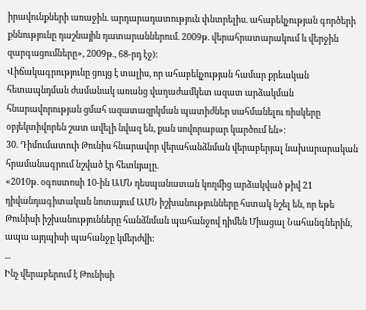իրավունքների առաջին. արդարադատություն փնտրելիս. ահաբեկչության գործերի քննությունը դաշնային դատարաններում. 2009թ. վերահրատարակում և վերջին զարգացումները», 2009թ., 68-րդ էջ):
Վիճակագրությունը ցույց է տալիս, որ ահաբեկչության համար քրեական հետապնդման ժամանակ առանց վաղաժամկետ ազատ արձակման հնարավորության ցմահ ազատազրկման պատիժներ սահմանելու ռիսկերը օբյեկտիվորեն շատ ավելի նվազ են, քան սովորաբար կարծում են»:
30. Դիմումատուի Թունիս հնարավոր վերահանձնման վերաբերյալ նախարարական հրամանագրում նշված էր հետևյալը.
«2010թ. օգոստոսի 10-ին ԱՄՆ դեսպանատան կողմից արձակված թիվ 21 դիվանդագիտական նոտայում ԱՄՆ իշխանությունները հստակ նշել են, որ եթե Թունիսի իշխանությունները հանձնման պահանջով դիմեն Միացալ Նահանգներին, ապա այդպիսի պահանջը կմերժվի:
...
Ինչ վերաբերում է Թունիսի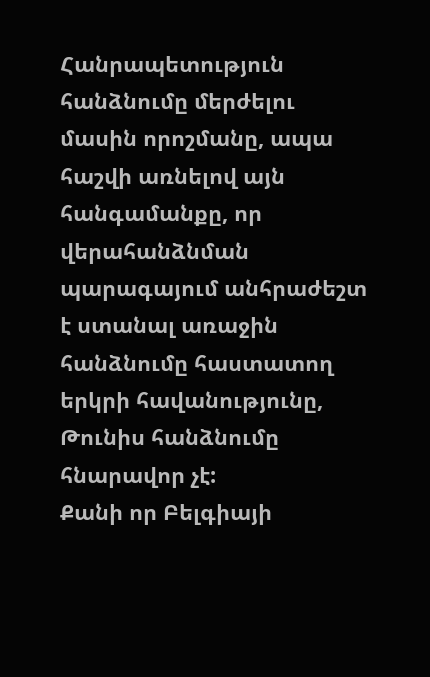Հանրապետություն հանձնումը մերժելու մասին որոշմանը, ապա հաշվի առնելով այն հանգամանքը, որ վերահանձնման պարագայում անհրաժեշտ է ստանալ առաջին հանձնումը հաստատող երկրի հավանությունը, Թունիս հանձնումը հնարավոր չէ:
Քանի որ Բելգիայի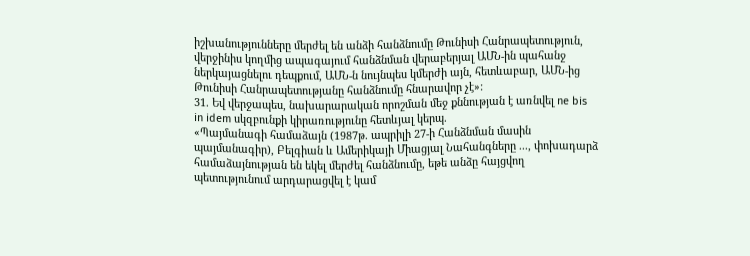իշխանությունները մերժել են անձի հանձնումը Թունիսի Հանրապետություն, վերջինիս կողմից ապագայում հանձնման վերաբերյալ ԱՄՆ-ին պահանջ ներկայացնելու դեպքում, ԱՄՆ-ն նույնպես կմերժի այն, հետևաբար, ԱՄՆ-ից Թունիսի Հանրապետությանը հանձնումը հնարավոր չէ»:
31. Եվ վերջապես, նախարարական որոշման մեջ քննության է առնվել ne bis in idem սկզբունքի կիրառությունը հետևյալ կերպ.
«Պայմանագի համաձայն (1987թ. ապրիլի 27-ի Հանձնման մասին պայմանագիր), Բելգիան և Ամերիկայի Միացյալ Նահանգները ..., փոխադարձ համաձայնության են եկել մերժել հանձնումը, եթե անձը հայցվող պետությունում արդարացվել է կամ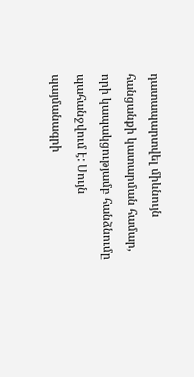դատապարտվել միևնույն հանցանքի կատարման համար, որի կապակցությամբ հանձնումը պահանջվում է: Սույն պայմանագրի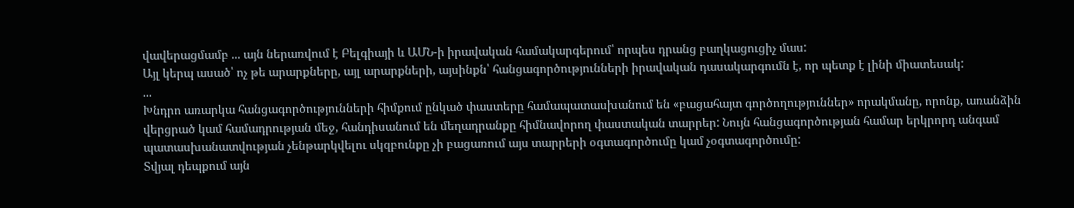վավերացմամբ ... այն ներառվում է Բելգիայի և ԱՄՆ-ի իրավական համակարգերում՝ որպես դրանց բաղկացուցիչ մաս:
Այլ կերպ ասած՝ ոչ թե արարքները, այլ արարքների, այսինքն՝ հանցագործությունների իրավական դասակարգումն է, որ պետք է լինի միատեսակ:
...
Խնդրո առարկա հանցագործությունների հիմքում ընկած փաստերը համապատասխանում են «բացահայտ գործողություններ» որակմանը, որոնք, առանձին վերցրած կամ համադրության մեջ, հանդիսանում են մեղադրանքը հիմնավորող փաստական տարրեր: Նույն հանցագործության համար երկրորդ անգամ պատասխանատվության չենթարկվելու սկզբունքը չի բացառում այս տարրերի օգտագործումը կամ չօգտագործումը:
Տվյալ դեպքում այն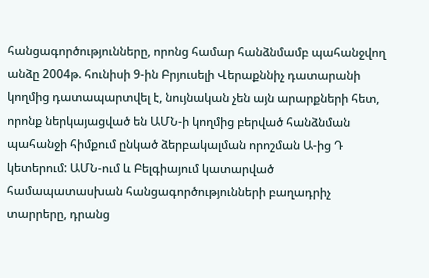հանցագործությունները, որոնց համար հանձնմամբ պահանջվող անձը 2004թ. հունիսի 9-ին Բրյուսելի Վերաքննիչ դատարանի կողմից դատապարտվել է, նույնական չեն այն արարքների հետ, որոնք ներկայացված են ԱՄՆ-ի կողմից բերված հանձնման պահանջի հիմքում ընկած ձերբակալման որոշման Ա-ից Դ կետերում: ԱՄՆ-ում և Բելգիայում կատարված համապատասխան հանցագործությունների բաղադրիչ տարրերը, դրանց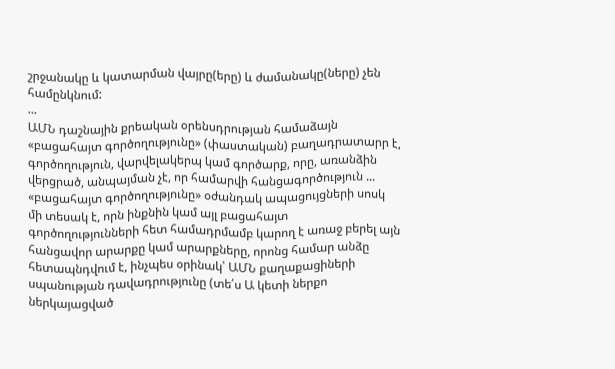շրջանակը և կատարման վայրը(երը) և ժամանակը(ները) չեն համընկնում:
...
ԱՄՆ դաշնային քրեական օրենսդրության համաձայն «բացահայտ գործողությունը» (փաստական) բաղադրատարր է, գործողություն, վարվելակերպ կամ գործարք, որը, առանձին վերցրած, անպայման չէ, որ համարվի հանցագործություն ...
«բացահայտ գործողությունը» օժանդակ ապացույցների սոսկ մի տեսակ է, որն ինքնին կամ այլ բացահայտ գործողությունների հետ համադրմամբ կարող է առաջ բերել այն հանցավոր արարքը կամ արարքները, որոնց համար անձը հետապնդվում է, ինչպես օրինակ՝ ԱՄՆ քաղաքացիների սպանության դավադրությունը (տե՛ս Ա կետի ներքո ներկայացված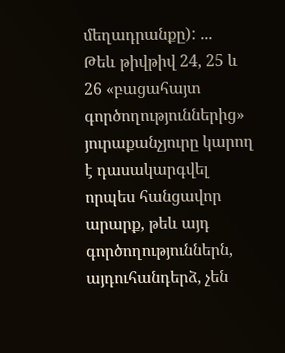մեղադրանքը): ...
Թեև թիվթիվ 24, 25 և 26 «բացահայտ գործողություններից» յուրաքանչյուրը կարող է դասակարգվել որպես հանցավոր արարք, թեև այդ գործողություններն, այդուհանդերձ, չեն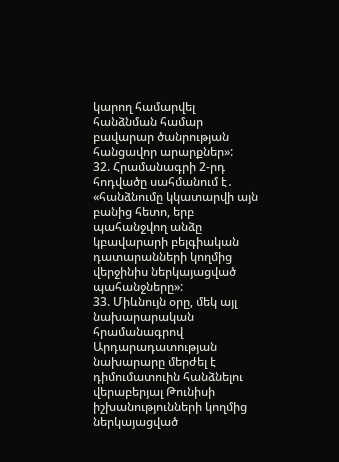կարող համարվել հանձնման համար բավարար ծանրության հանցավոր արարքներ»:
32. Հրամանագրի 2-րդ հոդվածը սահմանում է․ «հանձնումը կկատարվի այն բանից հետո, երբ պահանջվող անձը կբավարարի բելգիական դատարանների կողմից վերջինիս ներկայացված պահանջները»:
33. Միևնույն օրը, մեկ այլ նախարարական հրամանագրով Արդարադատության նախարարը մերժել է դիմումատուին հանձնելու վերաբերյալ Թունիսի իշխանությունների կողմից ներկայացված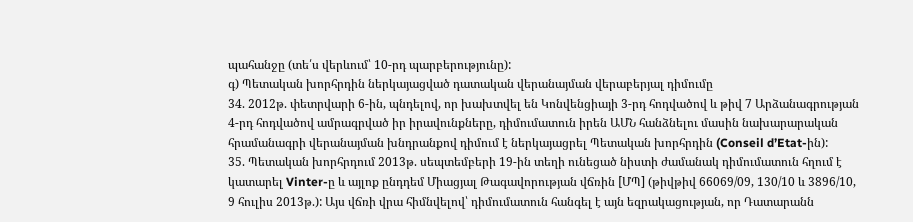պահանջը (տե՛ս վերևում՝ 10-րդ պարբերությունը):
գ) Պետական խորհրդին ներկայացված դատական վերանայման վերաբերյալ դիմումը
34. 2012թ. փետրվարի 6-ին, պնդելով, որ խախտվել են Կոնվենցիայի 3-րդ հոդվածով և թիվ 7 Արձանագրության 4-րդ հոդվածով ամրագրված իր իրավունքները, դիմումատուն իրեն ԱՄՆ հանձնելու մասին նախարարական հրամանագրի վերանայման խնդրանքով դիմում է ներկայացրել Պետական խորհրդին (Conseil d’Etat-ին):
35. Պետական խորհրդում 2013թ. սեպտեմբերի 19-ին տեղի ունեցած նիստի ժամանակ դիմումատուն հղում է կատարել Vinter-ը և այլոք ընդդեմ Միացյալ Թագավորության վճռին [ՄՊ] (թիվթիվ 66069/09, 130/10 և 3896/10, 9 հուլիս 2013թ.): Այս վճռի վրա հիմնվելով՝ դիմումատուն հանգել է այն եզրակացության, որ Դատարանն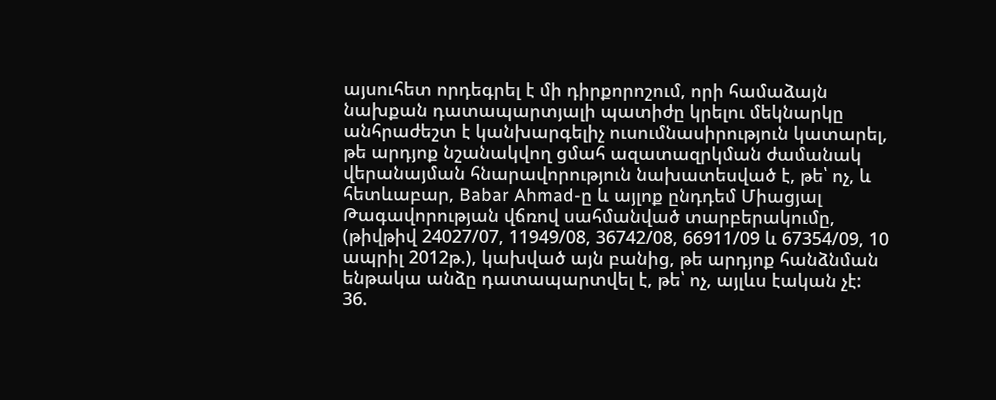այսուհետ որդեգրել է մի դիրքորոշում, որի համաձայն նախքան դատապարտյալի պատիժը կրելու մեկնարկը անհրաժեշտ է կանխարգելիչ ուսումնասիրություն կատարել, թե արդյոք նշանակվող ցմահ ազատազրկման ժամանակ վերանայման հնարավորություն նախատեսված է, թե՝ ոչ, և հետևաբար, Babar Ahmad-ը և այլոք ընդդեմ Միացյալ Թագավորության վճռով սահմանված տարբերակումը, (թիվթիվ 24027/07, 11949/08, 36742/08, 66911/09 և 67354/09, 10 ապրիլ 2012թ.), կախված այն բանից, թե արդյոք հանձնման ենթակա անձը դատապարտվել է, թե՝ ոչ, այլևս էական չէ:
36.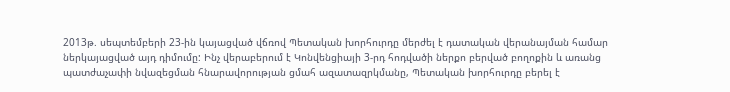2013թ. սեպտեմբերի 23-ին կայացված վճռով Պետական խորհուրդը մերժել է դատական վերանայման համար ներկայացված այդ դիմումը: Ինչ վերաբերում է Կոնվենցիայի 3-րդ հոդվածի ներքո բերված բողոքին և առանց պատժաչափի նվազեցման հնարավորության ցմահ ազատազրկմանը, Պետական խորհուրդը բերել է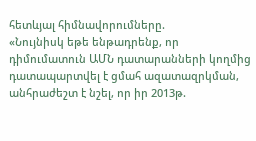հետևյալ հիմնավորումները.
«Նույնիսկ եթե ենթադրենք, որ դիմումատուն ԱՄՆ դատարանների կողմից դատապարտվել է ցմահ ազատազրկման, անհրաժեշտ է նշել, որ իր 2013թ.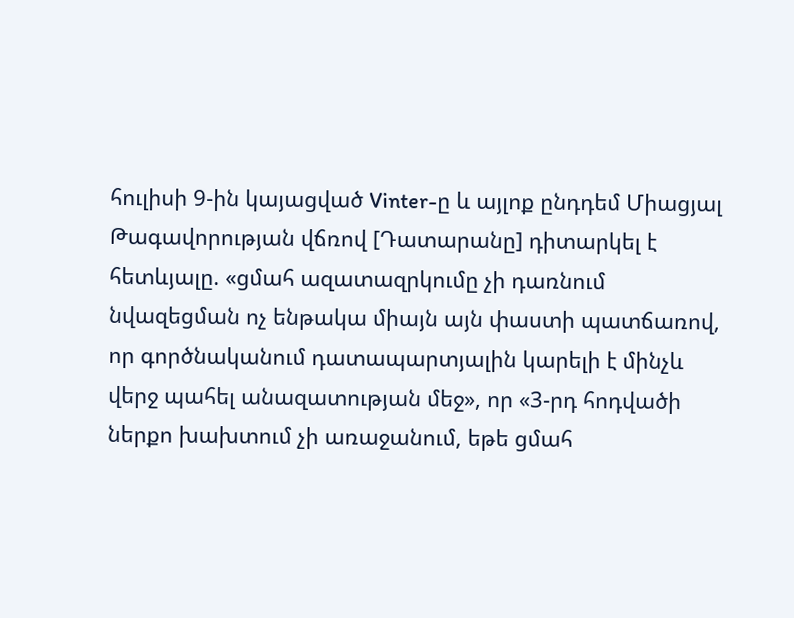հուլիսի 9-ին կայացված Vinter-ը և այլոք ընդդեմ Միացյալ Թագավորության վճռով [Դատարանը] դիտարկել է հետևյալը. «ցմահ ազատազրկումը չի դառնում նվազեցման ոչ ենթակա միայն այն փաստի պատճառով, որ գործնականում դատապարտյալին կարելի է մինչև վերջ պահել անազատության մեջ», որ «3-րդ հոդվածի ներքո խախտում չի առաջանում, եթե ցմահ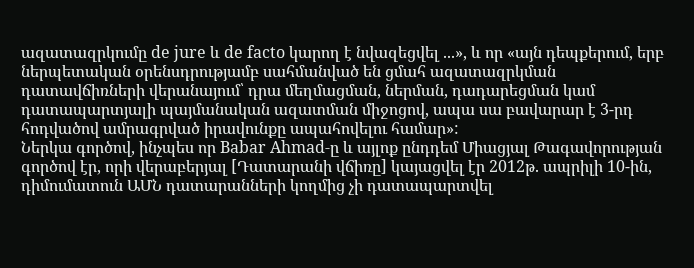ազատազրկումը de jure և de facto կարող է նվազեցվել ...», և որ «այն դեպքերում, երբ ներպետական օրենսդրությամբ սահմանված են ցմահ ազատազրկման դատավճիռների վերանայում՝ դրա մեղմացման, ներման, դադարեցման կամ դատապարտյալի պայմանական ազատման միջոցով, ապա սա բավարար է 3-րդ հոդվածով ամրագրված իրավունքը ապահովելու համար»:
Ներկա գործով, ինչպես որ Babar Ahmad-ը և այլոք ընդդեմ Միացյալ Թագավորության գործով էր, որի վերաբերյալ [Դատարանի վճիռը] կայացվել էր 2012թ. ապրիլի 10-ին, դիմումատուն ԱՄՆ դատարանների կողմից չի դատապարտվել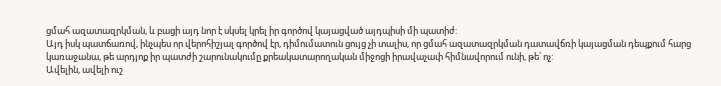ցմահ ազատազրկման, և բացի այդ նոր է սկսել կրել իր գործով կայացված այդպիսի մի պատիժ:
Այդ իսկ պատճառով, ինչպես որ վերոհիշյալ գործով էր, դիմումատուն ցույց չի տալիս, որ ցմահ ազատազրկման դատավճռի կայացման դեպքում հարց կառաջանա, թե արդյոք իր պատժի շարունակումը քրեակատարողական միջոցի իրավաչափ հիմնավորում ունի, թե՝ ոչ:
Ավելին, ավելի ուշ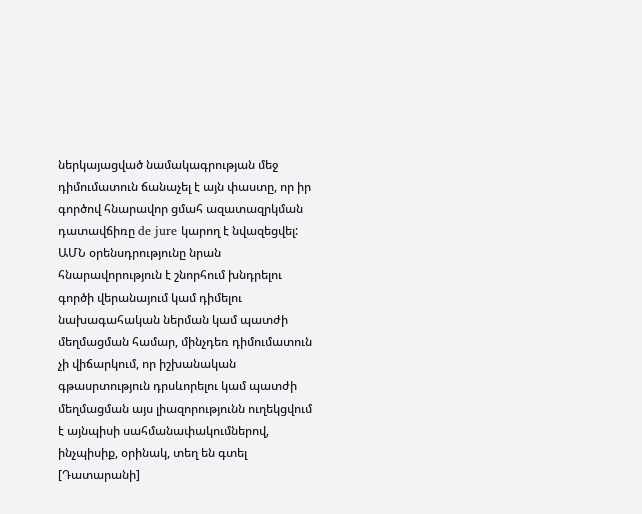ներկայացված նամակագրության մեջ դիմումատուն ճանաչել է այն փաստը, որ իր գործով հնարավոր ցմահ ազատազրկման դատավճիռը de jure կարող է նվազեցվել: ԱՄՆ օրենսդրությունը նրան հնարավորություն է շնորհում խնդրելու գործի վերանայում կամ դիմելու նախագահական ներման կամ պատժի մեղմացման համար, մինչդեռ դիմումատուն չի վիճարկում, որ իշխանական գթասրտություն դրսևորելու կամ պատժի մեղմացման այս լիազորությունն ուղեկցվում է այնպիսի սահմանափակումներով, ինչպիսիք, օրինակ, տեղ են գտել [Դատարանի]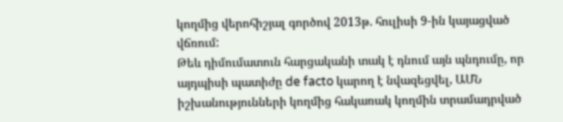կողմից վերոհիշյալ գործով 2013թ. հուլիսի 9-ին կայացված վճռում:
Թեև դիմումատուն հարցականի տակ է դնում այն պնդումը, որ այդպիսի պատիժը de facto կարող է նվազեցվել, ԱՄՆ իշխանությունների կողմից հակառակ կողմին տրամադրված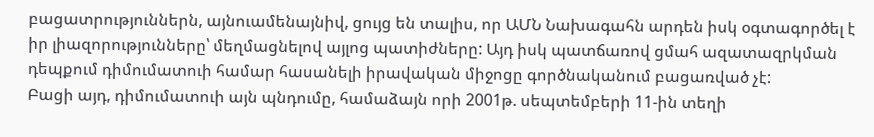բացատրություններն, այնուամենայնիվ, ցույց են տալիս, որ ԱՄՆ Նախագահն արդեն իսկ օգտագործել է իր լիազորությունները՝ մեղմացնելով այլոց պատիժները: Այդ իսկ պատճառով ցմահ ազատազրկման դեպքում դիմումատուի համար հասանելի իրավական միջոցը գործնականում բացառված չէ:
Բացի այդ, դիմումատուի այն պնդումը, համաձայն որի 2001թ. սեպտեմբերի 11-ին տեղի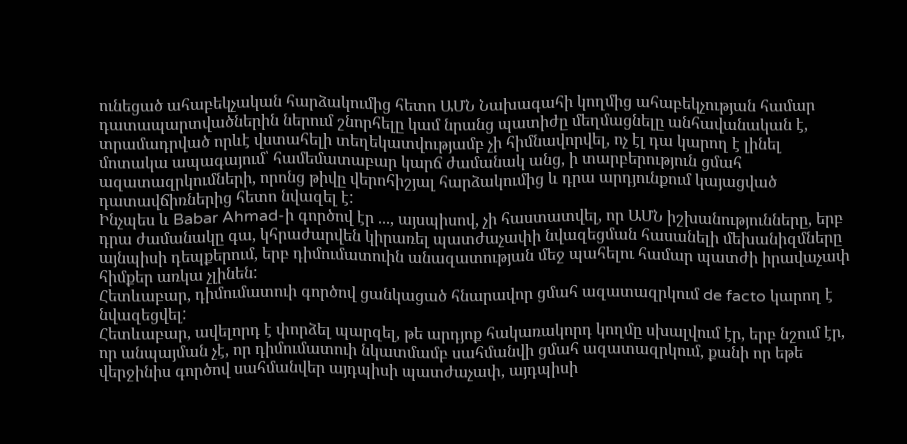ունեցած ահաբեկչական հարձակումից հետո ԱՄՆ Նախագահի կողմից ահաբեկչության համար դատապարտվածներին ներում շնորհելը կամ նրանց պատիժը մեղմացնելը անհավանական է, տրամադրված որևէ վստահելի տեղեկատվությամբ չի հիմնավորվել, ոչ էլ դա կարող է լինել մոտակա ապագայում՝ համեմատաբար կարճ ժամանակ անց, ի տարբերություն ցմահ ազատազրկումների, որոնց թիվը վերոհիշյալ հարձակումից և դրա արդյունքում կայացված դատավճիռներից հետո նվազել է:
Ինչպես և Babar Ahmad-ի գործով էր ..., այսպիսով, չի հաստատվել, որ ԱՄՆ իշխանությունները, երբ դրա ժամանակը գա, կհրաժարվեն կիրառել պատժաչափի նվազեցման հասանելի մեխանիզմները այնպիսի դեպքերում, երբ դիմումատուին անազատության մեջ պահելու համար պատժի իրավաչափ հիմքեր առկա չլինեն:
Հետևաբար, դիմումատուի գործով ցանկացած հնարավոր ցմահ ազատազրկում de facto կարող է նվազեցվել:
Հետևաբար, ավելորդ է փորձել պարզել, թե արդյոք հակառակորդ կողմը սխալվում էր, երբ նշում էր, որ անպայման չէ, որ դիմումատուի նկատմամբ սահմանվի ցմահ ազատազրկում, քանի որ եթե վերջինիս գործով սահմանվեր այդպիսի պատժաչափ, այդպիսի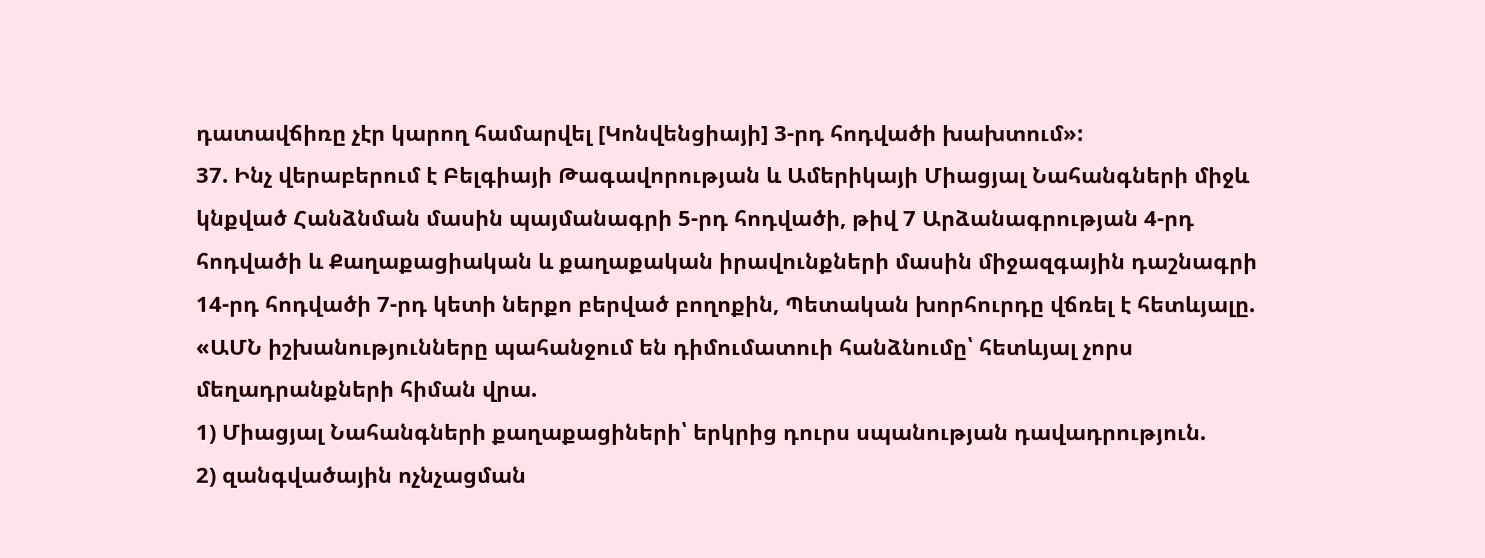դատավճիռը չէր կարող համարվել [Կոնվենցիայի] 3-րդ հոդվածի խախտում»:
37. Ինչ վերաբերում է Բելգիայի Թագավորության և Ամերիկայի Միացյալ Նահանգների միջև կնքված Հանձնման մասին պայմանագրի 5-րդ հոդվածի, թիվ 7 Արձանագրության 4-րդ հոդվածի և Քաղաքացիական և քաղաքական իրավունքների մասին միջազգային դաշնագրի 14-րդ հոդվածի 7-րդ կետի ներքո բերված բողոքին, Պետական խորհուրդը վճռել է հետևյալը.
«ԱՄՆ իշխանությունները պահանջում են դիմումատուի հանձնումը՝ հետևյալ չորս մեղադրանքների հիման վրա.
1) Միացյալ Նահանգների քաղաքացիների՝ երկրից դուրս սպանության դավադրություն.
2) զանգվածային ոչնչացման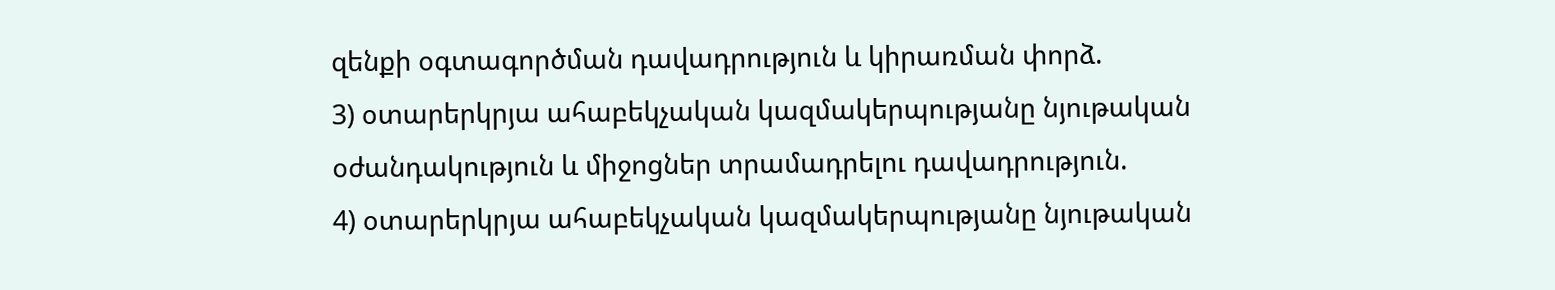զենքի օգտագործման դավադրություն և կիրառման փորձ.
3) օտարերկրյա ահաբեկչական կազմակերպությանը նյութական օժանդակություն և միջոցներ տրամադրելու դավադրություն.
4) օտարերկրյա ահաբեկչական կազմակերպությանը նյութական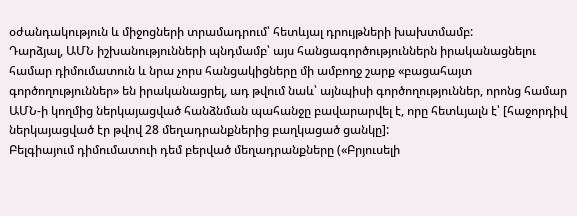օժանդակություն և միջոցների տրամադրում՝ հետևյալ դրույթների խախտմամբ:
Դարձյալ, ԱՄՆ իշխանությունների պնդմամբ՝ այս հանցագործություններն իրականացնելու համար դիմումատուն և նրա չորս հանցակիցները մի ամբողջ շարք «բացահայտ գործողություններ» են իրականացրել, ադ թվում նաև՝ այնպիսի գործողություններ, որոնց համար ԱՄՆ-ի կողմից ներկայացված հանձնման պահանջը բավարարվել է, որը հետևյալն է՝ [հաջորդիվ ներկայացված էր թվով 28 մեղադրանքներից բաղկացած ցանկը]:
Բելգիայում դիմումատուի դեմ բերված մեղադրանքները («Բրյուսելի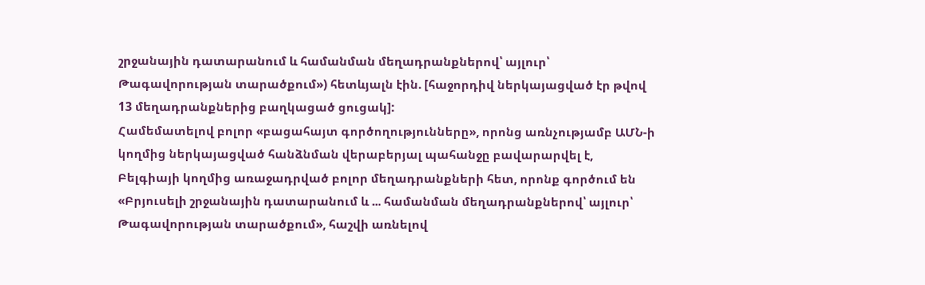շրջանային դատարանում և համանման մեղադրանքներով՝ այլուր՝ Թագավորության տարածքում») հետևյալն էին. [հաջորդիվ ներկայացված էր թվով 13 մեղադրանքներից բաղկացած ցուցակ]:
Համեմատելով բոլոր «բացահայտ գործողությունները», որոնց առնչությամբ ԱՄՆ-ի կողմից ներկայացված հանձնման վերաբերյալ պահանջը բավարարվել է, Բելգիայի կողմից առաջադրված բոլոր մեղադրանքների հետ, որոնք գործում են «Բրյուսելի շրջանային դատարանում և ... համանման մեղադրանքներով՝ այլուր՝ Թագավորության տարածքում», հաշվի առնելով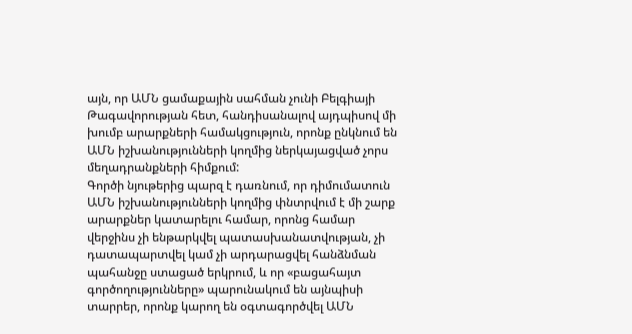այն, որ ԱՄՆ ցամաքային սահման չունի Բելգիայի Թագավորության հետ, հանդիսանալով այդպիսով մի խումբ արարքների համակցություն, որոնք ընկնում են ԱՄՆ իշխանությունների կողմից ներկայացված չորս մեղադրանքների հիմքում:
Գործի նյութերից պարզ է դառնում, որ դիմումատուն ԱՄՆ իշխանությունների կողմից փնտրվում է մի շարք արարքներ կատարելու համար, որոնց համար վերջինս չի ենթարկվել պատասխանատվության, չի դատապարտվել կամ չի արդարացվել հանձնման պահանջը ստացած երկրում, և որ «բացահայտ գործողությունները» պարունակում են այնպիսի տարրեր, որոնք կարող են օգտագործվել ԱՄՆ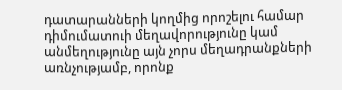դատարանների կողմից որոշելու համար դիմումատուի մեղավորությունը կամ անմեղությունը այն չորս մեղադրանքների առնչությամբ, որոնք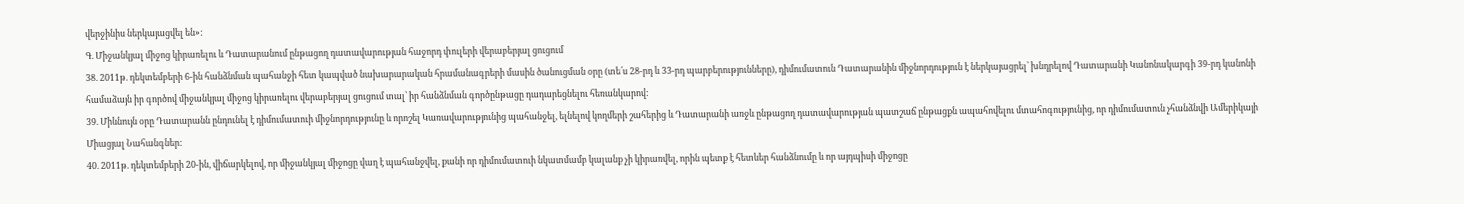վերջինիս ներկայացվել են»:
Գ. Միջանկյալ միջոց կիրառելու և Դատարանում ընթացող դատավարության հաջորդ փուլերի վերաբերյալ ցուցում
38. 2011թ. դեկտեմբերի 6-ին հանձնման պահանջի հետ կապված նախարարական հրամանագրերի մասին ծանուցման օրը (տե՛ս 28-րդ և 33-րդ պարբերությունները), դիմումատուն Դատարանին միջնորդություն է ներկայացրել՝ խնդրելով Դատարանի Կանոնակարգի 39-րդ կանոնի համաձայն իր գործով միջանկյալ միջոց կիրառելու վերաբերյալ ցուցում տալ՝ իր հանձնման գործընթացը դադարեցնելու հեռանկարով:
39. Միևնույն օրը Դատարանն ընդունել է դիմումատուի միջնորդությունը և որոշել Կառավարությունից պահանջել, ելնելով կողմերի շահերից և Դատարանի առջև ընթացող դատավարության պատշաճ ընթացքն ապահովելու մտահոգությունից, որ դիմումատուն չհանձնվի Ամերիկայի Միացյալ Նահանգներ:
40. 2011թ. դեկտեմբերի 20-ին, վիճարկելով, որ միջանկյալ միջոցը վաղ է պահանջվել, քանի որ դիմումատուի նկատմամբ կալանք չի կիրառվել, որին պետք է հետևեր հանձնումը և որ այդպիսի միջոցը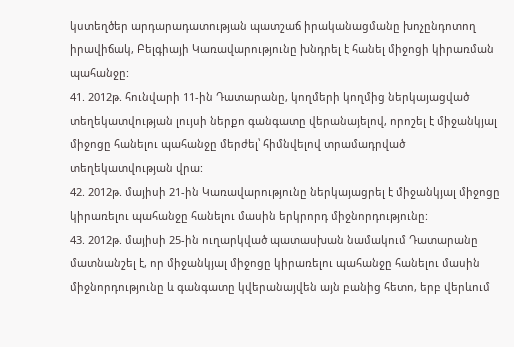կստեղծեր արդարադատության պատշաճ իրականացմանը խոչընդոտող իրավիճակ, Բելգիայի Կառավարությունը խնդրել է հանել միջոցի կիրառման պահանջը:
41. 2012թ. հունվարի 11-ին Դատարանը, կողմերի կողմից ներկայացված տեղեկատվության լույսի ներքո գանգատը վերանայելով, որոշել է միջանկյալ միջոցը հանելու պահանջը մերժել՝ հիմնվելով տրամադրված տեղեկատվության վրա:
42. 2012թ. մայիսի 21-ին Կառավարությունը ներկայացրել է միջանկյալ միջոցը կիրառելու պահանջը հանելու մասին երկրորդ միջնորդությունը:
43. 2012թ. մայիսի 25-ին ուղարկված պատասխան նամակում Դատարանը մատնանշել է, որ միջանկյալ միջոցը կիրառելու պահանջը հանելու մասին միջնորդությունը և գանգատը կվերանայվեն այն բանից հետո, երբ վերևում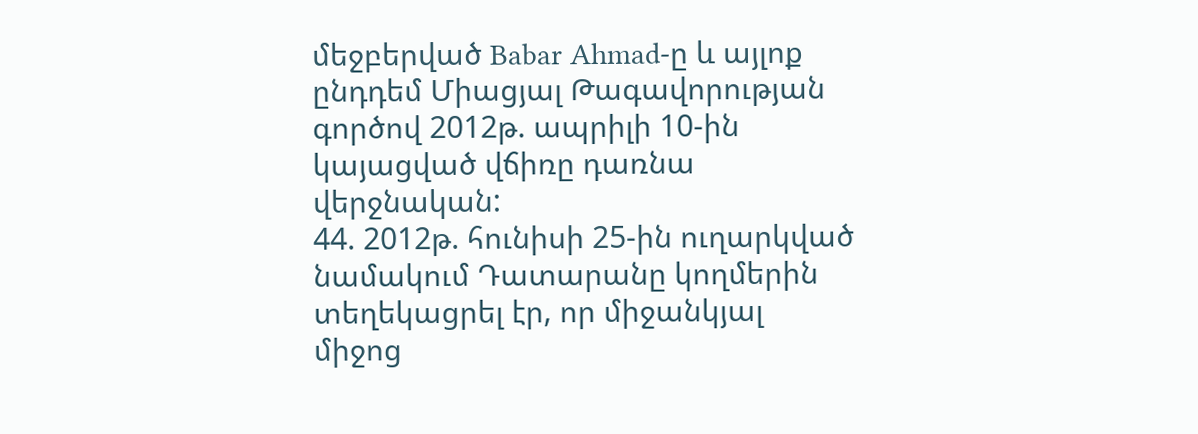մեջբերված Babar Ahmad-ը և այլոք ընդդեմ Միացյալ Թագավորության գործով 2012թ. ապրիլի 10-ին կայացված վճիռը դառնա վերջնական:
44. 2012թ. հունիսի 25-ին ուղարկված նամակում Դատարանը կողմերին տեղեկացրել էր, որ միջանկյալ միջոց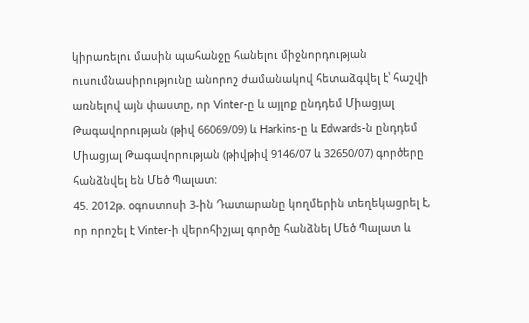կիրառելու մասին պահանջը հանելու միջնորդության ուսումնասիրությունը անորոշ ժամանակով հետաձգվել է՝ հաշվի առնելով այն փաստը, որ Vinter-ը և այլոք ընդդեմ Միացյալ Թագավորության (թիվ 66069/09) և Harkins-ը և Edwards-ն ընդդեմ Միացյալ Թագավորության (թիվթիվ 9146/07 և 32650/07) գործերը հանձնվել են Մեծ Պալատ:
45. 2012թ. օգոստոսի 3-ին Դատարանը կողմերին տեղեկացրել է, որ որոշել է Vinter-ի վերոհիշյալ գործը հանձնել Մեծ Պալատ և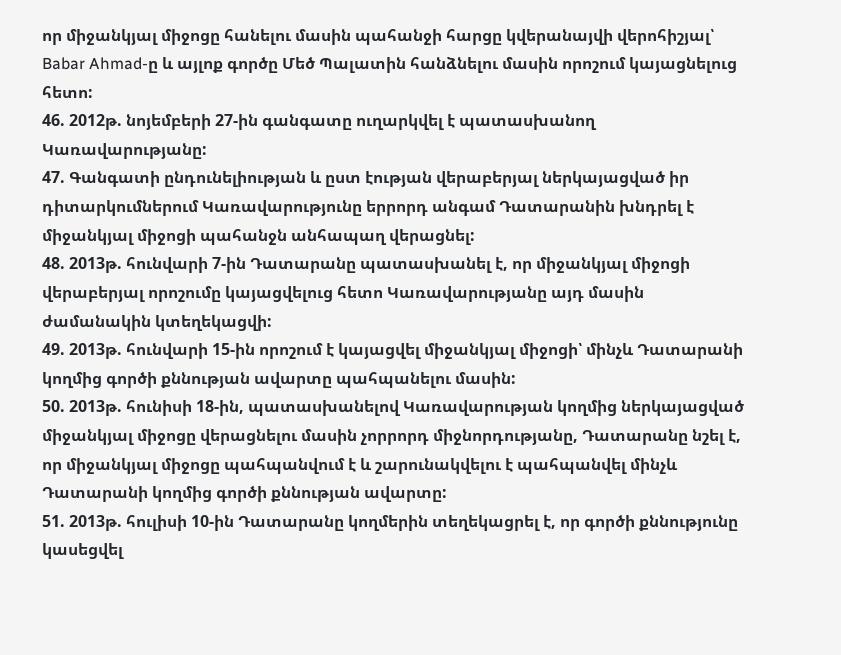որ միջանկյալ միջոցը հանելու մասին պահանջի հարցը կվերանայվի վերոհիշյալ՝ Babar Ahmad-ը և այլոք գործը Մեծ Պալատին հանձնելու մասին որոշում կայացնելուց հետո:
46. 2012թ. նոյեմբերի 27-ին գանգատը ուղարկվել է պատասխանող Կառավարությանը:
47. Գանգատի ընդունելիության և ըստ էության վերաբերյալ ներկայացված իր դիտարկումներում Կառավարությունը երրորդ անգամ Դատարանին խնդրել է միջանկյալ միջոցի պահանջն անհապաղ վերացնել:
48. 2013թ. հունվարի 7-ին Դատարանը պատասխանել է, որ միջանկյալ միջոցի վերաբերյալ որոշումը կայացվելուց հետո Կառավարությանը այդ մասին ժամանակին կտեղեկացվի:
49. 2013թ. հունվարի 15-ին որոշում է կայացվել միջանկյալ միջոցի՝ մինչև Դատարանի կողմից գործի քննության ավարտը պահպանելու մասին:
50. 2013թ. հունիսի 18-ին, պատասխանելով Կառավարության կողմից ներկայացված միջանկյալ միջոցը վերացնելու մասին չորրորդ միջնորդությանը, Դատարանը նշել է, որ միջանկյալ միջոցը պահպանվում է և շարունակվելու է պահպանվել մինչև Դատարանի կողմից գործի քննության ավարտը:
51. 2013թ. հուլիսի 10-ին Դատարանը կողմերին տեղեկացրել է, որ գործի քննությունը կասեցվել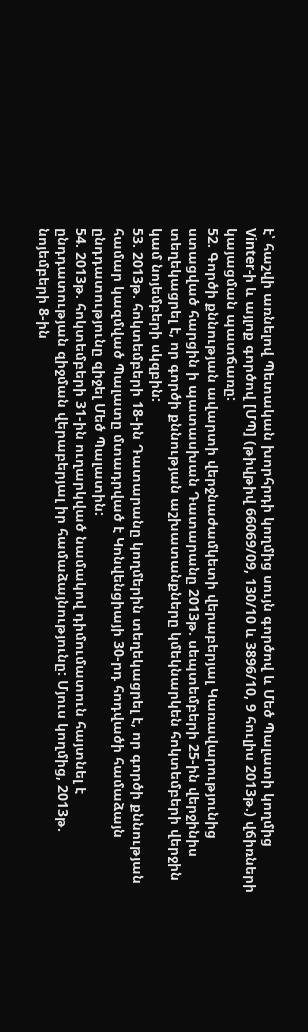է՝ հաշվի առնելով Պետական խորհրդի կողմից սույն գործով և Մեծ Պալատի կողմից Vinter-ի և այլոք գործով [ՄՊ] (թիվթիվ 66069/09, 130/10 և 3896/10, 9 հուլիս 2013թ.) վճիռների կայացման պատճառը:
52. Գործի քննության ավարտի վերջնաժամկետի վերաբերյալ Կառավարությունից ստացված հարցին ի պատասխան Դատարանը 2013թ. սեպտեմբերի 25-ին վերջինիս տեղեկացրել է, որ գործի քննության աշխատանքները կմեկնարկեն հոկտեմբերի վերջին կամ նոյեմբերի սկզբին:
53. 2013թ. հոկտեմբերի 18-ին Դատարանը կողմերին տեղեկացրել է, որ գործի քննության համար կազմված Պալատը մտադրված է Կոնվենցիայի 30-րդ հոդվածի համաձայն ընդդատությունը զիջել Մեծ Պալատին:
54. 2013թ. հոկտեմբերի 31-ին ուղարկված նամակով դիմումատուն հայտնել է ընդդատության զիջման վերաբերյալ իր համաձայնությունը: Մյուս կողմից, 2013թ. նոյեմբերի 8-ին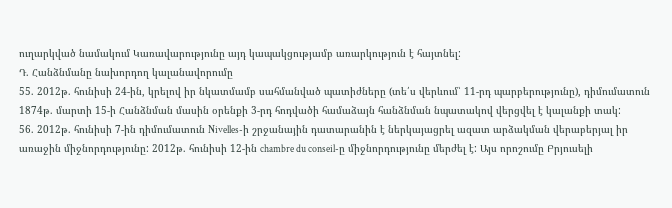ուղարկված նամակում Կառավարությունը այդ կապակցությամբ առարկություն է հայտնել:
Դ. Հանձնմանը նախորդող կալանավորումը
55. 2012թ. հունիսի 24-ին, կրելով իր նկատմամբ սահմանված պատիժները (տե՛ս վերևում՝ 11-րդ պարբերությունը), դիմումատուն 1874թ. մարտի 15-ի Հանձնման մասին օրենքի 3-րդ հոդվածի համաձայն հանձնման նպատակով վերցվել է կալանքի տակ:
56. 2012թ. հունիսի 7-ին դիմումատուն Nivelles-ի շրջանային դատարանին է ներկայացրել ազատ արձակման վերաբերյալ իր առաջին միջնորդությունը: 2012թ. հունիսի 12-ին chambre du conseil-ը միջնորդությունը մերժել է: Այս որոշումը Բրյուսելի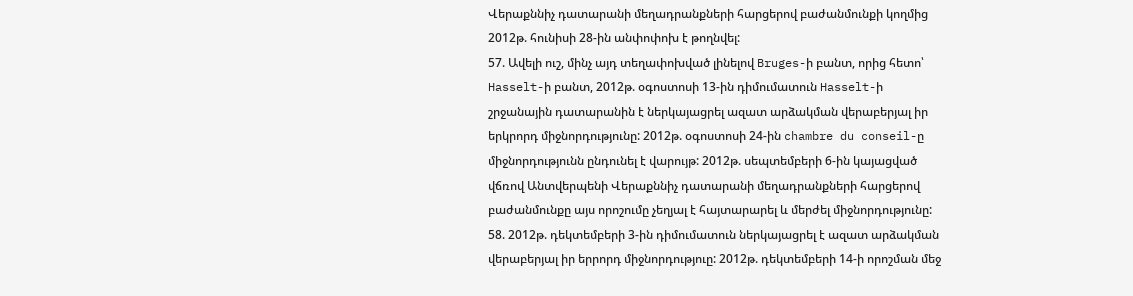Վերաքննիչ դատարանի մեղադրանքների հարցերով բաժանմունքի կողմից 2012թ. հունիսի 28-ին անփոփոխ է թողնվել:
57. Ավելի ուշ, մինչ այդ տեղափոխված լինելով Bruges-ի բանտ, որից հետո՝ Hasselt-ի բանտ, 2012թ. օգոստոսի 13-ին դիմումատուն Hasselt-ի շրջանային դատարանին է ներկայացրել ազատ արձակման վերաբերյալ իր երկրորդ միջնորդությունը: 2012թ. օգոստոսի 24-ին chambre du conseil-ը միջնորդությունն ընդունել է վարույթ: 2012թ. սեպտեմբերի 6-ին կայացված վճռով Անտվերպենի Վերաքննիչ դատարանի մեղադրանքների հարցերով բաժանմունքը այս որոշումը չեղյալ է հայտարարել և մերժել միջնորդությունը:
58. 2012թ. դեկտեմբերի 3-ին դիմումատուն ներկայացրել է ազատ արձակման վերաբերյալ իր երրորդ միջնորդություը: 2012թ. դեկտեմբերի 14-ի որոշման մեջ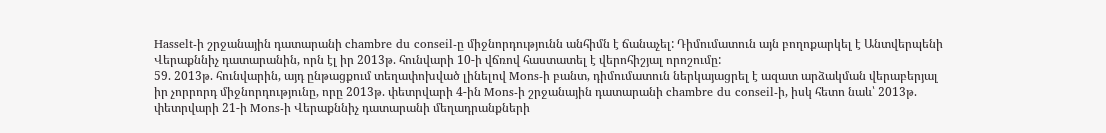Hasselt-ի շրջանային դատարանի chambre du conseil-ը միջնորդությունն անհիմն է ճանաչել: Դիմումատուն այն բողոքարկել է Անտվերպենի Վերաքննիչ դատարանին, որն էլ իր 2013թ. հունվարի 10-ի վճռով հաստատել է վերոհիշյալ որոշումը:
59. 2013թ. հունվարին, այդ ընթացքում տեղափոխված լինելով Mons-ի բանտ, դիմումատուն ներկայացրել է ազատ արձակման վերաբերյալ իր չորրորդ միջնորդությունը, որը 2013թ. փետրվարի 4-ին Mons-ի շրջանային դատարանի chambre du conseil-ի, իսկ հետո նաև՝ 2013թ. փետրվարի 21-ի Mons-ի Վերաքննիչ դատարանի մեղադրանքների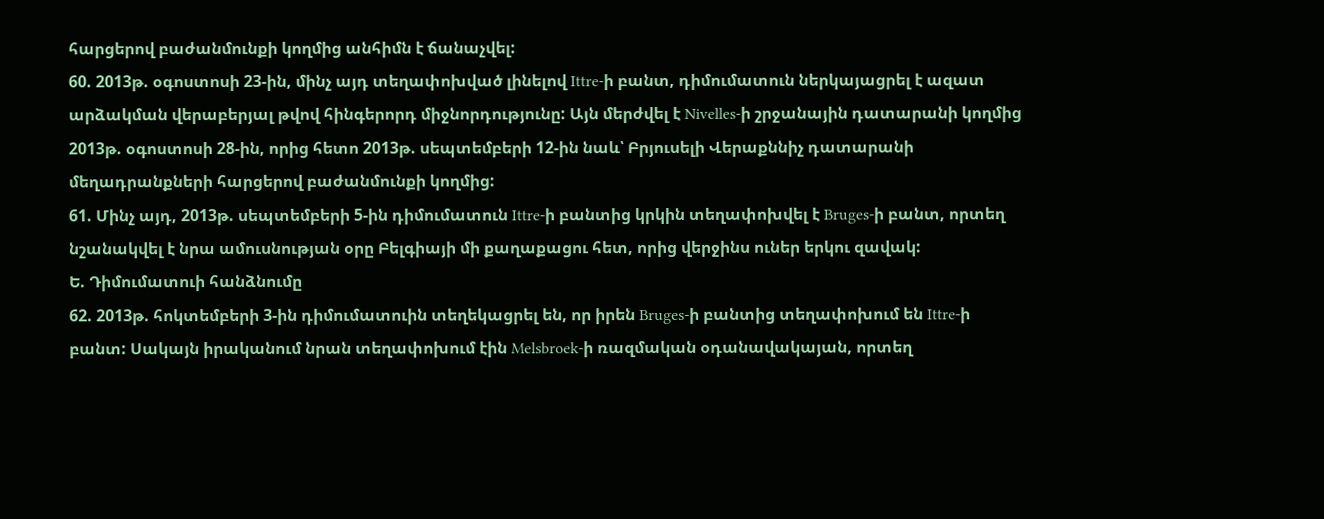հարցերով բաժանմունքի կողմից անհիմն է ճանաչվել:
60. 2013թ. օգոստոսի 23-ին, մինչ այդ տեղափոխված լինելով Ittre-ի բանտ, դիմումատուն ներկայացրել է ազատ արձակման վերաբերյալ թվով հինգերորդ միջնորդությունը: Այն մերժվել է Nivelles-ի շրջանային դատարանի կողմից 2013թ. օգոստոսի 28-ին, որից հետո 2013թ. սեպտեմբերի 12-ին նաև՝ Բրյուսելի Վերաքննիչ դատարանի մեղադրանքների հարցերով բաժանմունքի կողմից:
61. Մինչ այդ, 2013թ. սեպտեմբերի 5-ին դիմումատուն Ittre-ի բանտից կրկին տեղափոխվել է Bruges-ի բանտ, որտեղ նշանակվել է նրա ամուսնության օրը Բելգիայի մի քաղաքացու հետ, որից վերջինս ուներ երկու զավակ:
Ե. Դիմումատուի հանձնումը
62. 2013թ. հոկտեմբերի 3-ին դիմումատուին տեղեկացրել են, որ իրեն Bruges-ի բանտից տեղափոխում են Ittre-ի բանտ: Սակայն իրականում նրան տեղափոխում էին Melsbroek-ի ռազմական օդանավակայան, որտեղ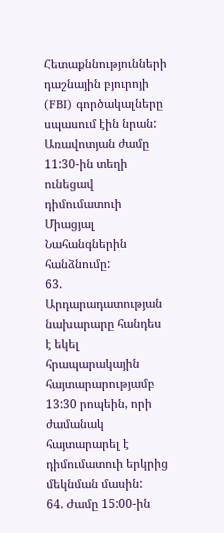Հետաքննությունների դաշնային բյուրոյի (FBI) գործակալները սպասում էին նրան: Առավոտյան ժամը 11:30-ին տեղի ունեցավ դիմումատուի Միացյալ Նահանգներին հանձնումը:
63. Արդարադատության նախարարը հանդես է եկել հրապարակային հայտարարությամբ 13:30 րոպեին, որի ժամանակ հայտարարել է դիմումատուի երկրից մեկնման մասին:
64. Ժամը 15:00-ին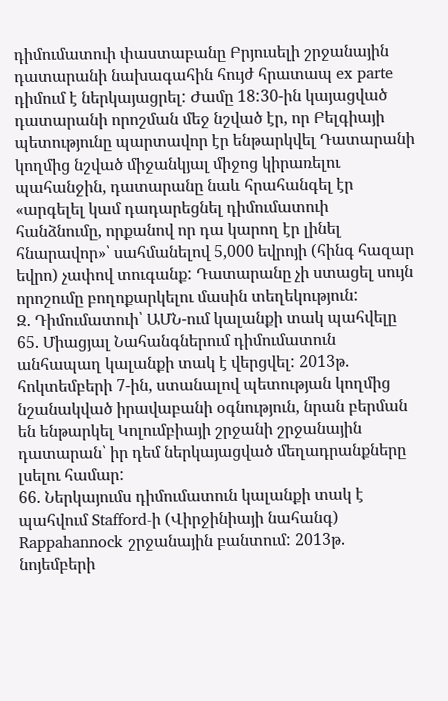դիմումատուի փաստաբանը Բրյուսելի շրջանային դատարանի նախագահին հույժ հրատապ ex parte դիմում է ներկայացրել: Ժամը 18:30-ին կայացված դատարանի որոշման մեջ նշված էր, որ Բելգիայի պետությունը պարտավոր էր ենթարկվել Դատարանի կողմից նշված միջանկյալ միջոց կիրառելու պահանջին, դատարանը նաև հրահանգել էր «արգելել կամ դադարեցնել դիմումատուի հանձնումը, որքանով որ դա կարող էր լինել հնարավոր»՝ սահմանելով 5,000 եվրոյի (հինգ հազար եվրո) չափով տուգանք: Դատարանը չի ստացել սույն որոշումը բողոքարկելու մասին տեղեկություն:
Զ. Դիմումատուի՝ ԱՄՆ-ում կալանքի տակ պահվելը
65. Միացյալ Նահանգներում դիմումատուն անհապաղ կալանքի տակ է վերցվել: 2013թ. հոկտեմբերի 7-ին, ստանալով պետության կողմից նշանակված իրավաբանի օգնություն, նրան բերման են ենթարկել Կոլումբիայի շրջանի շրջանային դատարան՝ իր դեմ ներկայացված մեղադրանքները լսելու համար:
66. Ներկայումս դիմումատուն կալանքի տակ է պահվում Stafford-ի (Վիրջինիայի նահանգ) Rappahannock շրջանային բանտում: 2013թ. նոյեմբերի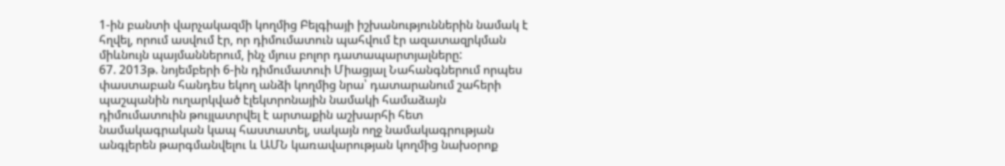1-ին բանտի վարչակազմի կողմից Բելգիայի իշխանություններին նամակ է հղվել, որում ասվում էր, որ դիմումատուն պահվում էր ազատազրկման միևնույն պայմաններում, ինչ մյուս բոլոր դատապարտյալները:
67. 2013թ. նոյեմբերի 6-ին դիմումատուի Միացյալ Նահանգներում որպես փաստաբան հանդես եկող անձի կողմից նրա՝ դատարանում շահերի պաշպանին ուղարկված էլեկտրոնային նամակի համաձայն դիմումատուին թույլատրվել է արտաքին աշխարհի հետ նամակագրական կապ հաստատել, սակայն ողջ նամակագրության անգլերեն թարգմանվելու և ԱՄՆ կառավարության կողմից նախօրոք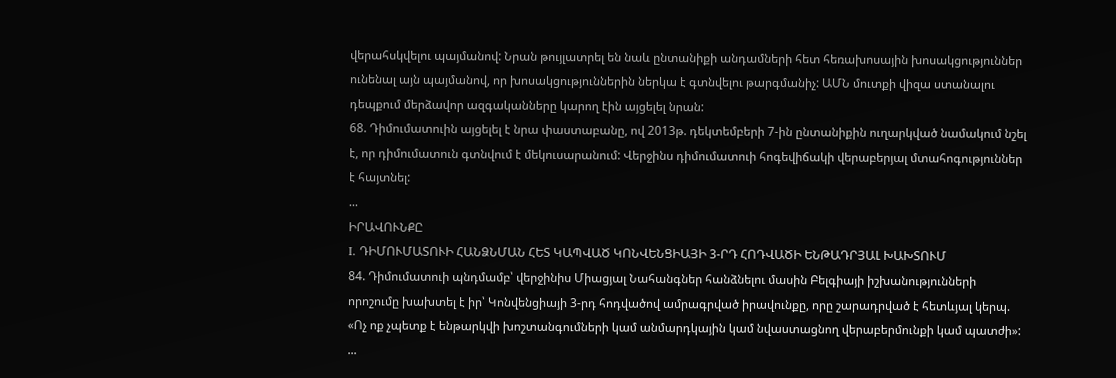վերահսկվելու պայմանով: Նրան թույլատրել են նաև ընտանիքի անդամների հետ հեռախոսային խոսակցություններ ունենալ այն պայմանով, որ խոսակցություններին ներկա է գտնվելու թարգմանիչ: ԱՄՆ մուտքի վիզա ստանալու դեպքում մերձավոր ազգականները կարող էին այցելել նրան:
68. Դիմումատուին այցելել է նրա փաստաբանը, ով 2013թ. դեկտեմբերի 7-ին ընտանիքին ուղարկված նամակում նշել է, որ դիմումատուն գտնվում է մեկուսարանում: Վերջինս դիմումատուի հոգեվիճակի վերաբերյալ մտահոգություններ է հայտնել:
...
ԻՐԱՎՈՒՆՔԸ
I. ԴԻՄՈՒՄԱՏՈՒԻ ՀԱՆՁՆՄԱՆ ՀԵՏ ԿԱՊՎԱԾ ԿՈՆՎԵՆՑԻԱՅԻ 3-ՐԴ ՀՈԴՎԱԾԻ ԵՆԹԱԴՐՅԱԼ ԽԱԽՏՈՒՄ
84. Դիմումատուի պնդմամբ՝ վերջինիս Միացյալ Նահանգներ հանձնելու մասին Բելգիայի իշխանությունների որոշումը խախտել է իր՝ Կոնվենցիայի 3-րդ հոդվածով ամրագրված իրավունքը, որը շարադրված է հետևյալ կերպ.
«Ոչ ոք չպետք է ենթարկվի խոշտանգումների կամ անմարդկային կամ նվաստացնող վերաբերմունքի կամ պատժի»:
...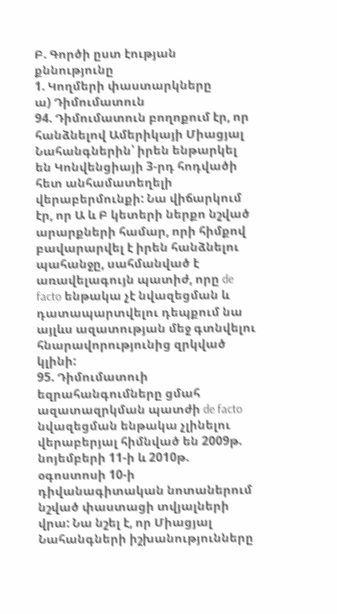Բ. Գործի ըստ էության քննությունը
1. Կողմերի փաստարկները
ա) Դիմումատուն
94. Դիմումատուն բողոքում էր, որ հանձնելով Ամերիկայի Միացյալ Նահանգներին՝ իրեն ենթարկել են Կոնվենցիայի 3-րդ հոդվածի հետ անհամատեղելի վերաբերմունքի: Նա վիճարկում էր, որ Ա և Բ կետերի ներքո նշված արարքների համար, որի հիմքով բավարարվել է իրեն հանձնելու պահանջը, սահմանված է առավելագույն պատիժ, որը de facto ենթակա չէ նվազեցման և դատապարտվելու դեպքում նա այլևս ազատության մեջ գտնվելու հնարավորությունից զրկված կլինի:
95. Դիմումատուի եզրահանգումները ցմահ ազատազրկման պատժի de facto նվազեցման ենթակա չլինելու վերաբերյալ հիմնված են 2009թ. նոյեմբերի 11-ի և 2010թ. օգոստոսի 10-ի դիվանագիտական նոտաներում նշված փաստացի տվյալների վրա: Նա նշել է, որ Միացյալ Նահանգների իշխանությունները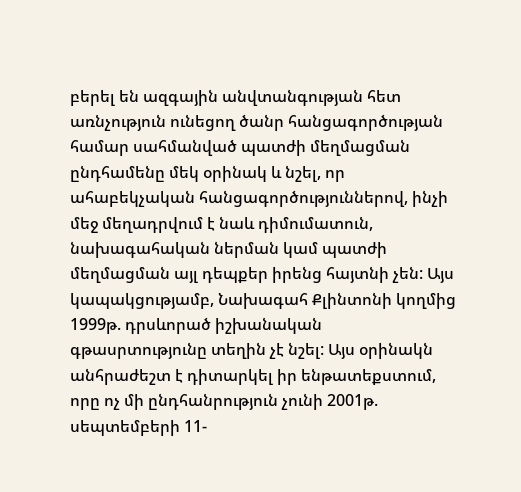բերել են ազգային անվտանգության հետ առնչություն ունեցող ծանր հանցագործության համար սահմանված պատժի մեղմացման ընդհամենը մեկ օրինակ և նշել, որ ահաբեկչական հանցագործություններով, ինչի մեջ մեղադրվում է նաև դիմումատուն, նախագահական ներման կամ պատժի մեղմացման այլ դեպքեր իրենց հայտնի չեն: Այս կապակցությամբ, Նախագահ Քլինտոնի կողմից 1999թ. դրսևորած իշխանական գթասրտությունը տեղին չէ նշել: Այս օրինակն անհրաժեշտ է դիտարկել իր ենթատեքստում, որը ոչ մի ընդհանրություն չունի 2001թ. սեպտեմբերի 11-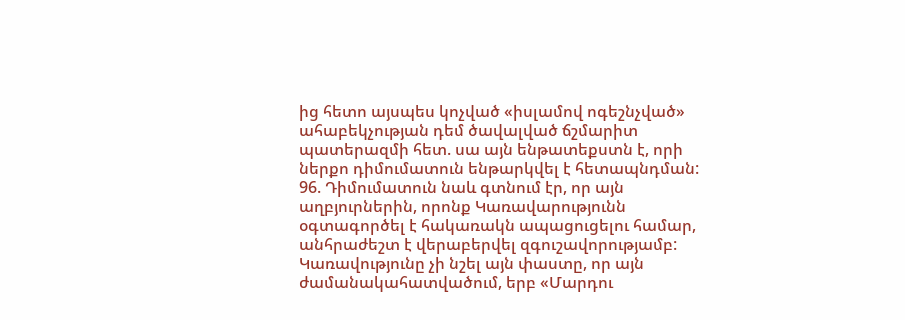ից հետո այսպես կոչված «իսլամով ոգեշնչված» ահաբեկչության դեմ ծավալված ճշմարիտ պատերազմի հետ. սա այն ենթատեքստն է, որի ներքո դիմումատուն ենթարկվել է հետապնդման:
96. Դիմումատուն նաև գտնում էր, որ այն աղբյուրներին, որոնք Կառավարությունն օգտագործել է հակառակն ապացուցելու համար, անհրաժեշտ է վերաբերվել զգուշավորությամբ: Կառավությունը չի նշել այն փաստը, որ այն ժամանակահատվածում, երբ «Մարդու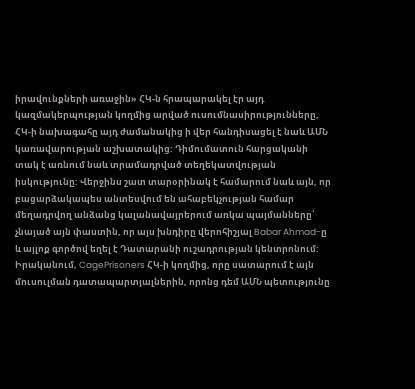իրավունքների առաջին» ՀԿ-ն հրապարակել էր այդ կազմակերպության կողմից արված ուսումնասիրությունները, ՀԿ-ի նախագահը այդ ժամանակից ի վեր հանդիսացել է նաև ԱՄՆ կառավարության աշխատակից: Դիմումատուն հարցականի տակ է առնում նաև տրամադրված տեղեկատվության իսկությունը: Վերջինս շատ տարօրինակ է համարում նաև այն, որ բացարձակապես անտեսվում են ահաբեկչության համար մեղադրվող անձանց կալանավայրերում առկա պայմանները՝ չնայած այն փաստին, որ այս խնդիրը վերոհիշյալ Babar Ahmad-ը և այլոք գործով եղել է Դատարանի ուշադրության կենտրոնում: Իրականում, CagePrisoners ՀԿ-ի կողմից, որը սատարում է այն մուսուլման դատապարտյալներին, որոնց դեմ ԱՄՆ պետությունը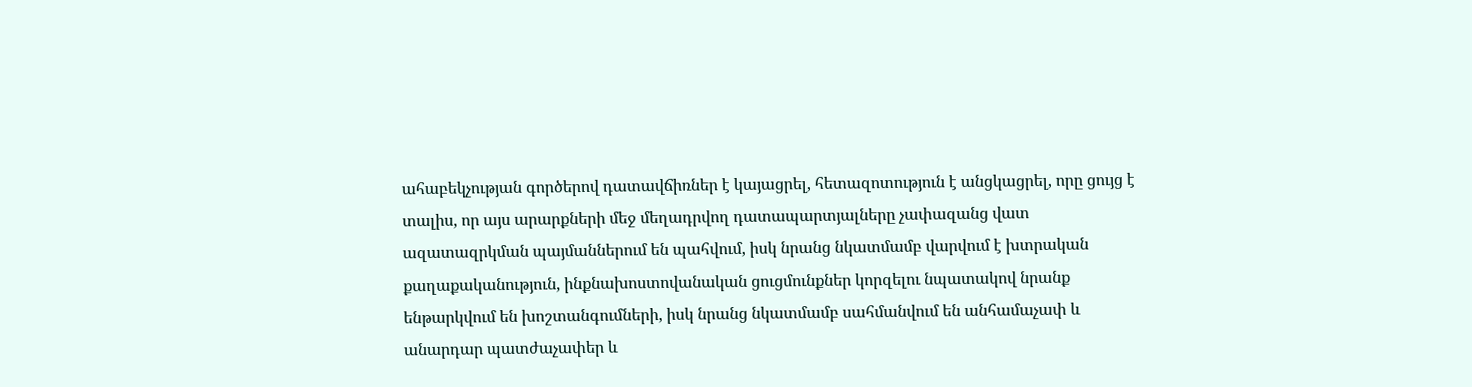ահաբեկչության գործերով դատավճիռներ է կայացրել, հետազոտություն է անցկացրել, որը ցույց է տալիս, որ այս արարքների մեջ մեղադրվող դատապարտյալները չափազանց վատ ազատազրկման պայմաններում են պահվում, իսկ նրանց նկատմամբ վարվում է խտրական քաղաքականություն, ինքնախոստովանական ցուցմունքներ կորզելու նպատակով նրանք ենթարկվում են խոշտանգումների, իսկ նրանց նկատմամբ սահմանվում են անհամաչափ և անարդար պատժաչափեր և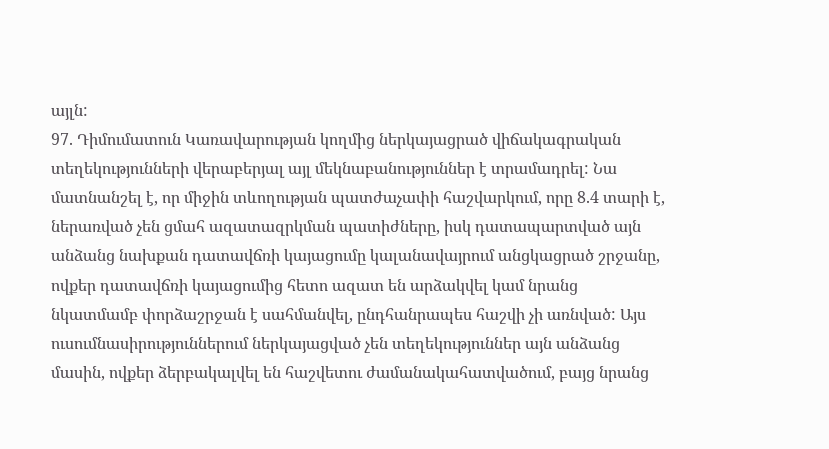այլն:
97. Դիմումատուն Կառավարության կողմից ներկայացրած վիճակագրական տեղեկությունների վերաբերյալ այլ մեկնաբանություններ է տրամադրել: Նա մատնանշել է, որ միջին տևողության պատժաչափի հաշվարկում, որը 8.4 տարի է, ներառված չեն ցմահ ազատազրկման պատիժները, իսկ դատապարտված այն անձանց նախքան դատավճռի կայացումը կալանավայրում անցկացրած շրջանը, ովքեր դատավճռի կայացումից հետո ազատ են արձակվել կամ նրանց նկատմամբ փորձաշրջան է սահմանվել, ընդհանրապես հաշվի չի առնված: Այս ուսումնասիրություններում ներկայացված չեն տեղեկություններ այն անձանց մասին, ովքեր ձերբակալվել են հաշվետու ժամանակահատվածում, բայց նրանց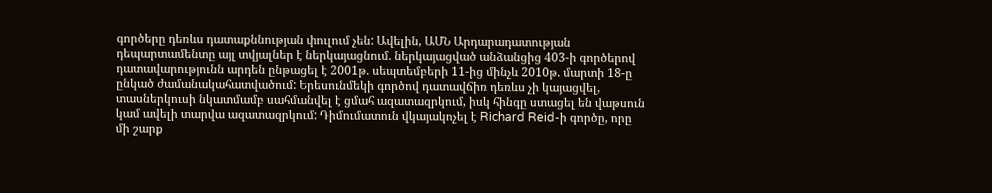գործերը դեռևս դատաքննության փուլում չեն: Ավելին, ԱՄՆ Արդարադատության դեպարտամենտը այլ տվյալներ է ներկայացնում. ներկայացված անձանցից 403-ի գործերով դատավարությունն արդեն ընթացել է 2001թ. սեպտեմբերի 11-ից մինչև 2010թ. մարտի 18-ը ընկած ժամանակահատվածում: Երեսունմեկի գործով դատավճիռ դեռևս չի կայացվել, տասներկուսի նկատմամբ սահմանվել է ցմահ ազատազրկում, իսկ հինգը ստացել են վաթսուն կամ ավելի տարվա ազատազրկում: Դիմումատուն վկայակոչել է Richard Reid-ի գործը, որը մի շարք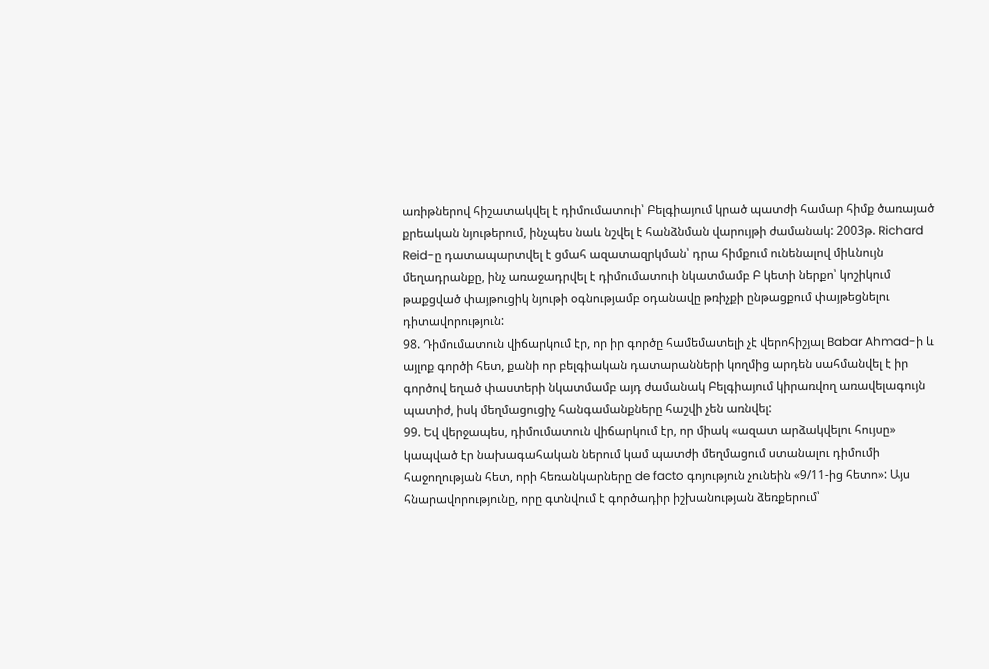առիթներով հիշատակվել է դիմումատուի՝ Բելգիայում կրած պատժի համար հիմք ծառայած քրեական նյութերում, ինչպես նաև նշվել է հանձնման վարույթի ժամանակ: 2003թ. Richard Reid-ը դատապարտվել է ցմահ ազատազրկման՝ դրա հիմքում ունենալով միևնույն մեղադրանքը, ինչ առաջադրվել է դիմումատուի նկատմամբ Բ կետի ներքո՝ կոշիկում թաքցված փայթուցիկ նյութի օգնությամբ օդանավը թռիչքի ընթացքում փայթեցնելու դիտավորություն:
98. Դիմումատուն վիճարկում էր, որ իր գործը համեմատելի չէ վերոհիշյալ Babar Ahmad-ի և այլոք գործի հետ, քանի որ բելգիական դատարանների կողմից արդեն սահմանվել է իր գործով եղած փաստերի նկատմամբ այդ ժամանակ Բելգիայում կիրառվող առավելագույն պատիժ, իսկ մեղմացուցիչ հանգամանքները հաշվի չեն առնվել:
99. Եվ վերջապես, դիմումատուն վիճարկում էր, որ միակ «ազատ արձակվելու հույսը» կապված էր նախագահական ներում կամ պատժի մեղմացում ստանալու դիմումի հաջողության հետ, որի հեռանկարները de facto գոյություն չունեին «9/11-ից հետո»: Այս հնարավորությունը, որը գտնվում է գործադիր իշխանության ձեռքերում՝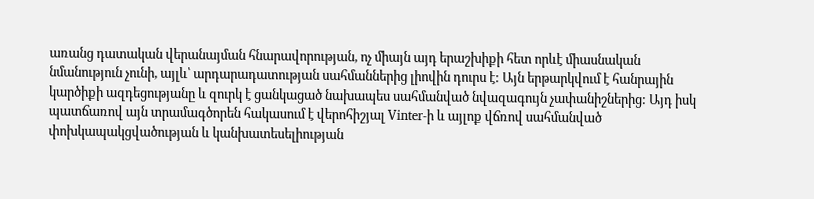առանց դատական վերանայման հնարավորության, ոչ միայն այդ երաշխիքի հետ որևէ միասնական նմանություն չունի, այլև՝ արդարադատության սահմաններից լիովին դուրս է: Այն երթարկվում է հանրային կարծիքի ազդեցությանը և զուրկ է ցանկացած նախապես սահմանված նվազագույն չափանիշներից: Այդ իսկ պատճառով այն տրամագծորեն հակասում է վերոհիշյալ Vinter-ի և այլոք վճռով սահմանված փոխկապակցվածության և կանխատեսելիության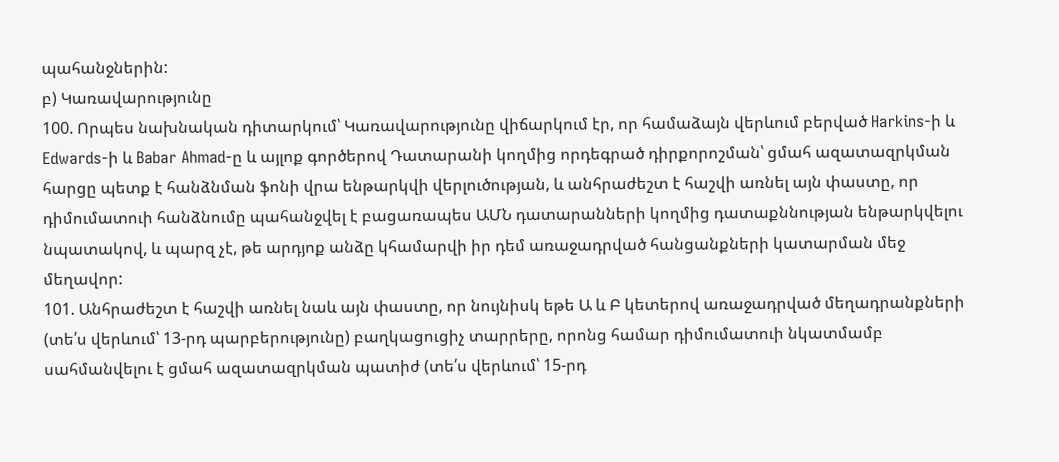պահանջներին:
բ) Կառավարությունը
100. Որպես նախնական դիտարկում՝ Կառավարությունը վիճարկում էր, որ համաձայն վերևում բերված Harkins-ի և Edwards-ի և Babar Ahmad-ը և այլոք գործերով Դատարանի կողմից որդեգրած դիրքորոշման՝ ցմահ ազատազրկման հարցը պետք է հանձնման ֆոնի վրա ենթարկվի վերլուծության, և անհրաժեշտ է հաշվի առնել այն փաստը, որ դիմումատուի հանձնումը պահանջվել է բացառապես ԱՄՆ դատարանների կողմից դատաքննության ենթարկվելու նպատակով, և պարզ չէ, թե արդյոք անձը կհամարվի իր դեմ առաջադրված հանցանքների կատարման մեջ մեղավոր:
101. Անհրաժեշտ է հաշվի առնել նաև այն փաստը, որ նույնիսկ եթե Ա և Բ կետերով առաջադրված մեղադրանքների (տե՛ս վերևում՝ 13-րդ պարբերությունը) բաղկացուցիչ տարրերը, որոնց համար դիմումատուի նկատմամբ սահմանվելու է ցմահ ազատազրկման պատիժ (տե՛ս վերևում՝ 15-րդ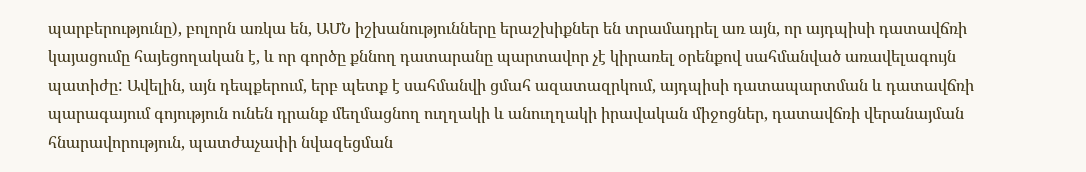պարբերությունը), բոլորն առկա են, ԱՄՆ իշխանությունները երաշխիքներ են տրամադրել առ այն, որ այդպիսի դատավճռի կայացումը հայեցողական է, և որ գործը քննող դատարանը պարտավոր չէ կիրառել օրենքով սահմանված առավելագույն պատիժը: Ավելին, այն դեպքերում, երբ պետք է սահմանվի ցմահ ազատազրկում, այդպիսի դատապարտման և դատավճռի պարագայում գոյություն ունեն դրանք մեղմացնող ուղղակի և անուղղակի իրավական միջոցներ, դատավճռի վերանայման հնարավորություն, պատժաչափի նվազեցման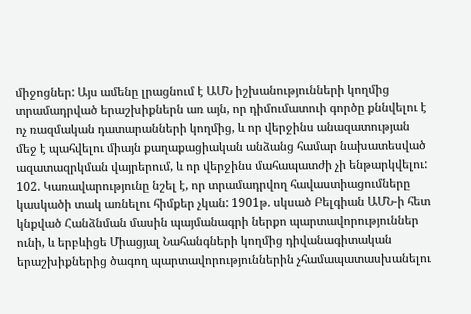միջոցներ: Այս ամենը լրացնում է ԱՄՆ իշխանությունների կողմից տրամադրված երաշխիքներն առ այն, որ դիմումատուի գործը քննվելու է ոչ ռազմական դատարանների կողմից, և որ վերջինս անազատության մեջ է պահվելու միայն քաղաքացիական անձանց համար նախատեսված ազատազրկման վայրերում, և որ վերջինս մահապատժի չի ենթարկվելու:
102. Կառավարությունը նշել է, որ տրամադրվող հավաստիացումները կասկածի տակ առնելու հիմքեր չկան: 1901թ. սկսած Բելգիան ԱՄՆ-ի հետ կնքված Հանձնման մասին պայմանագրի ներքո պարտավորություններ ունի, և երբևիցե Միացյալ Նահանգների կողմից դիվանագիտական երաշխիքներից ծագող պարտավորություններին չհամապատասխանելու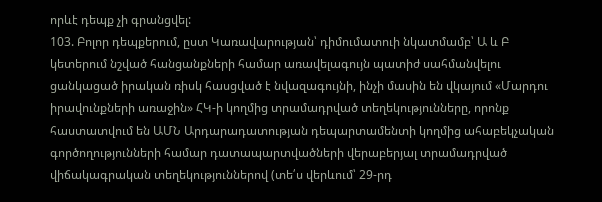որևէ դեպք չի գրանցվել:
103. Բոլոր դեպքերում, ըստ Կառավարության՝ դիմումատուի նկատմամբ՝ Ա և Բ կետերում նշված հանցանքների համար առավելագույն պատիժ սահմանվելու ցանկացած իրական ռիսկ հասցված է նվազագույնի, ինչի մասին են վկայում «Մարդու իրավունքների առաջին» ՀԿ-ի կողմից տրամադրված տեղեկությունները, որոնք հաստատվում են ԱՄՆ Արդարադատության դեպարտամենտի կողմից ահաբեկչական գործողությունների համար դատապարտվածների վերաբերյալ տրամադրված վիճակագրական տեղեկություններով (տե՛ս վերևում՝ 29-րդ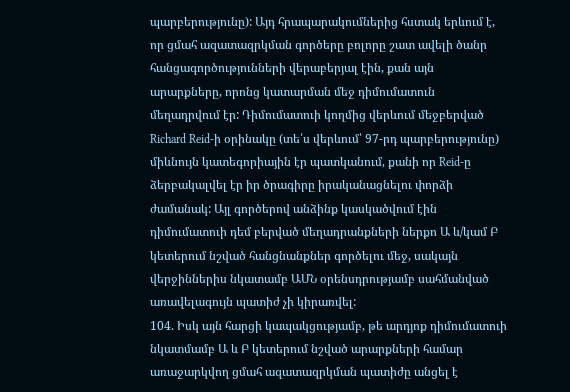պարբերությունը): Այդ հրապարակումներից հստակ երևում է, որ ցմահ ազատազրկման գործերը բոլորը շատ ավելի ծանր հանցագործությունների վերաբերյալ էին, քան այն արարքները, որոնց կատարման մեջ դիմումատուն մեղադրվում էր: Դիմումատուի կողմից վերևում մեջբերված Richard Reid-ի օրինակը (տե՛ս վերևում՝ 97-րդ պարբերությունը) միևնույն կատեգորիային էր պատկանում, քանի որ Reid-ը ձերբակալվել էր իր ծրագիրը իրականացնելու փորձի ժամանակ: Այլ գործերով անձինք կասկածվում էին դիմումատուի դեմ բերված մեղադրանքների ներքո Ա և/կամ Բ կետերում նշված հանցնանքներ գործելու մեջ, սակայն վերջիններիս նկատամբ ԱՄՆ օրենսդրությամբ սահմանված առավելագույն պատիժ չի կիրառվել:
104. Իսկ այն հարցի կապակցությամբ, թե արդյոք դիմումատուի նկատմամբ Ա և Բ կետերում նշված արարքների համար առաջարկվող ցմահ ազատազրկման պատիժը անցել է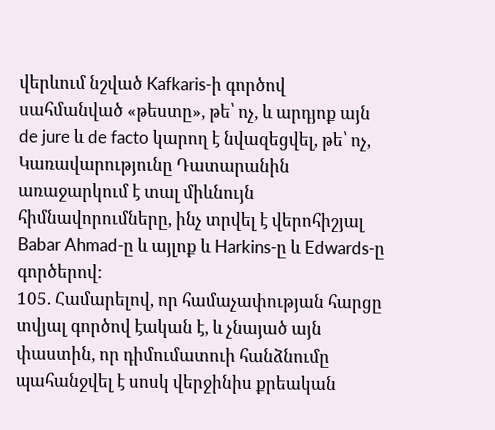վերևում նշված Kafkaris-ի գործով սահմանված «թեստը», թե՝ ոչ, և արդյոք այն de jure և de facto կարող է նվազեցվել, թե՝ ոչ, Կառավարությունը Դատարանին առաջարկում է տալ միևնույն հիմնավորումները, ինչ տրվել է վերոհիշյալ Babar Ahmad-ը և այլոք և Harkins-ը և Edwards-ը գործերով:
105. Համարելով, որ համաչափության հարցը տվյալ գործով էական է, և չնայած այն փաստին, որ դիմումատուի հանձնումը պահանջվել է սոսկ վերջինիս քրեական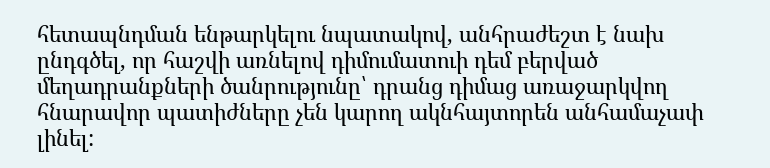հետապնդման ենթարկելու նպատակով, անհրաժեշտ է նախ ընդգծել, որ հաշվի առնելով դիմումատուի դեմ բերված մեղադրանքների ծանրությունը՝ դրանց դիմաց առաջարկվող հնարավոր պատիժները չեն կարող ակնհայտորեն անհամաչափ լինել: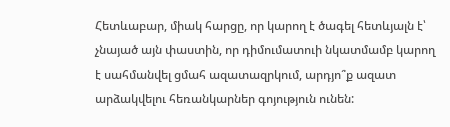Հետևաբար, միակ հարցը, որ կարող է ծագել հետևյալն է՝ չնայած այն փաստին, որ դիմումատուի նկատմամբ կարող է սահմանվել ցմահ ազատազրկում, արդյո՞ք ազատ արձակվելու հեռանկարներ գոյություն ունեն: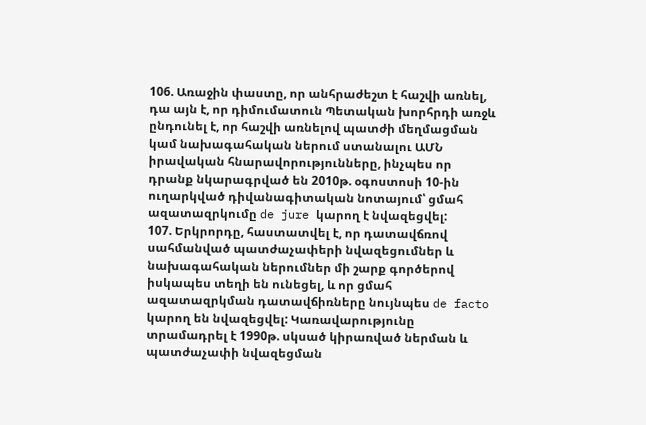106. Առաջին փաստը, որ անհրաժեշտ է հաշվի առնել, դա այն է, որ դիմումատուն Պետական խորհրդի առջև ընդունել է, որ հաշվի առնելով պատժի մեղմացման կամ նախագահական ներում ստանալու ԱՄՆ իրավական հնարավորությունները, ինչպես որ դրանք նկարագրված են 2010թ. օգոստոսի 10-ին ուղարկված դիվանագիտական նոտայում՝ ցմահ ազատազրկումը de jure կարող է նվազեցվել:
107. Երկրորդը, հաստատվել է, որ դատավճռով սահմանված պատժաչափերի նվազեցումներ և նախագահական ներումներ մի շարք գործերով իսկապես տեղի են ունեցել, և որ ցմահ ազատազրկման դատավճիռները նույնպես de facto կարող են նվազեցվել: Կառավարությունը տրամադրել է 1990թ. սկսած կիրառված ներման և պատժաչափի նվազեցման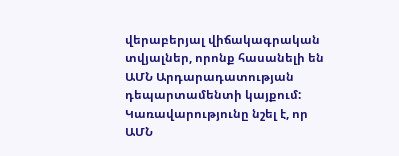վերաբերյալ վիճակագրական տվյալներ, որոնք հասանելի են ԱՄՆ Արդարադատության դեպարտամենտի կայքում: Կառավարությունը նշել է, որ ԱՄՆ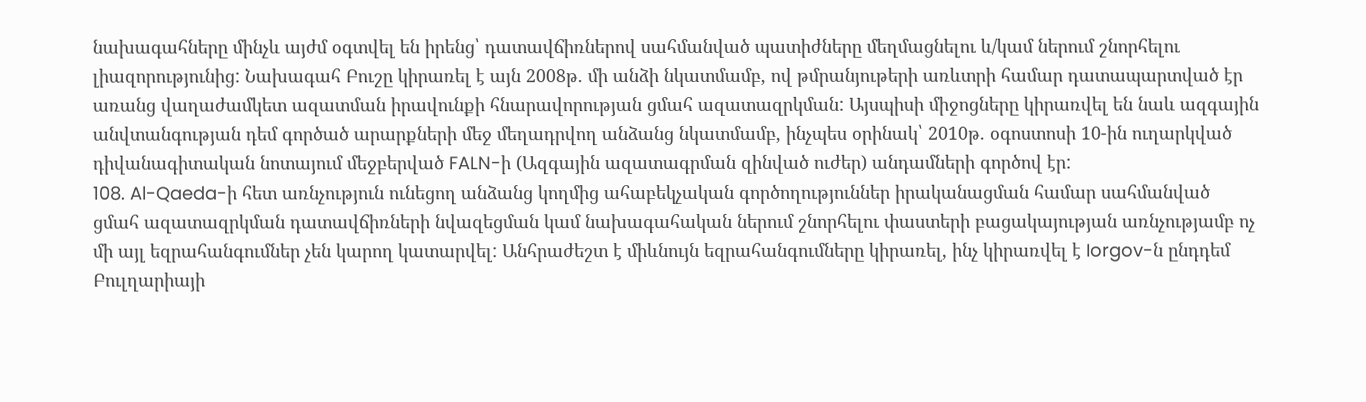նախագահները մինչև այժմ օգտվել են իրենց՝ դատավճիռներով սահմանված պատիժները մեղմացնելու և/կամ ներում շնորհելու լիազորությունից: Նախագահ Բուշը կիրառել է այն 2008թ. մի անձի նկատմամբ, ով թմրանյութերի առևտրի համար դատապարտված էր առանց վաղաժամկետ ազատման իրավունքի հնարավորության ցմահ ազատազրկման: Այսպիսի միջոցները կիրառվել են նաև ազգային անվտանգության դեմ գործած արարքների մեջ մեղադրվող անձանց նկատմամբ, ինչպես օրինակ՝ 2010թ. օգոստոսի 10-ին ուղարկված դիվանագիտական նոտայում մեջբերված FALN-ի (Ազգային ազատագրման զինված ուժեր) անդամների գործով էր:
108. Al-Qaeda-ի հետ առնչություն ունեցող անձանց կողմից ահաբեկչական գործողություններ իրականացման համար սահմանված ցմահ ազատազրկման դատավճիռների նվազեցման կամ նախագահական ներում շնորհելու փաստերի բացակայության առնչությամբ ոչ մի այլ եզրահանգումներ չեն կարող կատարվել: Անհրաժեշտ է միևնույն եզրահանգումները կիրառել, ինչ կիրառվել է Iorgov-ն ընդդեմ Բուլղարիայի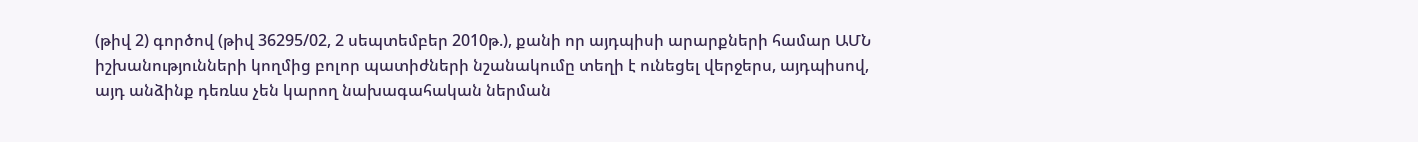(թիվ 2) գործով (թիվ 36295/02, 2 սեպտեմբեր 2010թ.), քանի որ այդպիսի արարքների համար ԱՄՆ իշխանությունների կողմից բոլոր պատիժների նշանակումը տեղի է ունեցել վերջերս, այդպիսով, այդ անձինք դեռևս չեն կարող նախագահական ներման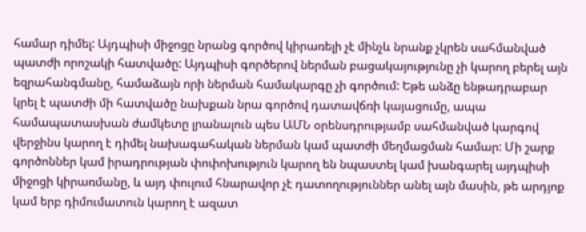համար դիմել: Այդպիսի միջոցը նրանց գործով կիրառելի չէ մինչև նրանք չկրեն սահմանված պատժի որոշակի հատվածը: Այդպիսի գործերով ներման բացակայությունը չի կարող բերել այն եզրահանգմանը, համաձայն որի ներման համակարգը չի գործում: Եթե անձը ենթադրաբար կրել է պատժի մի հատվածը նախքան նրա գործով դատավճռի կայացումը, ապա համապատասխան ժամկետը լրանալուն պես ԱՄՆ օրենսդրությամբ սահմանված կարգով վերջինս կարող է դիմել նախագահական ներման կամ պատժի մեղմացման համար: Մի շարք գործոններ կամ իրադրության փոփոխություն կարող են նպաստել կամ խանգարել այդպիսի միջոցի կիրառմանը, և այդ փուլում հնարավոր չէ դատողություններ անել այն մասին, թե արդյոք կամ երբ դիմումատուն կարող է ազատ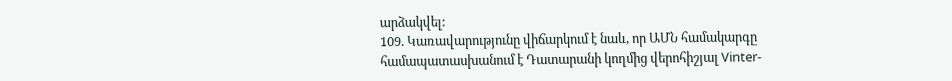արձակվել:
109. Կառավարությունը վիճարկում է նաև, որ ԱՄՆ համակարգը համապատասխանում է Դատարանի կողմից վերոհիշյալ Vinter-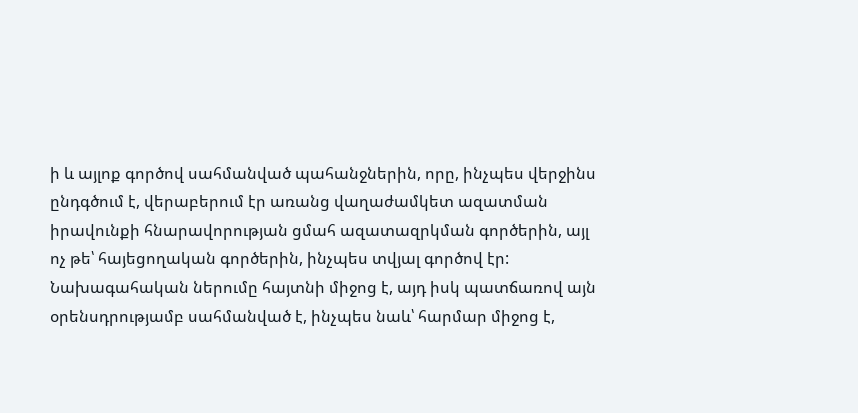ի և այլոք գործով սահմանված պահանջներին, որը, ինչպես վերջինս ընդգծում է, վերաբերում էր առանց վաղաժամկետ ազատման իրավունքի հնարավորության ցմահ ազատազրկման գործերին, այլ ոչ թե՝ հայեցողական գործերին, ինչպես տվյալ գործով էր: Նախագահական ներումը հայտնի միջոց է, այդ իսկ պատճառով այն օրենսդրությամբ սահմանված է, ինչպես նաև՝ հարմար միջոց է,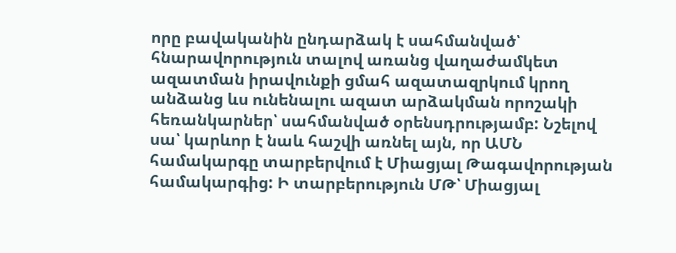որը բավականին ընդարձակ է սահմանված՝ հնարավորություն տալով առանց վաղաժամկետ ազատման իրավունքի ցմահ ազատազրկում կրող անձանց ևս ունենալու ազատ արձակման որոշակի հեռանկարներ՝ սահմանված օրենսդրությամբ: Նշելով սա՝ կարևոր է նաև հաշվի առնել այն, որ ԱՄՆ համակարգը տարբերվում է Միացյալ Թագավորության համակարգից: Ի տարբերություն ՄԹ՝ Միացյալ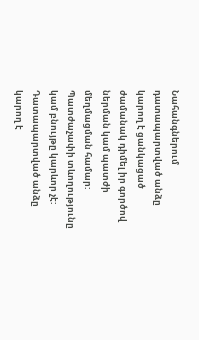Նահանգներում դատապարտված անձը կարող է ցանկացած ժամանակ դիմել իր գործով ներման կամ պատժի մեղմացման համար: Պատժաչափի տևողությունը կամ բնույթը կարևոր չէ: Դատապարտված անձը կարող է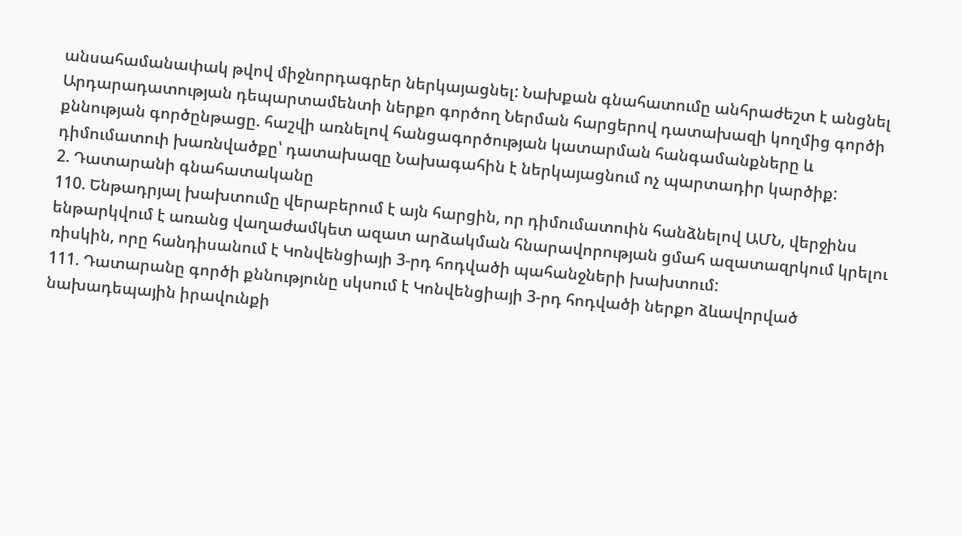անսահամանափակ թվով միջնորդագրեր ներկայացնել: Նախքան գնահատումը անհրաժեշտ է անցնել Արդարադատության դեպարտամենտի ներքո գործող Ներման հարցերով դատախազի կողմից գործի քննության գործընթացը. հաշվի առնելով հանցագործության կատարման հանգամանքները և դիմումատուի խառնվածքը՝ դատախազը Նախագահին է ներկայացնում ոչ պարտադիր կարծիք:
2. Դատարանի գնահատականը
110. Ենթադրյալ խախտումը վերաբերում է այն հարցին, որ դիմումատուին հանձնելով ԱՄՆ, վերջինս ենթարկվում է առանց վաղաժամկետ ազատ արձակման հնարավորության ցմահ ազատազրկում կրելու ռիսկին, որը հանդիսանում է Կոնվենցիայի 3-րդ հոդվածի պահանջների խախտում:
111. Դատարանը գործի քննությունը սկսում է Կոնվենցիայի 3-րդ հոդվածի ներքո ձևավորված նախադեպային իրավունքի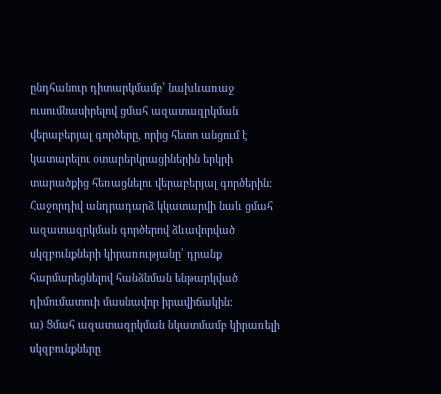ընդհանուր դիտարկմամբ՝ նախևառաջ ուսումնասիրելով ցմահ ազատազրկման վերաբերյալ գործերը, որից հետո անցում է կատարելու օտարերկրացիներին երկրի տարածքից հեռացնելու վերաբերյալ գործերին: Հաջորդիվ անդրադարձ կկատարվի նաև ցմահ ազատազրկման գործերով ձևավորված սկզբունքների կիրառությանը՝ դրանք հարմարեցնելով հանձնման ենթարկված դիմումատուի մասնավոր իրավիճակին:
ա) Ցմահ ազատազրկման նկատմամբ կիրառելի սկզբունքները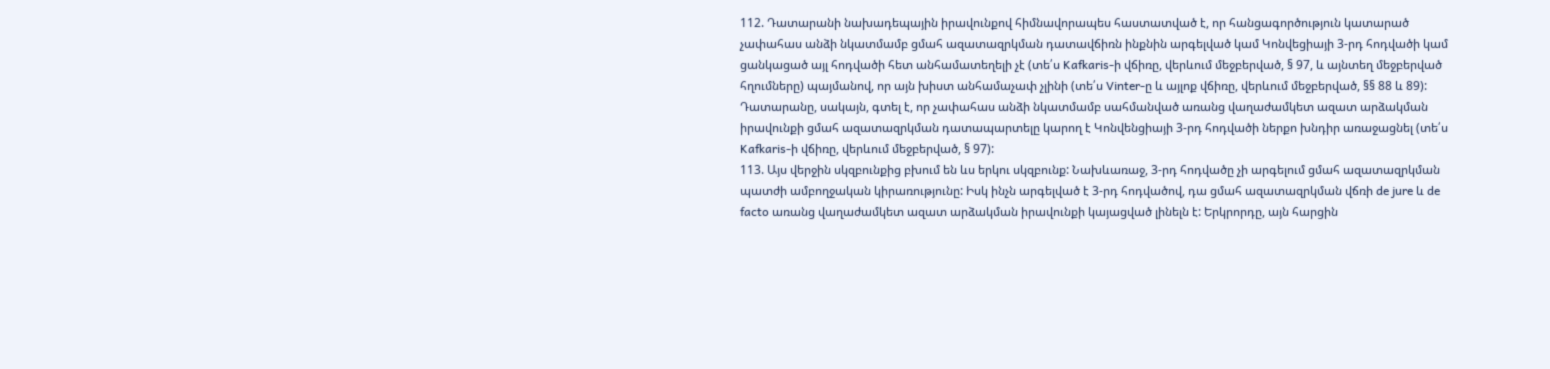112. Դատարանի նախադեպային իրավունքով հիմնավորապես հաստատված է, որ հանցագործություն կատարած չափահաս անձի նկատմամբ ցմահ ազատազրկման դատավճիռն ինքնին արգելված կամ Կոնվեցիայի 3-րդ հոդվածի կամ ցանկացած այլ հոդվածի հետ անհամատեղելի չէ (տե՛ս Kafkaris-ի վճիռը, վերևում մեջբերված, § 97, և այնտեղ մեջբերված հղումները) պայմանով, որ այն խիստ անհամաչափ չլինի (տե՛ս Vinter-ը և այլոք վճիռը, վերևում մեջբերված, §§ 88 և 89): Դատարանը, սակայն, գտել է, որ չափահաս անձի նկատմամբ սահմանված առանց վաղաժամկետ ազատ արձակման իրավունքի ցմահ ազատազրկման դատապարտելը կարող է Կոնվենցիայի 3-րդ հոդվածի ներքո խնդիր առաջացնել (տե՛ս Kafkaris-ի վճիռը, վերևում մեջբերված, § 97):
113. Այս վերջին սկզբունքից բխում են ևս երկու սկզբունք: Նախևառաջ, 3-րդ հոդվածը չի արգելում ցմահ ազատազրկման պատժի ամբողջական կիրառությունը: Իսկ ինչն արգելված է 3-րդ հոդվածով, դա ցմահ ազատազրկման վճռի de jure և de facto առանց վաղաժամկետ ազատ արձակման իրավունքի կայացված լինելն է: Երկրորդը, այն հարցին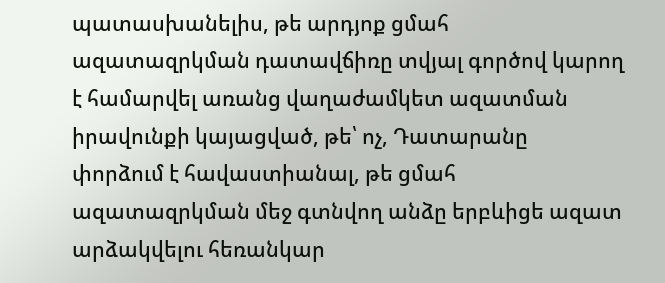պատասխանելիս, թե արդյոք ցմահ ազատազրկման դատավճիռը տվյալ գործով կարող է համարվել առանց վաղաժամկետ ազատման իրավունքի կայացված, թե՝ ոչ, Դատարանը փորձում է հավաստիանալ, թե ցմահ ազատազրկման մեջ գտնվող անձը երբևիցե ազատ արձակվելու հեռանկար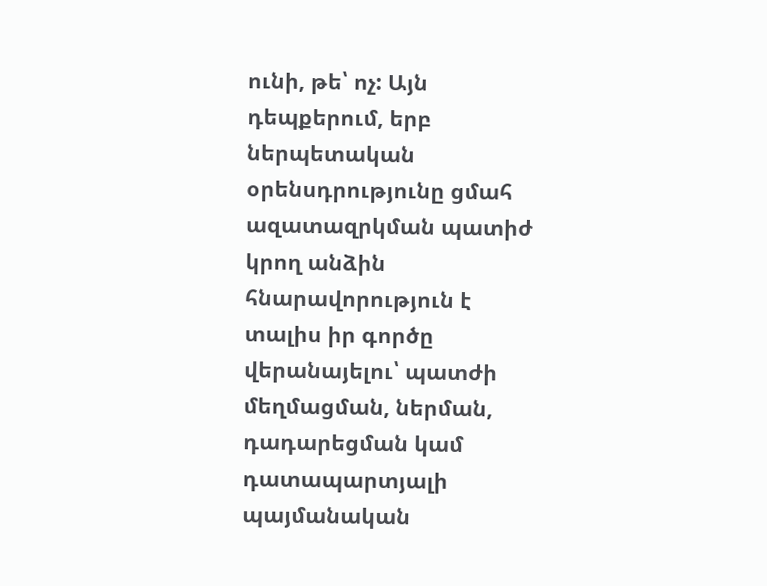ունի, թե՝ ոչ: Այն դեպքերում, երբ ներպետական օրենսդրությունը ցմահ ազատազրկման պատիժ կրող անձին հնարավորություն է տալիս իր գործը վերանայելու՝ պատժի մեղմացման, ներման, դադարեցման կամ դատապարտյալի պայմանական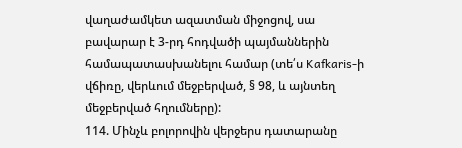վաղաժամկետ ազատման միջոցով, սա բավարար է 3-րդ հոդվածի պայմաններին համապատասխանելու համար (տե՛ս Kafkaris-ի վճիռը, վերևում մեջբերված, § 98, և այնտեղ մեջբերված հղումները):
114. Մինչև բոլորովին վերջերս դատարանը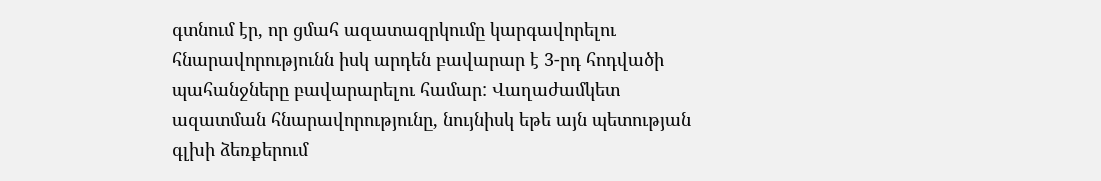գտնում էր, որ ցմահ ազատազրկումը կարգավորելու հնարավորությունն իսկ արդեն բավարար է 3-րդ հոդվածի պահանջները բավարարելու համար: Վաղաժամկետ ազատման հնարավորությունը, նույնիսկ եթե այն պետության գլխի ձեռքերում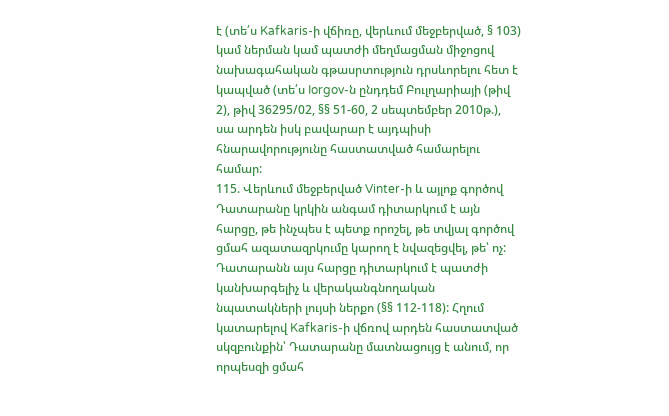է (տե՛ս Kafkaris-ի վճիռը, վերևում մեջբերված, § 103) կամ ներման կամ պատժի մեղմացման միջոցով նախագահական գթասրտություն դրսևորելու հետ է կապված (տե՛ս Iorgov-ն ընդդեմ Բուլղարիայի (թիվ 2), թիվ 36295/02, §§ 51-60, 2 սեպտեմբեր 2010թ.), սա արդեն իսկ բավարար է այդպիսի հնարավորությունը հաստատված համարելու համար:
115. Վերևում մեջբերված Vinter-ի և այլոք գործով Դատարանը կրկին անգամ դիտարկում է այն հարցը, թե ինչպես է պետք որոշել, թե տվյալ գործով ցմահ ազատազրկումը կարող է նվազեցվել, թե՝ ոչ: Դատարանն այս հարցը դիտարկում է պատժի կանխարգելիչ և վերականգնողական նպատակների լույսի ներքո (§§ 112-118): Հղում կատարելով Kafkaris-ի վճռով արդեն հաստատված սկզբունքին՝ Դատարանը մատնացույց է անում, որ որպեսզի ցմահ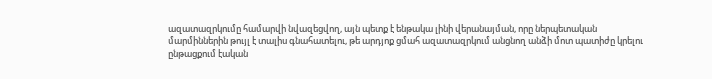ազատազրկումը համարվի նվազեցվող, այն պետք է ենթակա լինի վերանայման, որը ներպետական մարմիններին թույլ է տալիս գնահատելու, թե արդյոք ցմահ ազատազրկում անցնող անձի մոտ պատիժը կրելու ընթացքում էական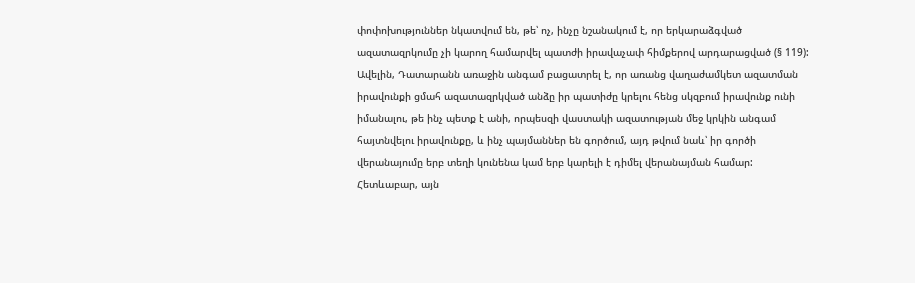փոփոխություններ նկատվում են, թե՝ ոչ, ինչը նշանակում է, որ երկարաձգված ազատազրկումը չի կարող համարվել պատժի իրավաչափ հիմքերով արդարացված (§ 119): Ավելին, Դատարանն առաջին անգամ բացատրել է, որ առանց վաղաժամկետ ազատման իրավունքի ցմահ ազատազրկված անձը իր պատիժը կրելու հենց սկզբում իրավունք ունի իմանալու, թե ինչ պետք է անի, որպեսզի վաստակի ազատության մեջ կրկին անգամ հայտնվելու իրավունքը, և ինչ պայմաններ են գործում, այդ թվում նաև՝ իր գործի վերանայումը երբ տեղի կունենա կամ երբ կարելի է դիմել վերանայման համար: Հետևաբար, այն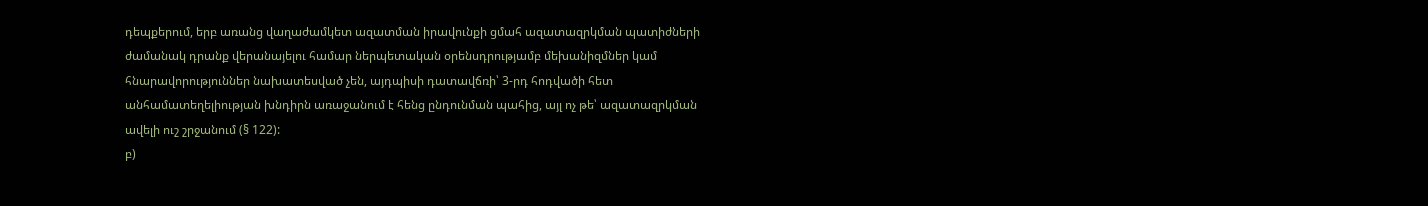դեպքերում, երբ առանց վաղաժամկետ ազատման իրավունքի ցմահ ազատազրկման պատիժների ժամանակ դրանք վերանայելու համար ներպետական օրենսդրությամբ մեխանիզմներ կամ հնարավորություններ նախատեսված չեն, այդպիսի դատավճռի՝ 3-րդ հոդվածի հետ անհամատեղելիության խնդիրն առաջանում է հենց ընդունման պահից, այլ ոչ թե՝ ազատազրկման ավելի ուշ շրջանում (§ 122):
բ)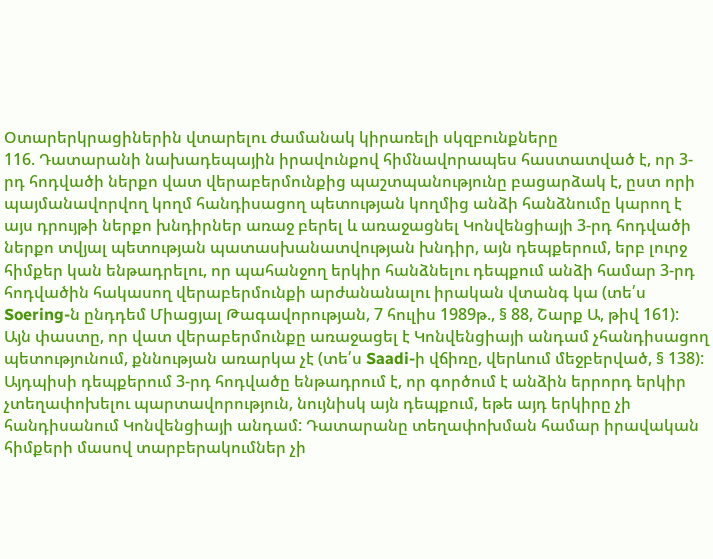Օտարերկրացիներին վտարելու ժամանակ կիրառելի սկզբունքները
116. Դատարանի նախադեպային իրավունքով հիմնավորապես հաստատված է, որ 3-րդ հոդվածի ներքո վատ վերաբերմունքից պաշտպանությունը բացարձակ է, ըստ որի պայմանավորվող կողմ հանդիսացող պետության կողմից անձի հանձնումը կարող է այս դրույթի ներքո խնդիրներ առաջ բերել և առաջացնել Կոնվենցիայի 3-րդ հոդվածի ներքո տվյալ պետության պատասխանատվության խնդիր, այն դեպքերում, երբ լուրջ հիմքեր կան ենթադրելու, որ պահանջող երկիր հանձնելու դեպքում անձի համար 3-րդ հոդվածին հակասող վերաբերմունքի արժանանալու իրական վտանգ կա (տե՛ս Soering-ն ընդդեմ Միացյալ Թագավորության, 7 հուլիս 1989թ., § 88, Շարք Ա, թիվ 161): Այն փաստը, որ վատ վերաբերմունքը առաջացել է Կոնվենցիայի անդամ չհանդիսացող պետությունում, քննության առարկա չէ (տե՛ս Saadi-ի վճիռը, վերևում մեջբերված, § 138): Այդպիսի դեպքերում 3-րդ հոդվածը ենթադրում է, որ գործում է անձին երրորդ երկիր չտեղափոխելու պարտավորություն, նույնիսկ այն դեպքում, եթե այդ երկիրը չի հանդիսանում Կոնվենցիայի անդամ: Դատարանը տեղափոխման համար իրավական հիմքերի մասով տարբերակումներ չի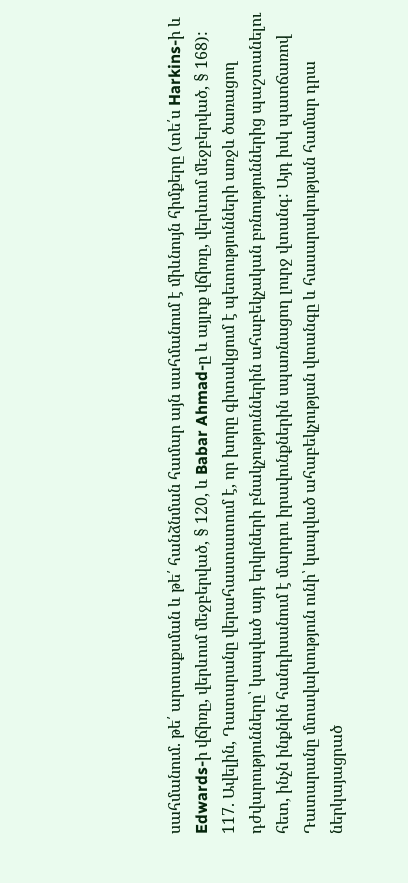սահմանում. թե՛ արտաքսման և թե՛ հանձնման համար այն սահմանում է միևնույն հիմքերը (տե՛ս Harkins-ի և Edwards-ի վճիռը, վերևում մեջբերված, § 120, և Babar Ahmad-ը և այլոք վճիռը, վերևում մեջբերված, § 168):
117. Ավելին, Դատարանը վերահաստատում է, որ խորը գիտակցում է պետությունների առջև ծառացող դժվարությունները՝ կապված այդ երկրների բնակչություններին ահաբեկչական բռնություններից պաշտանելու հետ, ինչն ինքնին հանդիսանում է մարդու իրավունքներին սպառնացող լուրջ վտանգ: Այդ իսկ պատճառով Դատարանը մտավախություն ունի՝ կապված ահաբեկչության վտանգը և հասարակության համար դրա ներկայացրած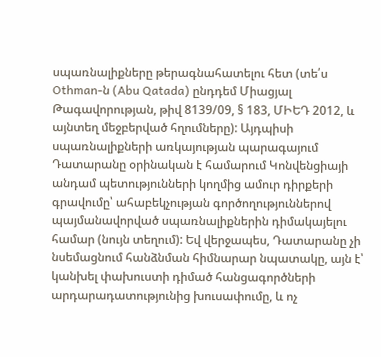սպառնալիքները թերագնահատելու հետ (տե՛ս Othman-ն (Abu Qatada) ընդդեմ Միացյալ Թագավորության, թիվ 8139/09, § 183, ՄԻԵԴ 2012, և այնտեղ մեջբերված հղումները): Այդպիսի սպառնալիքների առկայության պարագայում Դատարանը օրինական է համարում Կոնվենցիայի անդամ պետությունների կողմից ամուր դիրքերի գրավումը՝ ահաբեկչության գործողություններով պայմանավորված սպառնալիքներին դիմակայելու համար (նույն տեղում): Եվ վերջապես, Դատարանը չի նսեմացնում հանձնման հիմնարար նպատակը, այն է՝ կանխել փախուստի դիմած հանցագործների արդարադատությունից խուսափումը, և ոչ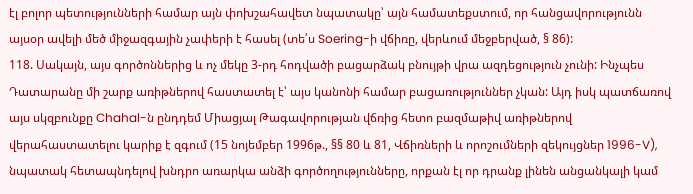էլ բոլոր պետությունների համար այն փոխշահավետ նպատակը՝ այն համատեքստում, որ հանցավորությունն այսօր ավելի մեծ միջազգային չափերի է հասել (տե՛ս Soering-ի վճիռը, վերևում մեջբերված, § 86):
118. Սակայն, այս գործոններից և ոչ մեկը 3-րդ հոդվածի բացարձակ բնույթի վրա ազդեցություն չունի: Ինչպես Դատարանը մի շարք առիթներով հաստատել է՝ այս կանոնի համար բացառություններ չկան: Այդ իսկ պատճառով այս սկզբունքը Chahal-ն ընդդեմ Միացյալ Թագավորության վճռից հետո բազմաթիվ առիթներով վերահաստատելու կարիք է զգում (15 նոյեմբեր 1996թ., §§ 80 և 81, Վճիռների և որոշումների զեկույցներ 1996-V), նպատակ հետապնդելով խնդրո առարկա անձի գործողությունները, որքան էլ որ դրանք լինեն անցանկալի կամ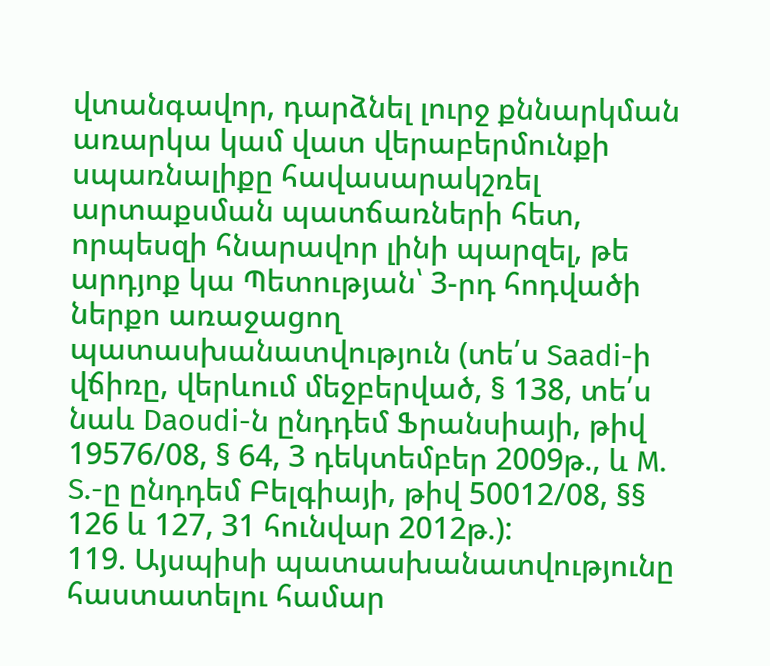վտանգավոր, դարձնել լուրջ քննարկման առարկա կամ վատ վերաբերմունքի սպառնալիքը հավասարակշռել արտաքսման պատճառների հետ, որպեսզի հնարավոր լինի պարզել, թե արդյոք կա Պետության՝ 3-րդ հոդվածի ներքո առաջացող պատասխանատվություն (տե՛ս Saadi-ի վճիռը, վերևում մեջբերված, § 138, տե՛ս նաև Daoudi-ն ընդդեմ Ֆրանսիայի, թիվ 19576/08, § 64, 3 դեկտեմբեր 2009թ., և M. S.-ը ընդդեմ Բելգիայի, թիվ 50012/08, §§ 126 և 127, 31 հունվար 2012թ.):
119. Այսպիսի պատասխանատվությունը հաստատելու համար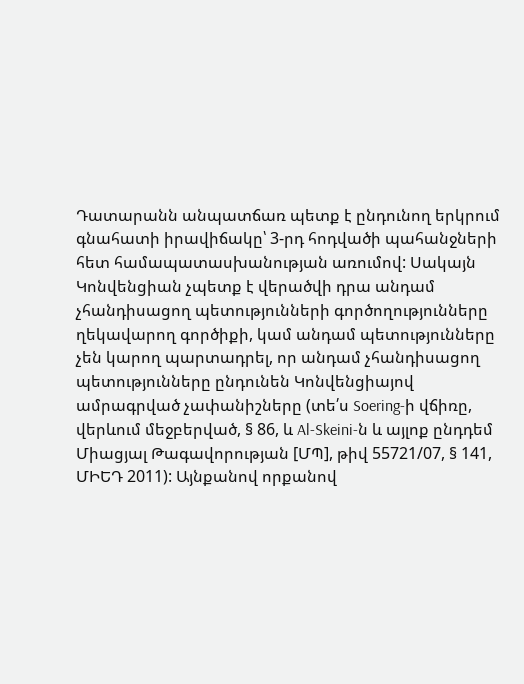Դատարանն անպատճառ պետք է ընդունող երկրում գնահատի իրավիճակը՝ 3-րդ հոդվածի պահանջների հետ համապատասխանության առումով: Սակայն Կոնվենցիան չպետք է վերածվի դրա անդամ չհանդիսացող պետությունների գործողությունները ղեկավարող գործիքի, կամ անդամ պետությունները չեն կարող պարտադրել, որ անդամ չհանդիսացող պետությունները ընդունեն Կոնվենցիայով ամրագրված չափանիշները (տե՛ս Soering-ի վճիռը, վերևում մեջբերված, § 86, և Al-Skeini-ն և այլոք ընդդեմ Միացյալ Թագավորության [ՄՊ], թիվ 55721/07, § 141, ՄԻԵԴ 2011): Այնքանով որքանով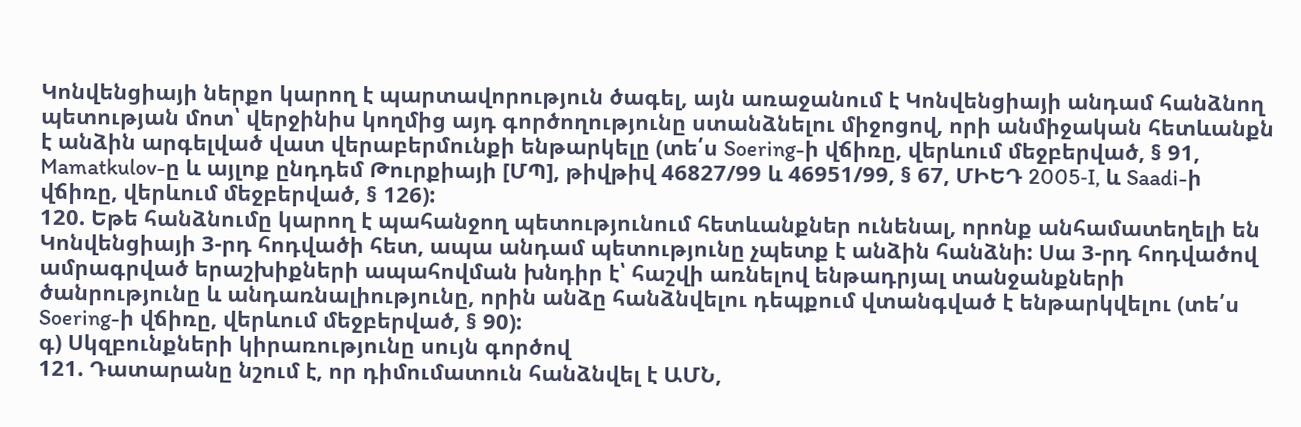Կոնվենցիայի ներքո կարող է պարտավորություն ծագել, այն առաջանում է Կոնվենցիայի անդամ հանձնող պետության մոտ՝ վերջինիս կողմից այդ գործողությունը ստանձնելու միջոցով, որի անմիջական հետևանքն է անձին արգելված վատ վերաբերմունքի ենթարկելը (տե՛ս Soering-ի վճիռը, վերևում մեջբերված, § 91, Mamatkulov-ը և այլոք ընդդեմ Թուրքիայի [ՄՊ], թիվթիվ 46827/99 և 46951/99, § 67, ՄԻԵԴ 2005‑I, և Saadi-ի վճիռը, վերևում մեջբերված, § 126):
120. Եթե հանձնումը կարող է պահանջող պետությունում հետևանքներ ունենալ, որոնք անհամատեղելի են Կոնվենցիայի 3-րդ հոդվածի հետ, ապա անդամ պետությունը չպետք է անձին հանձնի: Սա 3-րդ հոդվածով ամրագրված երաշխիքների ապահովման խնդիր է՝ հաշվի առնելով ենթադրյալ տանջանքների ծանրությունը և անդառնալիությունը, որին անձը հանձնվելու դեպքում վտանգված է ենթարկվելու (տե՛ս Soering-ի վճիռը, վերևում մեջբերված, § 90):
գ) Սկզբունքների կիրառությունը սույն գործով
121. Դատարանը նշում է, որ դիմումատուն հանձնվել է ԱՄՆ,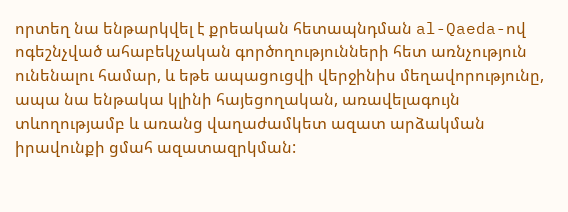որտեղ նա ենթարկվել է քրեական հետապնդման al-Qaeda-ով ոգեշնչված ահաբեկչական գործողությունների հետ առնչություն ունենալու համար, և եթե ապացուցվի վերջինիս մեղավորությունը, ապա նա ենթակա կլինի հայեցողական, առավելագույն տևողությամբ և առանց վաղաժամկետ ազատ արձակման իրավունքի ցմահ ազատազրկման: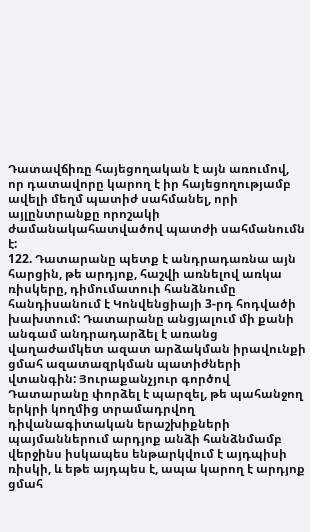Դատավճիռը հայեցողական է այն առումով, որ դատավորը կարող է իր հայեցողությամբ ավելի մեղմ պատիժ սահմանել, որի այլընտրանքը որոշակի ժամանակահատվածով պատժի սահմանումն է:
122. Դատարանը պետք է անդրադառնա այն հարցին, թե արդյոք, հաշվի առնելով առկա ռիսկերը, դիմումատուի հանձնումը հանդիսանում է Կոնվենցիայի 3-րդ հոդվածի խախտում: Դատարանը անցյալում մի քանի անգամ անդրադարձել է առանց վաղաժամկետ ազատ արձակման իրավունքի ցմահ ազատազրկման պատիժների վտանգին: Յուրաքանչյուր գործով Դատարանը փորձել է պարզել, թե պահանջող երկրի կողմից տրամադրվող դիվանագիտական երաշխիքների պայմաններում արդյոք անձի հանձնմամբ վերջինս իսկապես ենթարկվում է այդպիսի ռիսկի, և եթե այդպես է, ապա կարող է արդյոք ցմահ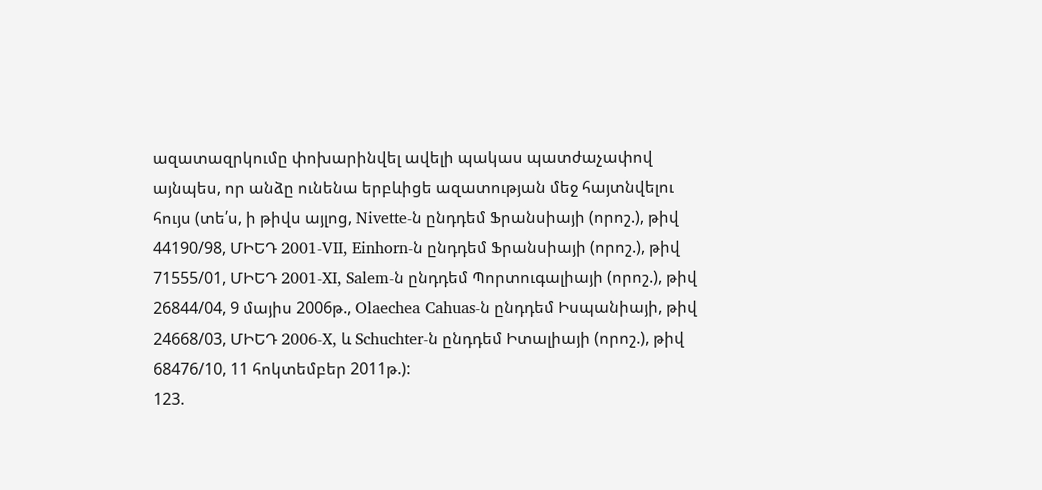ազատազրկումը փոխարինվել ավելի պակաս պատժաչափով այնպես, որ անձը ունենա երբևիցե ազատության մեջ հայտնվելու հույս (տե՛ս, ի թիվս այլոց, Nivette-ն ընդդեմ Ֆրանսիայի (որոշ.), թիվ 44190/98, ՄԻԵԴ 2001-VII, Einhorn-ն ընդդեմ Ֆրանսիայի (որոշ.), թիվ 71555/01, ՄԻԵԴ 2001-XI, Salem-ն ընդդեմ Պորտուգալիայի (որոշ.), թիվ 26844/04, 9 մայիս 2006թ., Olaechea Cahuas-ն ընդդեմ Իսպանիայի, թիվ 24668/03, ՄԻԵԴ 2006-X, և Schuchter-ն ընդդեմ Իտալիայի (որոշ.), թիվ 68476/10, 11 հոկտեմբեր 2011թ.):
123.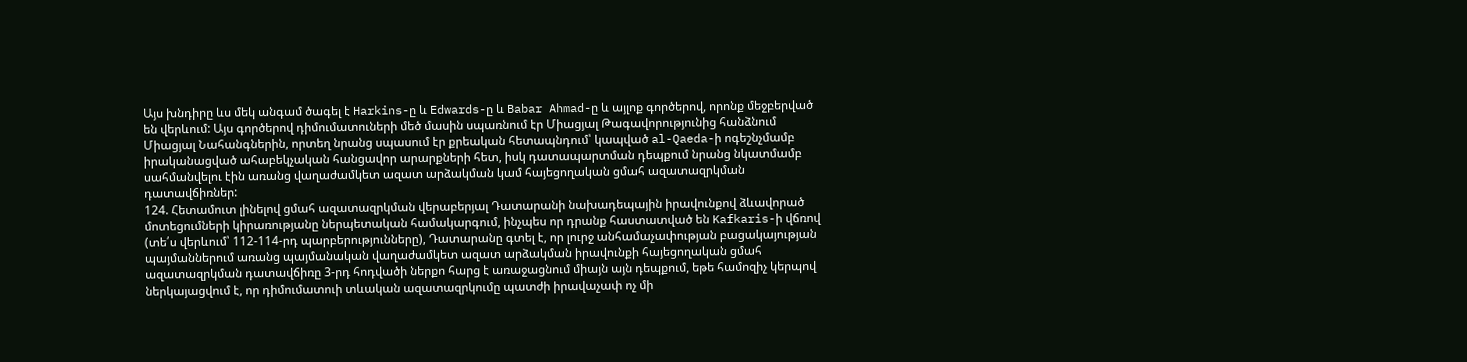Այս խնդիրը ևս մեկ անգամ ծագել է Harkins-ը և Edwards-ը և Babar Ahmad-ը և այլոք գործերով, որոնք մեջբերված են վերևում: Այս գործերով դիմումատուների մեծ մասին սպառնում էր Միացյալ Թագավորությունից հանձնում Միացյալ Նահանգներին, որտեղ նրանց սպասում էր քրեական հետապնդում՝ կապված al-Qaeda-ի ոգեշնչմամբ իրականացված ահաբեկչական հանցավոր արարքների հետ, իսկ դատապարտման դեպքում նրանց նկատմամբ սահմանվելու էին առանց վաղաժամկետ ազատ արձակման կամ հայեցողական ցմահ ազատազրկման դատավճիռներ:
124. Հետամուտ լինելով ցմահ ազատազրկման վերաբերյալ Դատարանի նախադեպային իրավունքով ձևավորած մոտեցումների կիրառությանը ներպետական համակարգում, ինչպես որ դրանք հաստատված են Kafkaris-ի վճռով (տե՛ս վերևում՝ 112-114-րդ պարբերությունները), Դատարանը գտել է, որ լուրջ անհամաչափության բացակայության պայմաններում առանց պայմանական վաղաժամկետ ազատ արձակման իրավունքի հայեցողական ցմահ ազատազրկման դատավճիռը 3-րդ հոդվածի ներքո հարց է առաջացնում միայն այն դեպքում, եթե համոզիչ կերպով ներկայացվում է, որ դիմումատուի տևական ազատազրկումը պատժի իրավաչափ ոչ մի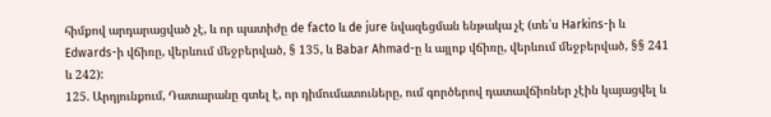հիմքով արդարացված չէ, և որ պատիժը de facto և de jure նվազեցման ենթակա չէ (տե՛ս Harkins-ի և Edwards-ի վճիռը, վերևում մեջբերված, § 135, և Babar Ahmad-ը և այլոք վճիռը, վերևում մեջբերված, §§ 241 և 242):
125. Արդյունքում, Դատարանը գտել է, որ դիմումատուները, ում գործերով դատավճիռներ չէին կայացվել և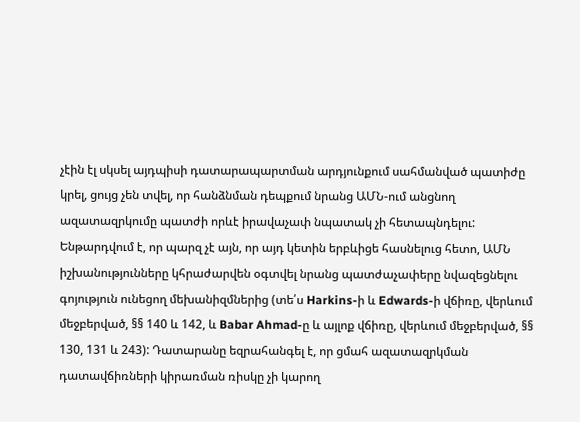չէին էլ սկսել այդպիսի դատարապարտման արդյունքում սահմանված պատիժը կրել, ցույց չեն տվել, որ հանձնման դեպքում նրանց ԱՄՆ-ում անցնող ազատազրկումը պատժի որևէ իրավաչափ նպատակ չի հետապնդելու: Ենթարդվում է, որ պարզ չէ այն, որ այդ կետին երբևիցե հասնելուց հետո, ԱՄՆ իշխանությունները կհրաժարվեն օգտվել նրանց պատժաչափերը նվազեցնելու գոյություն ունեցող մեխանիզմներից (տե՛ս Harkins-ի և Edwards-ի վճիռը, վերևում մեջբերված, §§ 140 և 142, և Babar Ahmad-ը և այլոք վճիռը, վերևում մեջբերված, §§ 130, 131 և 243): Դատարանը եզրահանգել է, որ ցմահ ազատազրկման դատավճիռների կիրառման ռիսկը չի կարող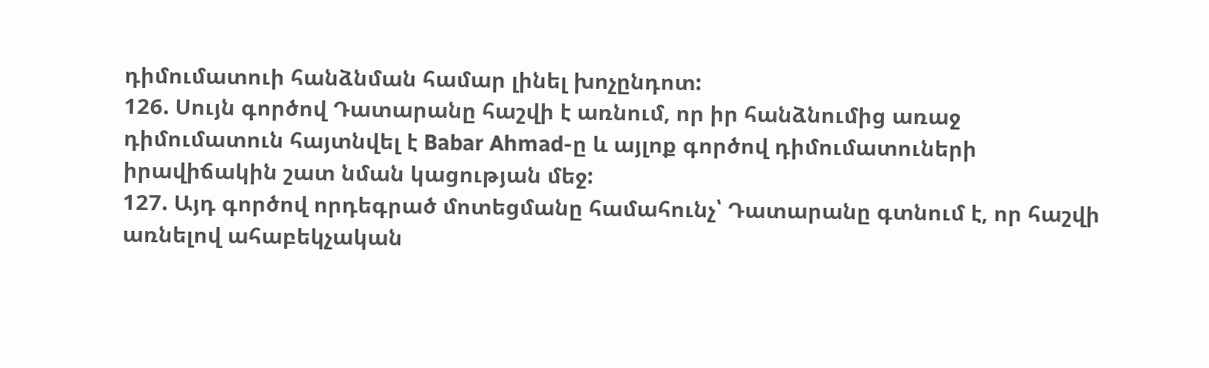դիմումատուի հանձնման համար լինել խոչընդոտ:
126. Սույն գործով Դատարանը հաշվի է առնում, որ իր հանձնումից առաջ դիմումատուն հայտնվել է Babar Ahmad-ը և այլոք գործով դիմումատուների իրավիճակին շատ նման կացության մեջ:
127. Այդ գործով որդեգրած մոտեցմանը համահունչ՝ Դատարանը գտնում է, որ հաշվի առնելով ահաբեկչական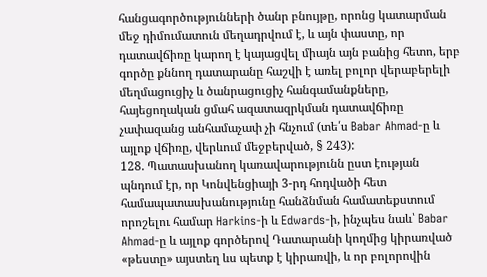հանցագործությունների ծանր բնույթը, որոնց կատարման մեջ դիմումատուն մեղադրվում է, և այն փաստը, որ դատավճիռը կարող է կայացվել միայն այն բանից հետո, երբ գործը քննող դատարանը հաշվի է առել բոլոր վերաբերելի մեղմացուցիչ և ծանրացուցիչ հանգամանքները, հայեցողական ցմահ ազատազրկման դատավճիռը չափազանց անհամաչափ չի հնչում (տե՛ս Babar Ahmad-ը և այլոք վճիռը, վերևում մեջբերված, § 243):
128. Պատասխանող կառավարությունն ըստ էության պնդում էր, որ Կոնվենցիայի 3-րդ հոդվածի հետ համապատասխանությունը հանձնման համատեքստում որոշելու համար Harkins-ի և Edwards-ի, ինչպես նաև՝ Babar Ahmad-ը և այլոք գործերով Դատարանի կողմից կիրառված «թեստը» այստեղ ևս պետք է կիրառվի, և որ բոլորովին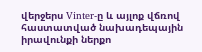վերջերս Vinter-ը և այլոք վճռով հաստատված նախադեպային իրավունքի ներքո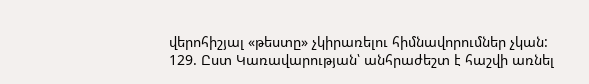վերոհիշյալ «թեստը» չկիրառելու հիմնավորումներ չկան:
129. Ըստ Կառավարության՝ անհրաժեշտ է հաշվի առնել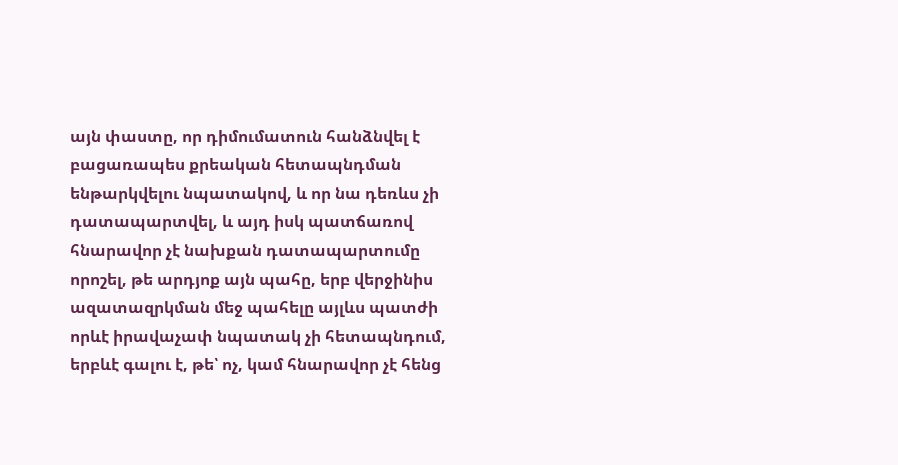այն փաստը, որ դիմումատուն հանձնվել է բացառապես քրեական հետապնդման ենթարկվելու նպատակով, և որ նա դեռևս չի դատապարտվել, և այդ իսկ պատճառով հնարավոր չէ նախքան դատապարտումը որոշել, թե արդյոք այն պահը, երբ վերջինիս ազատազրկման մեջ պահելը այլևս պատժի որևէ իրավաչափ նպատակ չի հետապնդում, երբևէ գալու է, թե՝ ոչ, կամ հնարավոր չէ հենց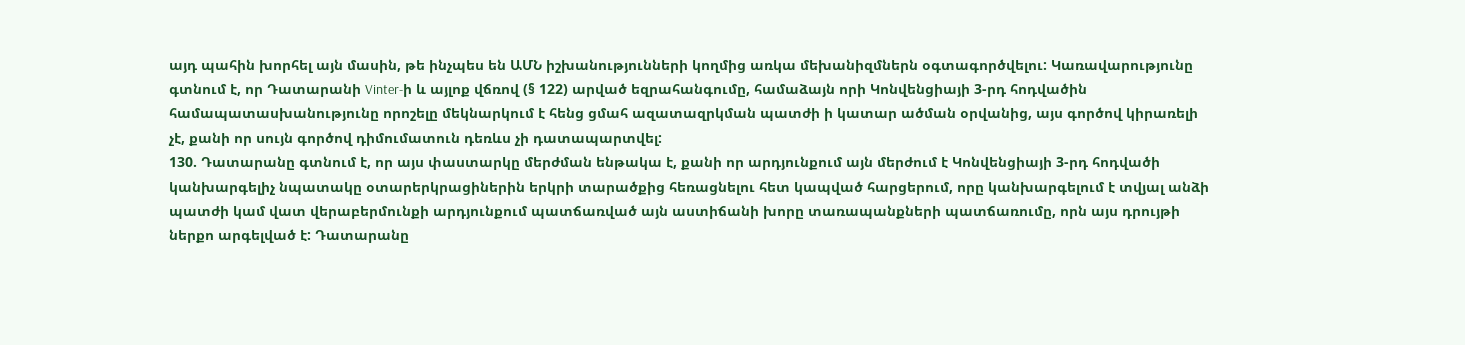այդ պահին խորհել այն մասին, թե ինչպես են ԱՄՆ իշխանությունների կողմից առկա մեխանիզմներն օգտագործվելու: Կառավարությունը գտնում է, որ Դատարանի Vinter-ի և այլոք վճռով (§ 122) արված եզրահանգումը, համաձայն որի Կոնվենցիայի 3-րդ հոդվածին համապատասխանությունը որոշելը մեկնարկում է հենց ցմահ ազատազրկման պատժի ի կատար ածման օրվանից, այս գործով կիրառելի չէ, քանի որ սույն գործով դիմումատուն դեռևս չի դատապարտվել:
130. Դատարանը գտնում է, որ այս փաստարկը մերժման ենթակա է, քանի որ արդյունքում այն մերժում է Կոնվենցիայի 3-րդ հոդվածի կանխարգելիչ նպատակը օտարերկրացիներին երկրի տարածքից հեռացնելու հետ կապված հարցերում, որը կանխարգելում է տվյալ անձի պատժի կամ վատ վերաբերմունքի արդյունքում պատճառված այն աստիճանի խորը տառապանքների պատճառումը, որն այս դրույթի ներքո արգելված է: Դատարանը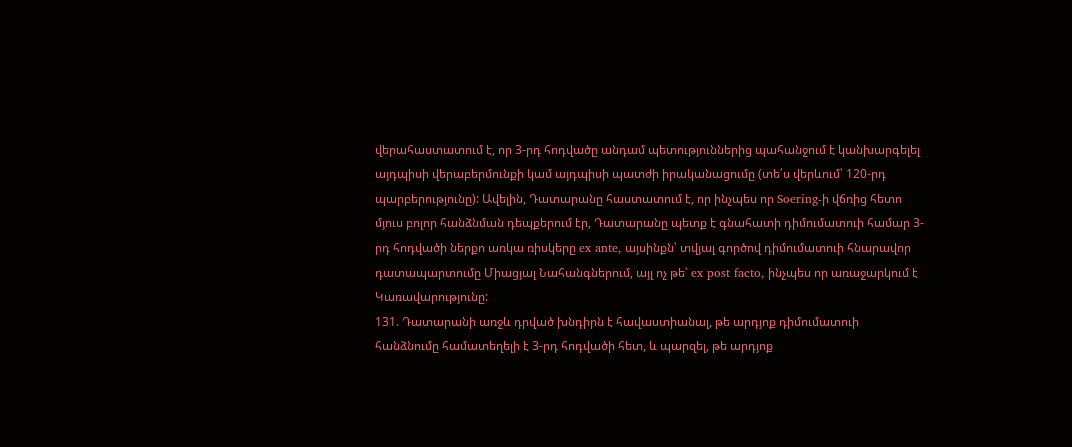վերահաստատում է, որ 3-րդ հոդվածը անդամ պետություններից պահանջում է կանխարգելել այդպիսի վերաբերմունքի կամ այդպիսի պատժի իրականացումը (տե՛ս վերևում՝ 120-րդ պարբերությունը): Ավելին, Դատարանը հաստատում է, որ ինչպես որ Soering-ի վճռից հետո մյուս բոլոր հանձնման դեպքերում էր, Դատարանը պետք է գնահատի դիմումատուի համար 3-րդ հոդվածի ներքո առկա ռիսկերը ex ante, այսինքն՝ տվյալ գործով դիմումատուի հնարավոր դատապարտումը Միացյալ Նահանգներում, այլ ոչ թե՝ ex post facto, ինչպես որ առաջարկում է Կառավարությունը:
131. Դատարանի առջև դրված խնդիրն է հավաստիանալ, թե արդյոք դիմումատուի հանձնումը համատեղելի է 3-րդ հոդվածի հետ, և պարզել, թե արդյոք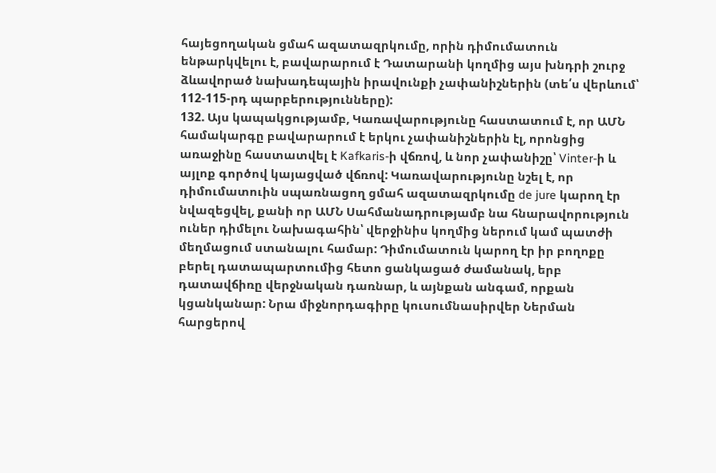հայեցողական ցմահ ազատազրկումը, որին դիմումատուն ենթարկվելու է, բավարարում է Դատարանի կողմից այս խնդրի շուրջ ձևավորած նախադեպային իրավունքի չափանիշներին (տե՛ս վերևում՝ 112-115-րդ պարբերությունները):
132. Այս կապակցությամբ, Կառավարությունը հաստատում է, որ ԱՄՆ համակարգը բավարարում է երկու չափանիշներին էլ, որոնցից առաջինը հաստատվել է Kafkaris-ի վճռով, և նոր չափանիշը՝ Vinter-ի և այլոք գործով կայացված վճռով: Կառավարությունը նշել է, որ դիմումատուին սպառնացող ցմահ ազատազրկումը de jure կարող էր նվազեցվել, քանի որ ԱՄՆ Սահմանադրությամբ նա հնարավորություն ուներ դիմելու Նախագահին՝ վերջինիս կողմից ներում կամ պատժի մեղմացում ստանալու համար: Դիմումատուն կարող էր իր բողոքը բերել դատապարտումից հետո ցանկացած ժամանակ, երբ դատավճիռը վերջնական դառնար, և այնքան անգամ, որքան կցանկանար: Նրա միջնորդագիրը կուսումնասիրվեր Ներման հարցերով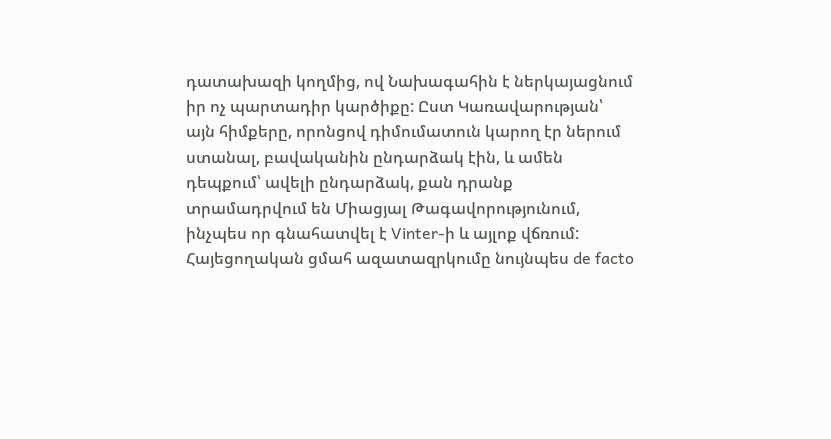դատախազի կողմից, ով Նախագահին է ներկայացնում իր ոչ պարտադիր կարծիքը: Ըստ Կառավարության՝ այն հիմքերը, որոնցով դիմումատուն կարող էր ներում ստանալ, բավականին ընդարձակ էին, և ամեն դեպքում՝ ավելի ընդարձակ, քան դրանք տրամադրվում են Միացյալ Թագավորությունում, ինչպես որ գնահատվել է Vinter-ի և այլոք վճռում: Հայեցողական ցմահ ազատազրկումը նույնպես de facto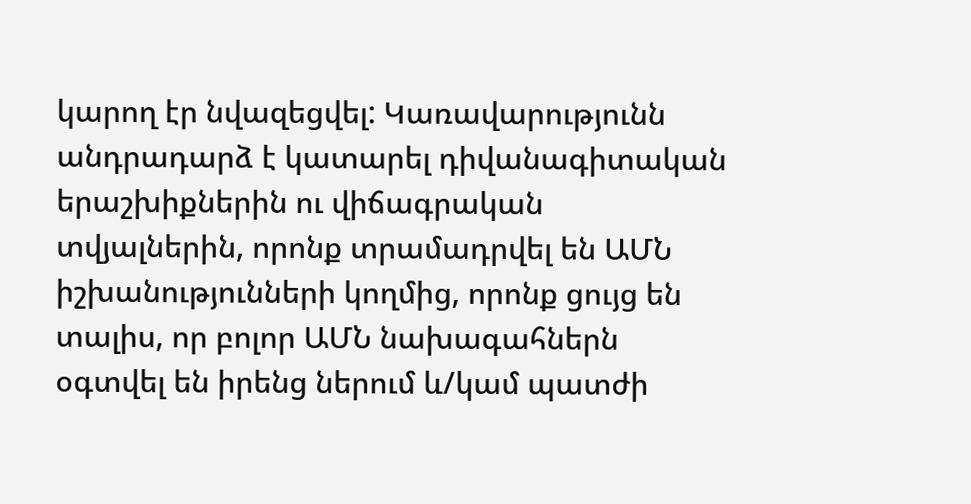կարող էր նվազեցվել: Կառավարությունն անդրադարձ է կատարել դիվանագիտական երաշխիքներին ու վիճագրական տվյալներին, որոնք տրամադրվել են ԱՄՆ իշխանությունների կողմից, որոնք ցույց են տալիս, որ բոլոր ԱՄՆ նախագահներն օգտվել են իրենց ներում և/կամ պատժի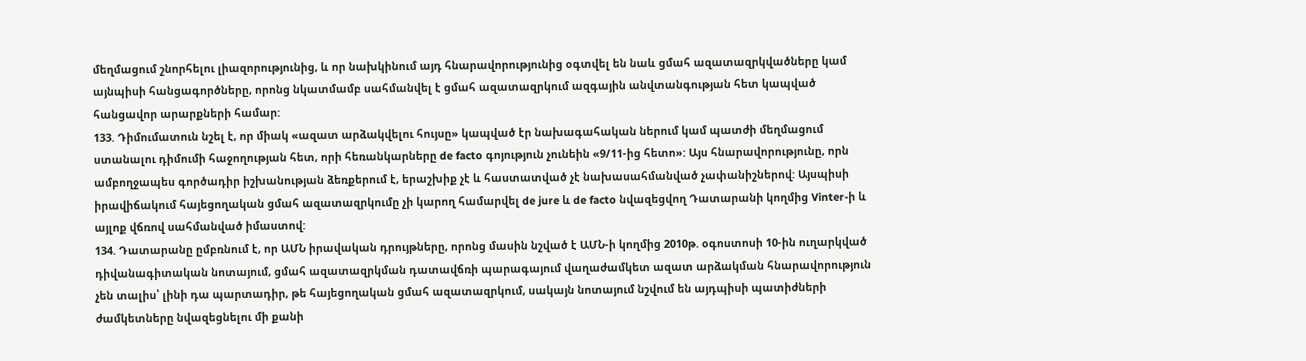մեղմացում շնորհելու լիազորությունից, և որ նախկինում այդ հնարավորությունից օգտվել են նաև ցմահ ազատազրկվածները կամ այնպիսի հանցագործները, որոնց նկատմամբ սահմանվել է ցմահ ազատազրկում ազգային անվտանգության հետ կապված հանցավոր արարքների համար:
133. Դիմումատուն նշել է, որ միակ «ազատ արձակվելու հույսը» կապված էր նախագահական ներում կամ պատժի մեղմացում ստանալու դիմումի հաջողության հետ, որի հեռանկարները de facto գոյություն չունեին «9/11-ից հետո»: Այս հնարավորությունը, որն ամբողջապես գործադիր իշխանության ձեռքերում է, երաշխիք չէ և հաստատված չէ նախասահմանված չափանիշներով: Այսպիսի իրավիճակում հայեցողական ցմահ ազատազրկումը չի կարող համարվել de jure և de facto նվազեցվող Դատարանի կողմից Vinter-ի և այլոք վճռով սահմանված իմաստով:
134. Դատարանը ըմբռնում է, որ ԱՄՆ իրավական դրույթները, որոնց մասին նշված է ԱՄՆ-ի կողմից 2010թ. օգոստոսի 10-ին ուղարկված դիվանագիտական նոտայում, ցմահ ազատազրկման դատավճռի պարագայում վաղաժամկետ ազատ արձակման հնարավորություն չեն տալիս՝ լինի դա պարտադիր, թե հայեցողական ցմահ ազատազրկում, սակայն նոտայում նշվում են այդպիսի պատիժների ժամկետները նվազեցնելու մի քանի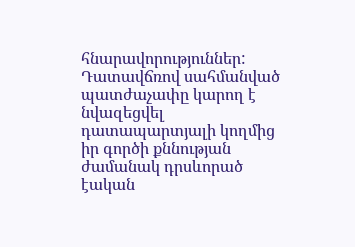հնարավորություններ: Դատավճռով սահմանված պատժաչափը կարող է նվազեցվել դատապարտյալի կողմից իր գործի քննության ժամանակ դրսևորած էական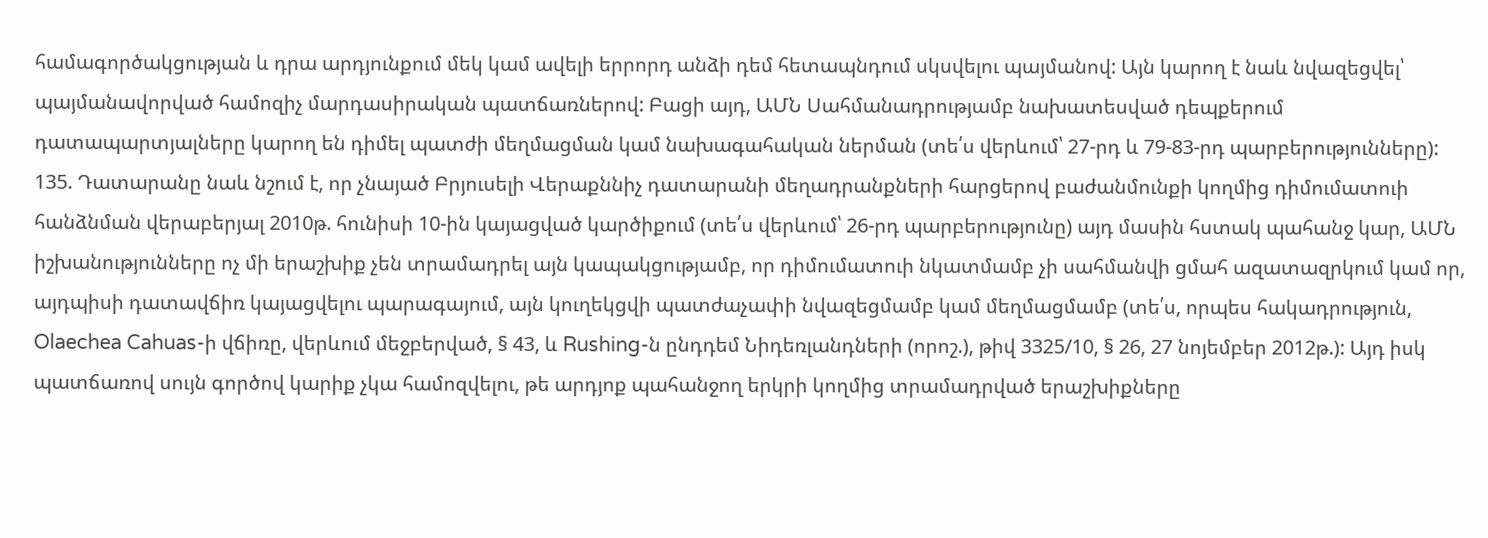համագործակցության և դրա արդյունքում մեկ կամ ավելի երրորդ անձի դեմ հետապնդում սկսվելու պայմանով: Այն կարող է նաև նվազեցվել՝ պայմանավորված համոզիչ մարդասիրական պատճառներով: Բացի այդ, ԱՄՆ Սահմանադրությամբ նախատեսված դեպքերում դատապարտյալները կարող են դիմել պատժի մեղմացման կամ նախագահական ներման (տե՛ս վերևում՝ 27-րդ և 79-83-րդ պարբերությունները):
135. Դատարանը նաև նշում է, որ չնայած Բրյուսելի Վերաքննիչ դատարանի մեղադրանքների հարցերով բաժանմունքի կողմից դիմումատուի հանձնման վերաբերյալ 2010թ. հունիսի 10-ին կայացված կարծիքում (տե՛ս վերևում՝ 26-րդ պարբերությունը) այդ մասին հստակ պահանջ կար, ԱՄՆ իշխանությունները ոչ մի երաշխիք չեն տրամադրել այն կապակցությամբ, որ դիմումատուի նկատմամբ չի սահմանվի ցմահ ազատազրկում կամ որ, այդպիսի դատավճիռ կայացվելու պարագայում, այն կուղեկցվի պատժաչափի նվազեցմամբ կամ մեղմացմամբ (տե՛ս, որպես հակադրություն, Olaechea Cahuas-ի վճիռը, վերևում մեջբերված, § 43, և Rushing-ն ընդդեմ Նիդեռլանդների (որոշ.), թիվ 3325/10, § 26, 27 նոյեմբեր 2012թ.): Այդ իսկ պատճառով սույն գործով կարիք չկա համոզվելու, թե արդյոք պահանջող երկրի կողմից տրամադրված երաշխիքները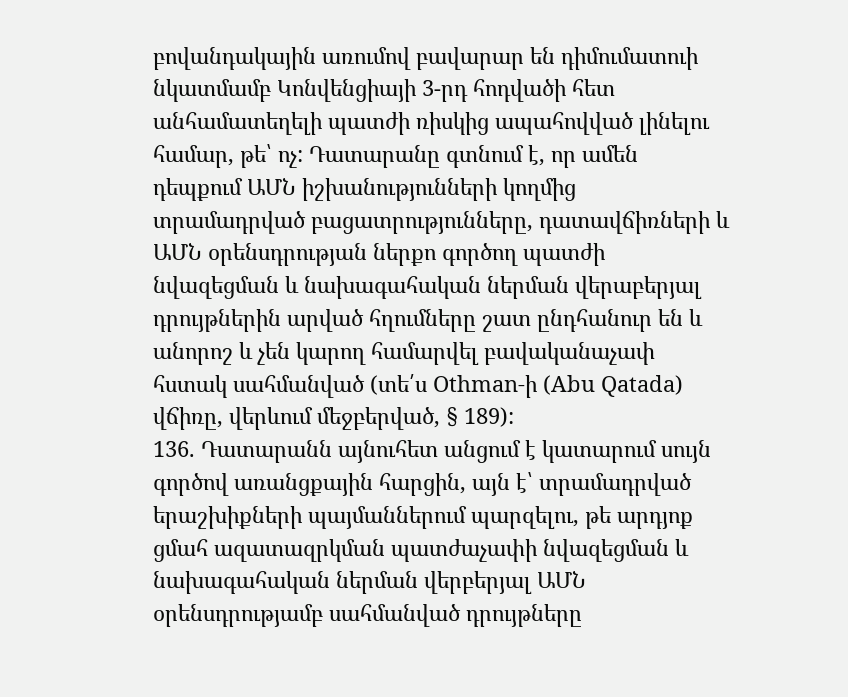բովանդակային առումով բավարար են դիմումատուի նկատմամբ Կոնվենցիայի 3-րդ հոդվածի հետ անհամատեղելի պատժի ռիսկից ապահովված լինելու համար, թե՝ ոչ: Դատարանը գտնում է, որ ամեն դեպքում ԱՄՆ իշխանությունների կողմից տրամադրված բացատրությունները, դատավճիռների և ԱՄՆ օրենսդրության ներքո գործող պատժի նվազեցման և նախագահական ներման վերաբերյալ դրույթներին արված հղումները շատ ընդհանուր են և անորոշ և չեն կարող համարվել բավականաչափ հստակ սահմանված (տե՛ս Othman-ի (Abu Qatada) վճիռը, վերևում մեջբերված, § 189):
136. Դատարանն այնուհետ անցում է կատարում սույն գործով առանցքային հարցին, այն է՝ տրամադրված երաշխիքների պայմաններում պարզելու, թե արդյոք ցմահ ազատազրկման պատժաչափի նվազեցման և նախագահական ներման վերբերյալ ԱՄՆ օրենսդրությամբ սահմանված դրույթները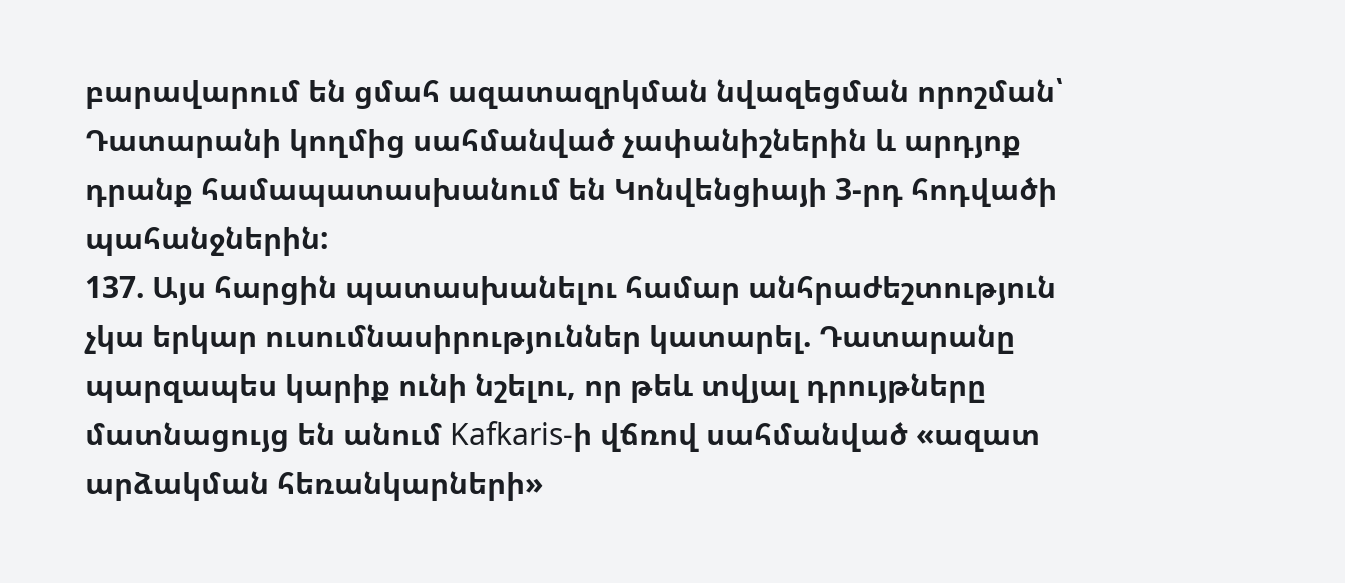բարավարում են ցմահ ազատազրկման նվազեցման որոշման՝ Դատարանի կողմից սահմանված չափանիշներին և արդյոք դրանք համապատասխանում են Կոնվենցիայի 3-րդ հոդվածի պահանջներին:
137. Այս հարցին պատասխանելու համար անհրաժեշտություն չկա երկար ուսումնասիրություններ կատարել. Դատարանը պարզապես կարիք ունի նշելու, որ թեև տվյալ դրույթները մատնացույց են անում Kafkaris-ի վճռով սահմանված «ազատ արձակման հեռանկարների»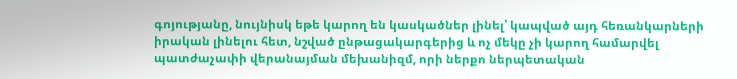գոյությանը, նույնիսկ եթե կարող են կասկածներ լինել՝ կապված այդ հեռանկարների իրական լինելու հետ, նշված ընթացակարգերից և ոչ մեկը չի կարող համարվել պատժաչափի վերանայման մեխանիզմ, որի ներքո ներպետական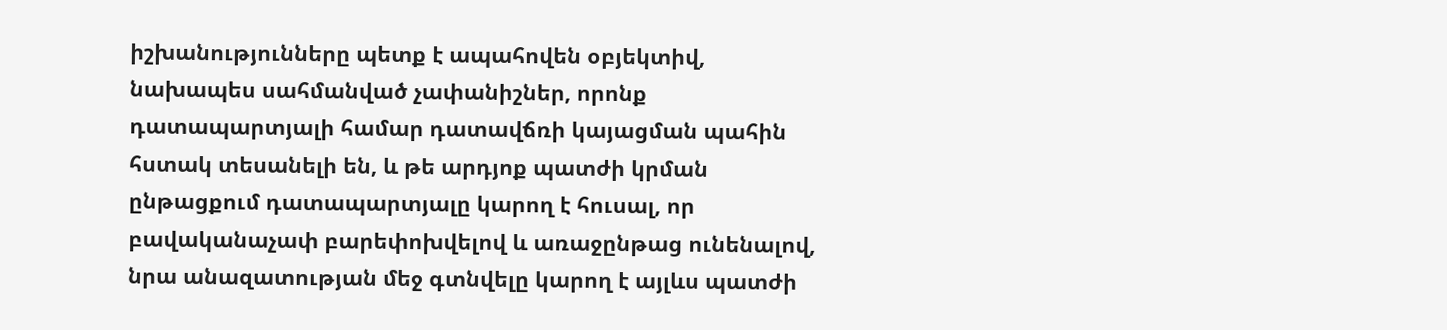իշխանությունները պետք է ապահովեն օբյեկտիվ, նախապես սահմանված չափանիշներ, որոնք դատապարտյալի համար դատավճռի կայացման պահին հստակ տեսանելի են, և թե արդյոք պատժի կրման ընթացքում դատապարտյալը կարող է հուսալ, որ բավականաչափ բարեփոխվելով և առաջընթաց ունենալով, նրա անազատության մեջ գտնվելը կարող է այլևս պատժի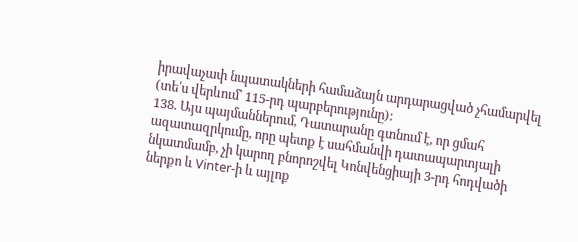իրավաչափ նպատակների համաձայն արդարացված չհամարվել (տե՛ս վերևում՝ 115-րդ պարբերությունը):
138. Այս պայմաններում, Դատարանը գտնում է, որ ցմահ ազատազրկումը, որը պետք է սահմանվի դատապարտյալի նկատմամբ, չի կարող բնորոշվել Կոնվենցիայի 3-րդ հոդվածի ներքո և Vinter-ի և այլոք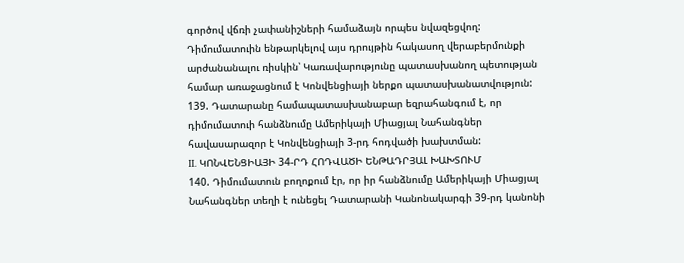գործով վճռի չափանիշների համաձայն որպես նվազեցվող: Դիմումատուին ենթարկելով այս դրույթին հակասող վերաբերմունքի արժանանալու ռիսկին՝ Կառավարությունը պատասխանող պետության համար առաջացնում է Կոնվենցիայի ներքո պատասխանատվություն:
139. Դատարանը համապատասխանաբար եզրահանգում է, որ դիմումատուի հանձնումը Ամերիկայի Միացյալ Նահանգներ հավասարազոր է Կոնվենցիայի 3-րդ հոդվածի խախտման:
II. ԿՈՆՎԵՆՑԻԱՅԻ 34-ՐԴ ՀՈԴՎԱԾԻ ԵՆԹԱԴՐՅԱԼ ԽԱԽՏՈՒՄ
140. Դիմումատուն բողոքում էր, որ իր հանձնումը Ամերիկայի Միացյալ Նահանգներ տեղի է ունեցել Դատարանի Կանոնակարգի 39-րդ կանոնի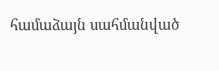համաձայն սահմանված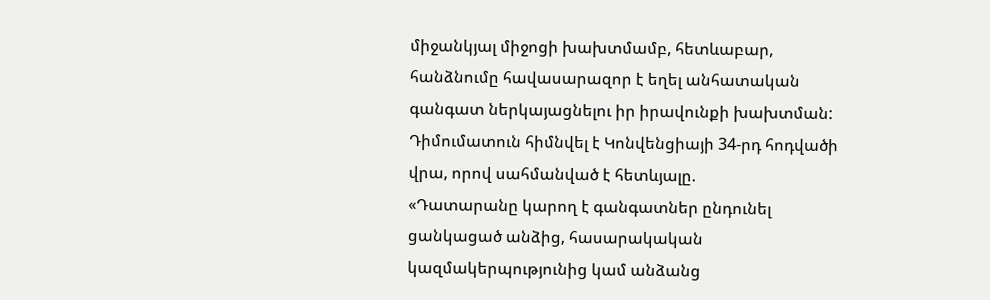միջանկյալ միջոցի խախտմամբ, հետևաբար, հանձնումը հավասարազոր է եղել անհատական գանգատ ներկայացնելու իր իրավունքի խախտման: Դիմումատուն հիմնվել է Կոնվենցիայի 34-րդ հոդվածի վրա, որով սահմանված է հետևյալը.
«Դատարանը կարող է գանգատներ ընդունել ցանկացած անձից, հասարակական կազմակերպությունից կամ անձանց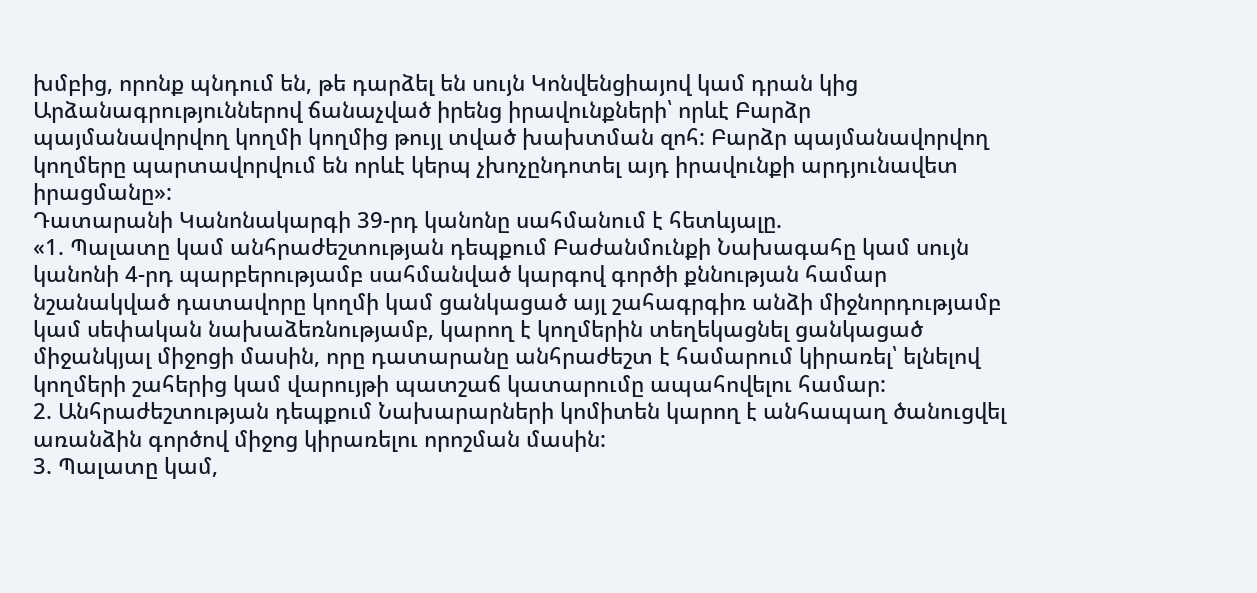խմբից, որոնք պնդում են, թե դարձել են սույն Կոնվենցիայով կամ դրան կից Արձանագրություններով ճանաչված իրենց իրավունքների՝ որևէ Բարձր պայմանավորվող կողմի կողմից թույլ տված խախտման զոհ: Բարձր պայմանավորվող կողմերը պարտավորվում են որևէ կերպ չխոչընդոտել այդ իրավունքի արդյունավետ իրացմանը»:
Դատարանի Կանոնակարգի 39-րդ կանոնը սահմանում է հետևյալը.
«1. Պալատը կամ անհրաժեշտության դեպքում Բաժանմունքի Նախագահը կամ սույն կանոնի 4-րդ պարբերությամբ սահմանված կարգով գործի քննության համար նշանակված դատավորը կողմի կամ ցանկացած այլ շահագրգիռ անձի միջնորդությամբ կամ սեփական նախաձեռնությամբ, կարող է կողմերին տեղեկացնել ցանկացած միջանկյալ միջոցի մասին, որը դատարանը անհրաժեշտ է համարում կիրառել՝ ելնելով կողմերի շահերից կամ վարույթի պատշաճ կատարումը ապահովելու համար:
2. Անհրաժեշտության դեպքում Նախարարների կոմիտեն կարող է անհապաղ ծանուցվել առանձին գործով միջոց կիրառելու որոշման մասին:
3. Պալատը կամ,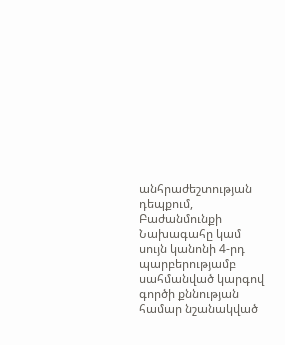անհրաժեշտության դեպքում, Բաժանմունքի Նախագահը կամ սույն կանոնի 4-րդ պարբերությամբ սահմանված կարգով գործի քննության համար նշանակված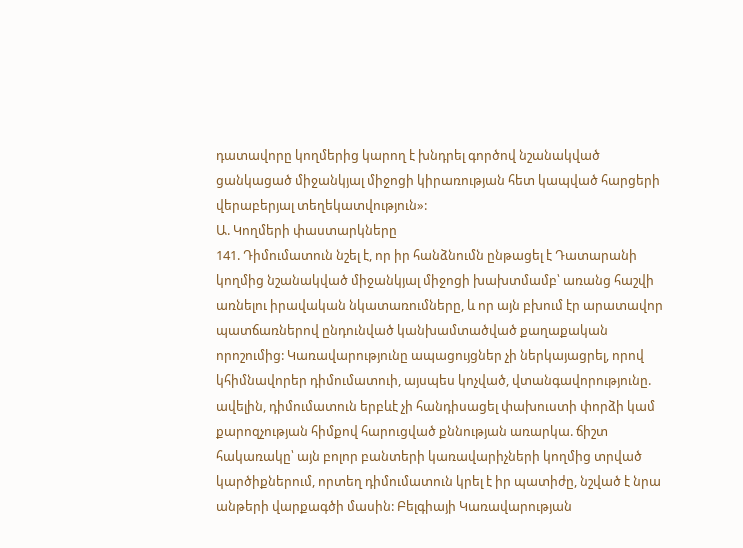դատավորը կողմերից կարող է խնդրել գործով նշանակված ցանկացած միջանկյալ միջոցի կիրառության հետ կապված հարցերի վերաբերյալ տեղեկատվություն»:
Ա. Կողմերի փաստարկները
141. Դիմումատուն նշել է, որ իր հանձնումն ընթացել է Դատարանի կողմից նշանակված միջանկյալ միջոցի խախտմամբ՝ առանց հաշվի առնելու իրավական նկատառումները, և որ այն բխում էր արատավոր պատճառներով ընդունված կանխամտածված քաղաքական որոշումից: Կառավարությունը ապացույցներ չի ներկայացրել, որով կհիմնավորեր դիմումատուի, այսպես կոչված, վտանգավորությունը. ավելին, դիմումատուն երբևէ չի հանդիսացել փախուստի փորձի կամ քարոզչության հիմքով հարուցված քննության առարկա. ճիշտ հակառակը՝ այն բոլոր բանտերի կառավարիչների կողմից տրված կարծիքներում, որտեղ դիմումատուն կրել է իր պատիժը, նշված է նրա անթերի վարքագծի մասին: Բելգիայի Կառավարության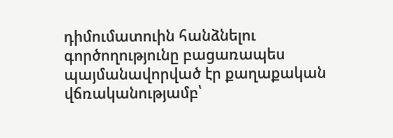դիմումատուին հանձնելու գործողությունը բացառապես պայմանավորված էր քաղաքական վճռականությամբ՝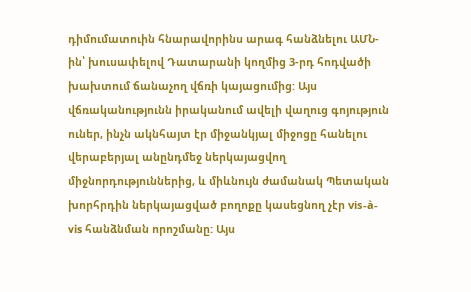դիմումատուին հնարավորինս արագ հանձնելու ԱՄՆ-ին՝ խուսափելով Դատարանի կողմից 3-րդ հոդվածի խախտում ճանաչող վճռի կայացումից: Այս վճռականությունն իրականում ավելի վաղուց գոյություն ուներ, ինչն ակնհայտ էր միջանկյալ միջոցը հանելու վերաբերյալ անընդմեջ ներկայացվող միջնորդություններից, և միևնույն ժամանակ Պետական խորհրդին ներկայացված բողոքը կասեցնող չէր vis-à-vis հանձնման որոշմանը: Այս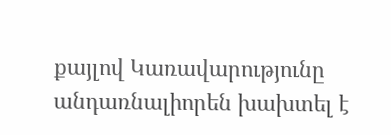քայլով Կառավարությունը անդառնալիորեն խախտել է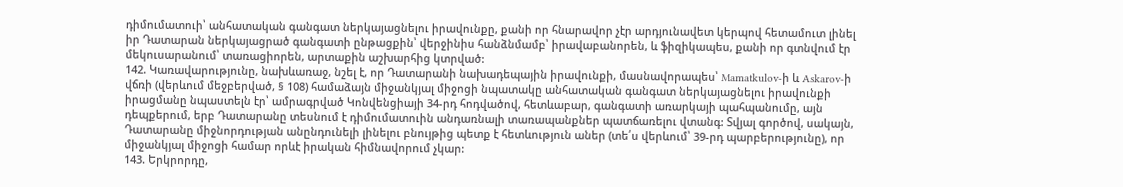դիմումատուի՝ անհատական գանգատ ներկայացնելու իրավունքը, քանի որ հնարավոր չէր արդյունավետ կերպով հետամուտ լինել իր Դատարան ներկայացրած գանգատի ընթացքին՝ վերջինիս հանձնմամբ՝ իրավաբանորեն, և ֆիզիկապես, քանի որ գտնվում էր մեկուսարանում՝ տառացիորեն, արտաքին աշխարհից կտրված:
142. Կառավարությունը, նախևառաջ, նշել է, որ Դատարանի նախադեպային իրավունքի, մասնավորապես՝ Mamatkulov-ի և Askarov-ի վճռի (վերևում մեջբերված, § 108) համաձայն միջանկյալ միջոցի նպատակը անհատական գանգատ ներկայացնելու իրավունքի իրացմանը նպաստելն էր՝ ամրագրված Կոնվենցիայի 34-րդ հոդվածով, հետևաբար, գանգատի առարկայի պահպանումը, այն դեպքերում, երբ Դատարանը տեսնում է դիմումատուին անդառնալի տառապանքներ պատճառելու վտանգ: Տվյալ գործով, սակայն, Դատարանը միջնորդության անընդունելի լինելու բնույթից պետք է հետևություն աներ (տե՛ս վերևում՝ 39-րդ պարբերությունը), որ միջանկյալ միջոցի համար որևէ իրական հիմնավորում չկար:
143. Երկրորդը,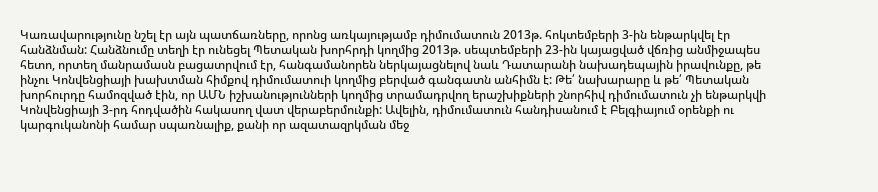Կառավարությունը նշել էր այն պատճառները, որոնց առկայությամբ դիմումատուն 2013թ. հոկտեմբերի 3-ին ենթարկվել էր հանձնման: Հանձնումը տեղի էր ունեցել Պետական խորհրդի կողմից 2013թ. սեպտեմբերի 23-ին կայացված վճռից անմիջապես հետո, որտեղ մանրամասն բացատրվում էր, հանգամանորեն ներկայացնելով նաև Դատարանի նախադեպային իրավունքը, թե ինչու Կոնվենցիայի խախտման հիմքով դիմումատուի կողմից բերված գանգատն անհիմն է: Թե՛ նախարարը և թե՛ Պետական խորհուրդը համոզված էին, որ ԱՄՆ իշխանությունների կողմից տրամադրվող երաշխիքների շնորհիվ դիմումատուն չի ենթարկվի Կոնվենցիայի 3-րդ հոդվածին հակասող վատ վերաբերմունքի: Ավելին, դիմումատուն հանդիսանում է Բելգիայում օրենքի ու կարգուկանոնի համար սպառնալիք, քանի որ ազատազրկման մեջ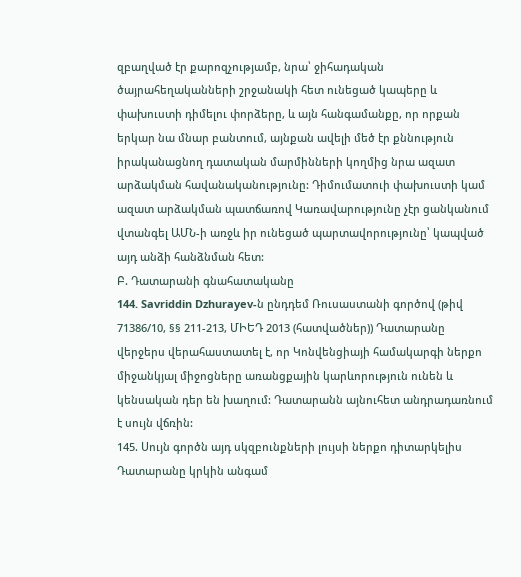զբաղված էր քարոզչությամբ, նրա՝ ջիհադական ծայրահեղականների շրջանակի հետ ունեցած կապերը և փախուստի դիմելու փորձերը, և այն հանգամանքը, որ որքան երկար նա մնար բանտում, այնքան ավելի մեծ էր քննություն իրականացնող դատական մարմինների կողմից նրա ազատ արձակման հավանականությունը: Դիմումատուի փախուստի կամ ազատ արձակման պատճառով Կառավարությունը չէր ցանկանում վտանգել ԱՄՆ-ի առջև իր ունեցած պարտավորությունը՝ կապված այդ անձի հանձնման հետ:
Բ. Դատարանի գնահատականը
144. Savriddin Dzhurayev-ն ընդդեմ Ռուսաստանի գործով (թիվ 71386/10, §§ 211-213, ՄԻԵԴ 2013 (հատվածներ)) Դատարանը վերջերս վերահաստատել է, որ Կոնվենցիայի համակարգի ներքո միջանկյալ միջոցները առանցքային կարևորություն ունեն և կենսական դեր են խաղում: Դատարանն այնուհետ անդրադառնում է սույն վճռին:
145. Սույն գործն այդ սկզբունքների լույսի ներքո դիտարկելիս Դատարանը կրկին անգամ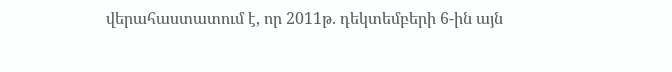վերահաստատում է, որ 2011թ. դեկտեմբերի 6-ին այն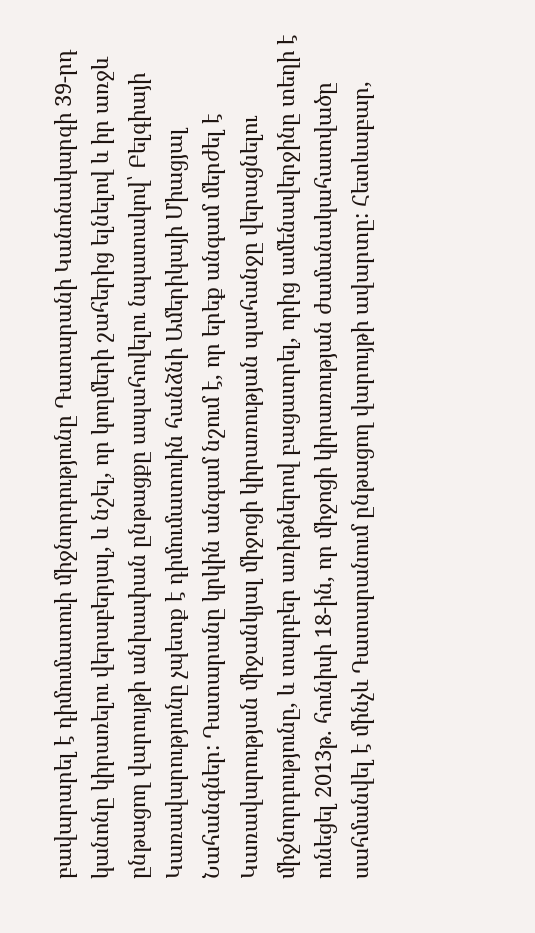բավարարել է դիմումատուի միջնորդությունը Դատարանի Կանոնակարգի 39-րդ կանոնը կիրառելու վերաբերյալ, և նշել, որ կողմերի շահերից ելնելով և իր առջև ընթացող վարույթի անխափան ընթացքը ապահովելու նպատակով՝ Բելգիայի Կառավարությունը չպետք է դիմումատուին հանձնի Ամերիկայի Միացյալ Նահանգներ: Դատարանը կրկին անգամ նշում է, որ երեք անգամ մերժել է Կառավարության միջանկյալ միջոցի կիրառության պահանջը վերացնելու միջնորդությունը, և տարբեր առիթներով բացատրել, որից ամենավերջինը տեղի է ունեցել 2013թ. հունիսի 18-ին, որ միջոցի կիրառության ժամանակահատվածը սահմանվել է մինչև Դատարանում ընթացող վարույթի ավարտը: Հետևաբար,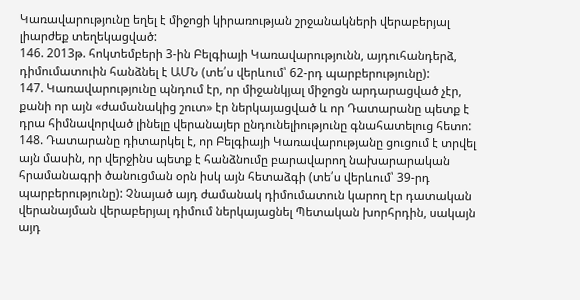Կառավարությունը եղել է միջոցի կիրառության շրջանակների վերաբերյալ լիարժեք տեղեկացված:
146. 2013թ. հոկտեմբերի 3-ին Բելգիայի Կառավարությունն, այդուհանդերձ, դիմումատուին հանձնել է ԱՄՆ (տե՛ս վերևում՝ 62-րդ պարբերությունը):
147. Կառավարությունը պնդում էր, որ միջանկյալ միջոցն արդարացված չէր, քանի որ այն «ժամանակից շուտ» էր ներկայացված և որ Դատարանը պետք է դրա հիմնավորված լինելը վերանայեր ընդունելիությունը գնահատելուց հետո:
148. Դատարանը դիտարկել է, որ Բելգիայի Կառավարությանը ցուցում է տրվել այն մասին, որ վերջինս պետք է հանձնումը բարավարող նախարարական հրամանագրի ծանուցման օրն իսկ այն հետաձգի (տե՛ս վերևում՝ 39-րդ պարբերությունը): Չնայած այդ ժամանակ դիմումատուն կարող էր դատական վերանայման վերաբերյալ դիմում ներկայացնել Պետական խորհրդին, սակայն այդ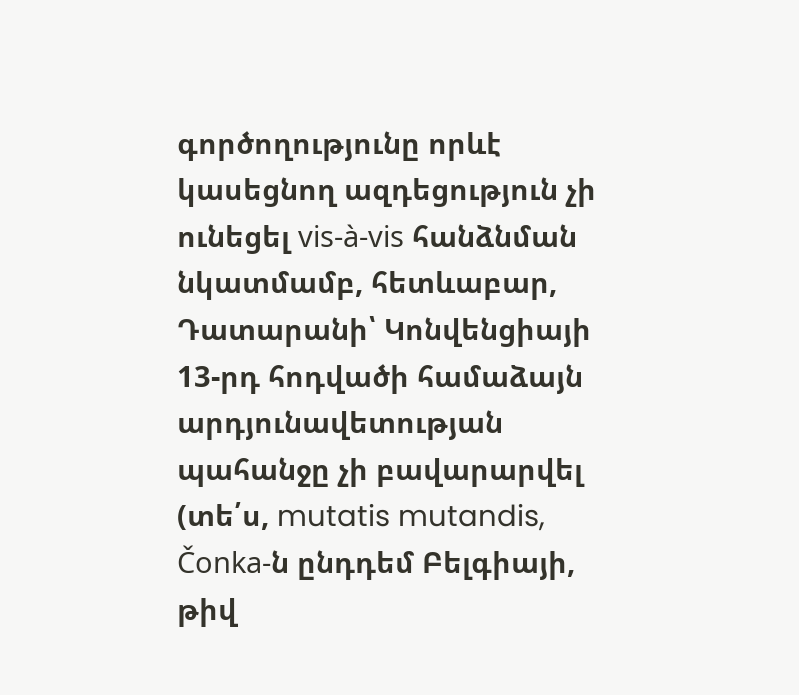գործողությունը որևէ կասեցնող ազդեցություն չի ունեցել vis-à-vis հանձնման նկատմամբ, հետևաբար, Դատարանի՝ Կոնվենցիայի 13-րդ հոդվածի համաձայն արդյունավետության պահանջը չի բավարարվել (տե՛ս, mutatis mutandis, Čonka-ն ընդդեմ Բելգիայի, թիվ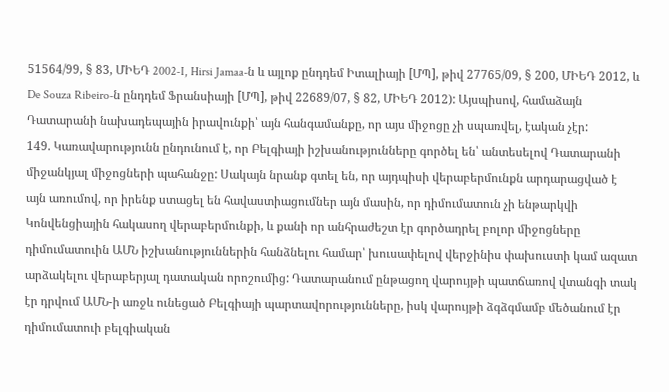51564/99, § 83, ՄԻԵԴ 2002‑I, Hirsi Jamaa-ն և այլոք ընդդեմ Իտալիայի [ՄՊ], թիվ 27765/09, § 200, ՄԻԵԴ 2012, և De Souza Ribeiro-ն ընդդեմ Ֆրանսիայի [ՄՊ], թիվ 22689/07, § 82, ՄԻԵԴ 2012): Այսպիսով, համաձայն Դատարանի նախադեպային իրավունքի՝ այն հանգամանքը, որ այս միջոցը չի սպառվել, էական չէր:
149. Կառավարությունն ընդունում է, որ Բելգիայի իշխանությունները գործել են՝ անտեսելով Դատարանի միջանկյալ միջոցների պահանջը: Սակայն նրանք գտել են, որ այդպիսի վերաբերմունքն արդարացված է այն առումով, որ իրենք ստացել են հավաստիացումներ այն մասին, որ դիմումատուն չի ենթարկվի Կոնվենցիային հակասող վերաբերմունքի, և քանի որ անհրաժեշտ էր գործադրել բոլոր միջոցները դիմումատուին ԱՄՆ իշխանություններին հանձնելու համար՝ խուսափելով վերջինիս փախուստի կամ ազատ արձակելու վերաբերյալ դատական որոշումից: Դատարանում ընթացող վարույթի պատճառով վտանգի տակ էր դրվում ԱՄՆ-ի առջև ունեցած Բելգիայի պարտավորությունները, իսկ վարույթի ձգձգմամբ մեծանում էր դիմումատուի բելգիական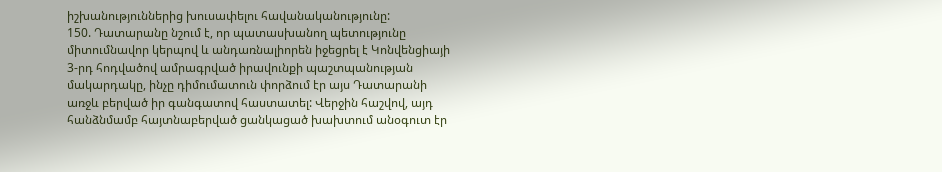իշխանություններից խուսափելու հավանականությունը:
150. Դատարանը նշում է, որ պատասխանող պետությունը միտումնավոր կերպով և անդառնալիորեն իջեցրել է Կոնվենցիայի 3-րդ հոդվածով ամրագրված իրավունքի պաշտպանության մակարդակը, ինչը դիմումատուն փորձում էր այս Դատարանի առջև բերված իր գանգատով հաստատել: Վերջին հաշվով, այդ հանձնմամբ հայտնաբերված ցանկացած խախտում անօգուտ էր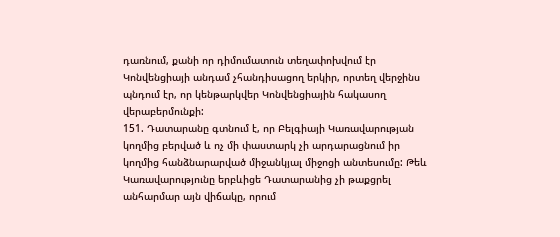դառնում, քանի որ դիմումատուն տեղափոխվում էր Կոնվենցիայի անդամ չհանդիսացող երկիր, որտեղ վերջինս պնդում էր, որ կենթարկվեր Կոնվենցիային հակասող վերաբերմունքի:
151. Դատարանը գտնում է, որ Բելգիայի Կառավարության կողմից բերված և ոչ մի փաստարկ չի արդարացնում իր կողմից հանձնարարված միջանկյալ միջոցի անտեսումը: Թեև Կառավարությունը երբևիցե Դատարանից չի թաքցրել անհարմար այն վիճակը, որում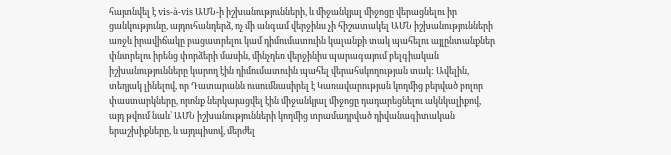հայտնվել է vis-à-vis ԱՄՆ-ի իշխանությունների, և միջանկյալ միջոցը վերացնելու իր ցանկությունը, այդուհանդերձ, ոչ մի անգամ վերջինս չի հիշատակել ԱՄՆ իշխանությունների առջև իրավիճակը բացատրելու կամ դիմումատուին կալանքի տակ պահելու այլընտանքներ փնտրելու իրենց փորձերի մասին, մինչդեռ վերջինիս պարագայում բելգիական իշխանությունները կարող էին դիմումատուին պահել վերահսկողության տակ: Ավելին, տեղյակ լինելով, որ Դատարանն ուսումնասիրել է Կառավարության կողմից բերված բոլոր փաստարկները, որոնք ներկայացվել էին միջանկյալ միջոցը դադարեցնելու ակնկալիքով, այդ թվում նաև՝ ԱՄՆ իշխանությունների կողմից տրամադրված դիվանագիտական երաշխիքները, և այդպիսով, մերժել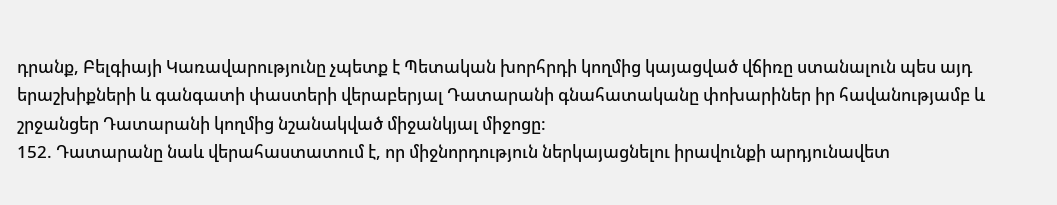դրանք, Բելգիայի Կառավարությունը չպետք է Պետական խորհրդի կողմից կայացված վճիռը ստանալուն պես այդ երաշխիքների և գանգատի փաստերի վերաբերյալ Դատարանի գնահատականը փոխարիներ իր հավանությամբ և շրջանցեր Դատարանի կողմից նշանակված միջանկյալ միջոցը:
152. Դատարանը նաև վերահաստատում է, որ միջնորդություն ներկայացնելու իրավունքի արդյունավետ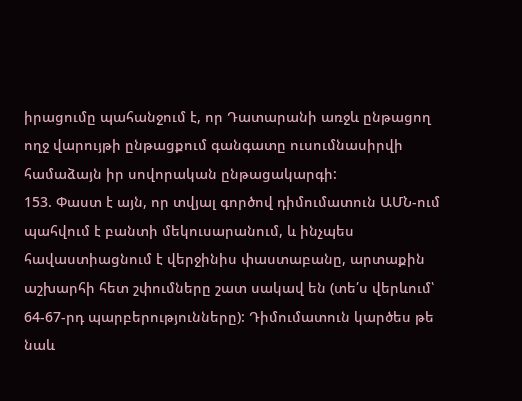իրացումը պահանջում է, որ Դատարանի առջև ընթացող ողջ վարույթի ընթացքում գանգատը ուսումնասիրվի համաձայն իր սովորական ընթացակարգի:
153. Փաստ է այն, որ տվյալ գործով դիմումատուն ԱՄՆ-ում պահվում է բանտի մեկուսարանում, և ինչպես հավաստիացնում է վերջինիս փաստաբանը, արտաքին աշխարհի հետ շփումները շատ սակավ են (տե՛ս վերևում՝ 64-67-րդ պարբերությունները): Դիմումատուն կարծես թե նաև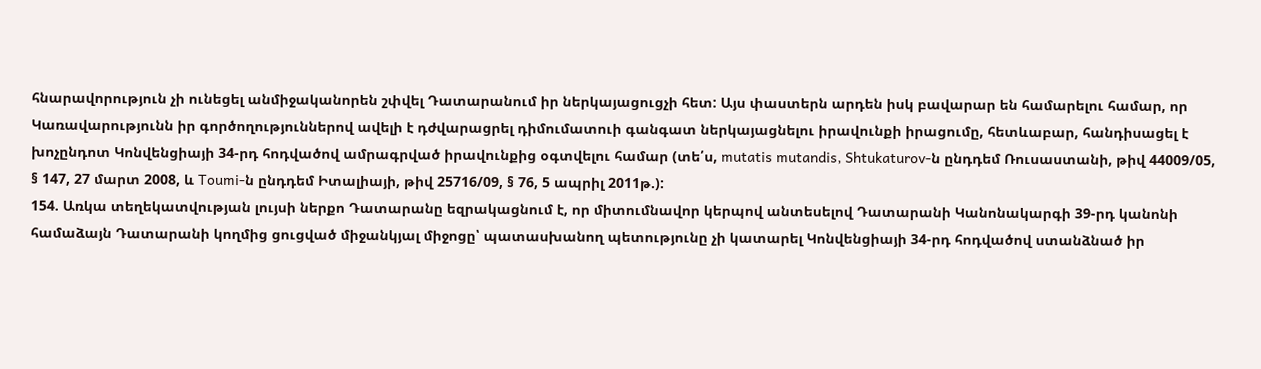հնարավորություն չի ունեցել անմիջականորեն շփվել Դատարանում իր ներկայացուցչի հետ: Այս փաստերն արդեն իսկ բավարար են համարելու համար, որ Կառավարությունն իր գործողություններով ավելի է դժվարացրել դիմումատուի գանգատ ներկայացնելու իրավունքի իրացումը, հետևաբար, հանդիսացել է խոչընդոտ Կոնվենցիայի 34-րդ հոդվածով ամրագրված իրավունքից օգտվելու համար (տե՛ս, mutatis mutandis, Shtukaturov-ն ընդդեմ Ռուսաստանի, թիվ 44009/05, § 147, 27 մարտ 2008, և Toumi-ն ընդդեմ Իտալիայի, թիվ 25716/09, § 76, 5 ապրիլ 2011թ.):
154. Առկա տեղեկատվության լույսի ներքո Դատարանը եզրակացնում է, որ միտումնավոր կերպով անտեսելով Դատարանի Կանոնակարգի 39-րդ կանոնի համաձայն Դատարանի կողմից ցուցված միջանկյալ միջոցը՝ պատասխանող պետությունը չի կատարել Կոնվենցիայի 34-րդ հոդվածով ստանձնած իր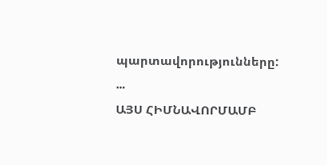պարտավորությունները:
...
ԱՅՍ ՀԻՄՆԱՎՈՐՄԱՄԲ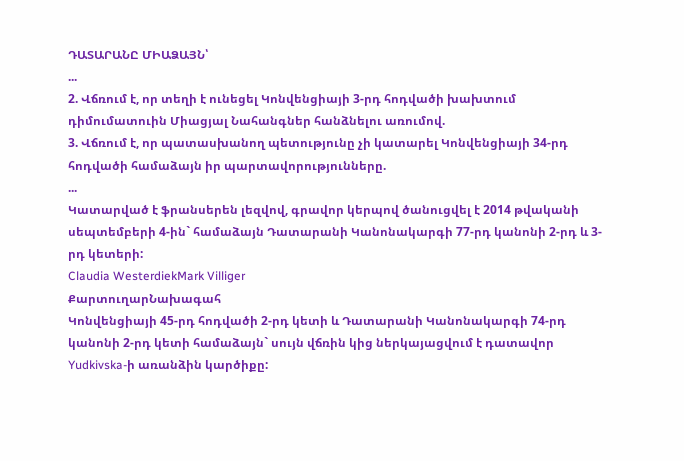ԴԱՏԱՐԱՆԸ ՄԻԱՁԱՅՆ՝
...
2. Վճռում է, որ տեղի է ունեցել Կոնվենցիայի 3-րդ հոդվածի խախտում դիմումատուին Միացյալ Նահանգներ հանձնելու առումով.
3. Վճռում է, որ պատասխանող պետությունը չի կատարել Կոնվենցիայի 34-րդ հոդվածի համաձայն իր պարտավորությունները.
...
Կատարված է ֆրանսերեն լեզվով, գրավոր կերպով ծանուցվել է 2014 թվականի սեպտեմբերի 4-ին` համաձայն Դատարանի Կանոնակարգի 77-րդ կանոնի 2-րդ և 3-րդ կետերի:
Claudia WesterdiekMark Villiger
ՔարտուղարՆախագահ
Կոնվենցիայի 45-րդ հոդվածի 2-րդ կետի և Դատարանի Կանոնակարգի 74-րդ կանոնի 2-րդ կետի համաձայն` սույն վճռին կից ներկայացվում է դատավոր Yudkivska-ի առանձին կարծիքը: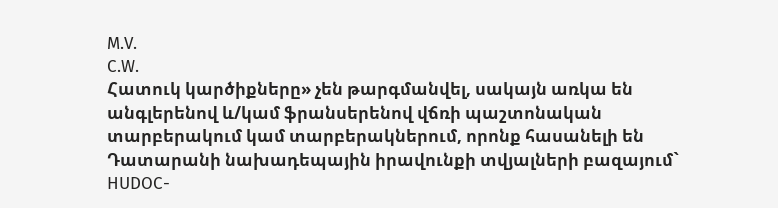M.V.
C.W.
Հատուկ կարծիքները» չեն թարգմանվել, սակայն առկա են անգլերենով և/կամ ֆրանսերենով վճռի պաշտոնական տարբերակում կամ տարբերակներում, որոնք հասանելի են Դատարանի նախադեպային իրավունքի տվյալների բազայում` HUDOC-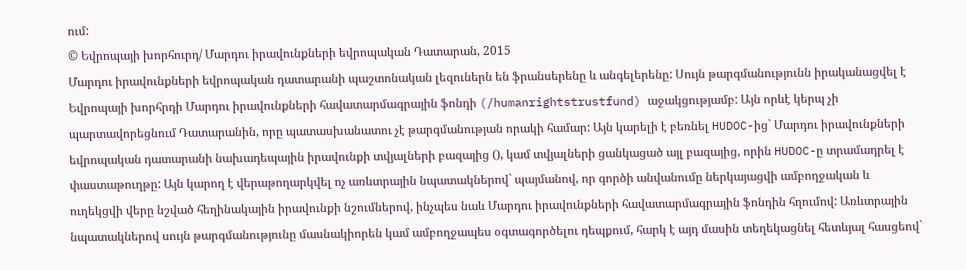ում:
© Եվրոպայի խորհուրդ/ Մարդու իրավունքների եվրոպական Դատարան, 2015
Մարդու իրավունքների եվրոպական դատարանի պաշտոնական լեզուներն են ֆրանսերենը և անգելերենը: Սույն թարգմանությունն իրականացվել է Եվրոպայի խորհրդի Մարդու իրավունքների հավատարմագրային ֆոնդի (/humanrightstrustfund) աջակցությամբ: Այն որևէ կերպ չի պարտավորեցնում Դատարանին, որը պատասխանատու չէ թարգմանության որակի համար: Այն կարելի է բեռնել HUDOC-ից` Մարդու իրավունքների եվրոպական դատարանի նախադեպային իրավունքի տվյալների բազայից (), կամ տվյալների ցանկացած այլ բազայից, որին HUDOC-ը տրամադրել է փաստաթուղթը: Այն կարող է վերաթողարկվել ոչ առևտրային նպատակներով` պայմանով, որ գործի անվանումը ներկայացվի ամբողջական և ուղեկցվի վերը նշված հեղինակային իրավունքի նշումներով, ինչպես նաև Մարդու իրավունքների հավատարմագրային ֆոնդին հղումով: Առևտրային նպատակներով սույն թարգմանությունը մասնակիորեն կամ ամբողջապես օգտագործելու դեպքում, հարկ է այդ մասին տեղեկացնել հետևյալ հասցեով`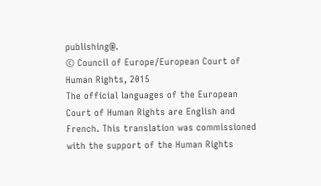publishing@.
© Council of Europe/European Court of Human Rights, 2015
The official languages of the European Court of Human Rights are English and French. This translation was commissioned with the support of the Human Rights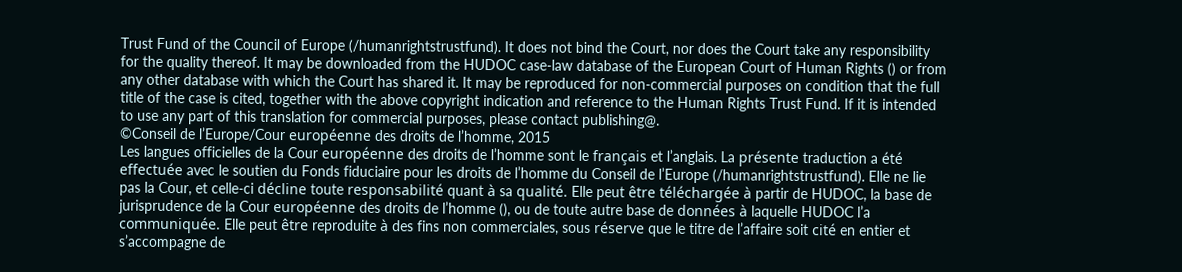Trust Fund of the Council of Europe (/humanrightstrustfund). It does not bind the Court, nor does the Court take any responsibility for the quality thereof. It may be downloaded from the HUDOC case-law database of the European Court of Human Rights () or from any other database with which the Court has shared it. It may be reproduced for non-commercial purposes on condition that the full title of the case is cited, together with the above copyright indication and reference to the Human Rights Trust Fund. If it is intended to use any part of this translation for commercial purposes, please contact publishing@.
©Conseil de l’Europe/Cour européenne des droits de l’homme, 2015
Les langues officielles de la Cour européenne des droits de l’homme sont le français et l’anglais. La présente traduction a été effectuée avec le soutien du Fonds fiduciaire pour les droits de l’homme du Conseil de l’Europe (/humanrightstrustfund). Elle ne lie pas la Cour, et celle-ci décline toute responsabilité quant à sa qualité. Elle peut être téléchargée à partir de HUDOC, la base de jurisprudence de la Cour européenne des droits de l’homme (), ou de toute autre base de données à laquelle HUDOC l’a communiquée. Elle peut être reproduite à des fins non commerciales, sous réserve que le titre de l’affaire soit cité en entier et s’accompagne de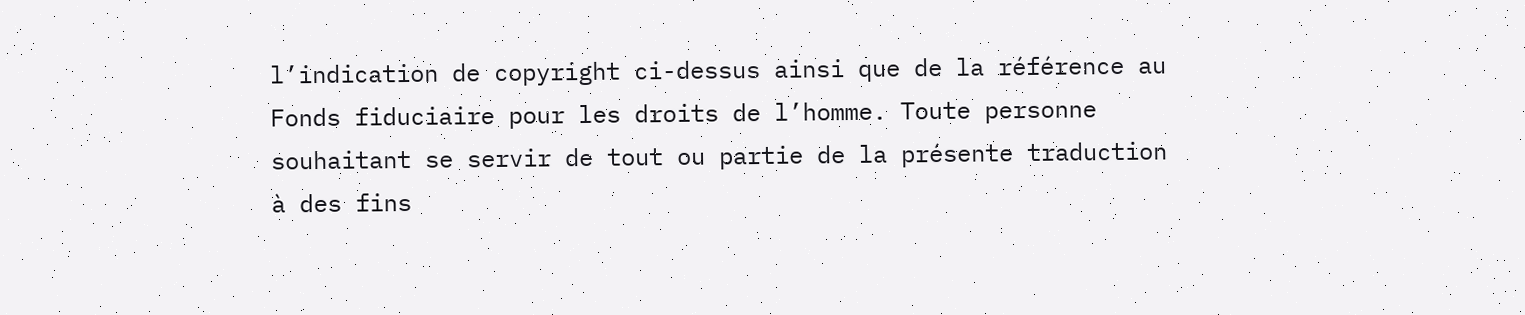l’indication de copyright ci-dessus ainsi que de la référence au Fonds fiduciaire pour les droits de l’homme. Toute personne souhaitant se servir de tout ou partie de la présente traduction à des fins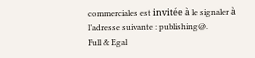commerciales est invitée à le signaler à l’adresse suivante : publishing@.
Full & Egal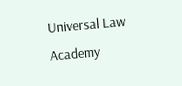Universal Law Academy